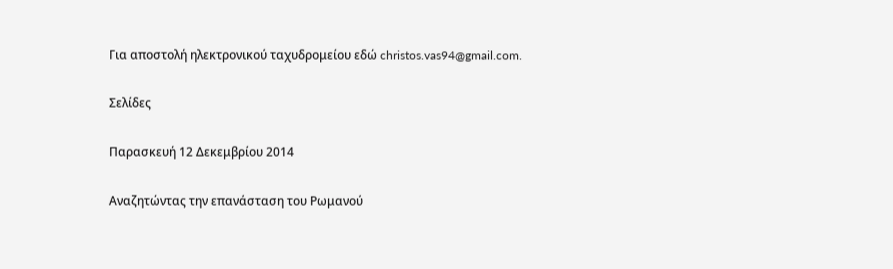Για αποστολή ηλεκτρονικού ταχυδρομείου εδώ christos.vas94@gmail.com.

Σελίδες

Παρασκευή 12 Δεκεμβρίου 2014

Αναζητώντας την επανάσταση του Ρωμανού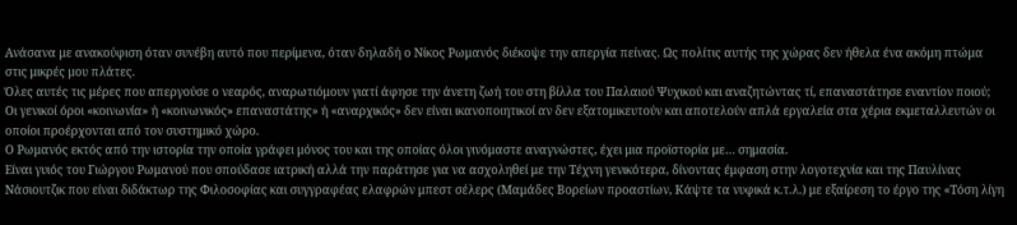Ανάσανα με ανακούφιση όταν συνέβη αυτό που περίμενα, όταν δηλαδή ο Νίκος Ρωμανός διέκοψε την απεργία πείνας. Ως πολίτις αυτής της χώρας δεν ήθελα ένα ακόμη πτώμα στις μικρές μου πλάτες.
Όλες αυτές τις μέρες που απεργούσε ο νεαρός, αναρωτιόμουν γιατί άφησε την άνετη ζωή του στη βίλλα του Παλαιού Ψυχικού και αναζητώντας τί, επαναστάτησε εναντίον ποιού;
Οι γενικοί όροι «κοινωνία» ή «κοινωνικός» επαναστάτης» ή «αναρχικός» δεν είναι ικανοποιητικοί αν δεν εξατομικευτούν και αποτελούν απλά εργαλεία στα χέρια εκμεταλλευτών οι οποίοι προέρχονται από τον συστημικό χώρο.
Ο Ρωμανός εκτός από την ιστορία την οποία γράφει μόνος του και της οποίας όλοι γινόμαστε αναγνώστες, έχει μια προϊστορία με… σημασία.
Είναι γυιός του Γιώργου Ρωμανού που σπούδασε ιατρική αλλά την παράτησε για να ασχοληθεί με την Τέχνη γενικότερα, δίνοντας έμφαση στην λογοτεχνία και της Παυλίνας Νάσιουτζικ που είναι διδάκτωρ της Φιλοσοφίας και συγγραφέας ελαφρών μπεστ σέλερς (Μαμάδες Βορείων προαστίων, Κάψτε τα νυφικά κ.τ.λ.) με εξαίρεση το έργο της «Τόση λίγη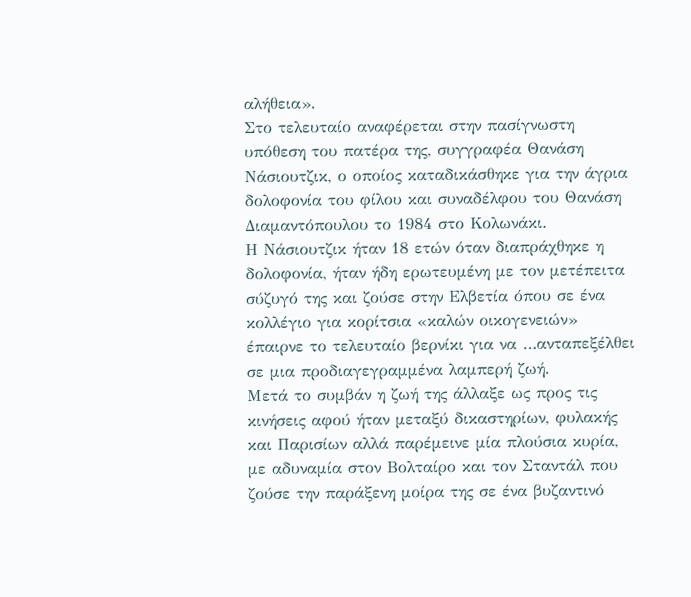αλήθεια».
Στο τελευταίο αναφέρεται στην πασίγνωστη υπόθεση του πατέρα της, συγγραφέα Θανάση Νάσιουτζικ, ο οποίος καταδικάσθηκε για την άγρια δολοφονία του φίλου και συναδέλφου του Θανάση Διαμαντόπουλου το 1984 στο Κολωνάκι.
Η Νάσιουτζικ ήταν 18 ετών όταν διαπράχθηκε η δολοφονία, ήταν ήδη ερωτευμένη με τον μετέπειτα σύζυγό της και ζούσε στην Ελβετία όπου σε ένα κολλέγιο για κορίτσια «καλών οικογενειών» έπαιρνε το τελευταίο βερνίκι για να …ανταπεξέλθει σε μια προδιαγεγραμμένα λαμπερή ζωή.
Μετά το συμβάν η ζωή της άλλαξε ως προς τις κινήσεις αφού ήταν μεταξύ δικαστηρίων, φυλακής και Παρισίων αλλά παρέμεινε μία πλούσια κυρία, με αδυναμία στον Βολταίρο και τον Σταντάλ που ζούσε την παράξενη μοίρα της σε ένα βυζαντινό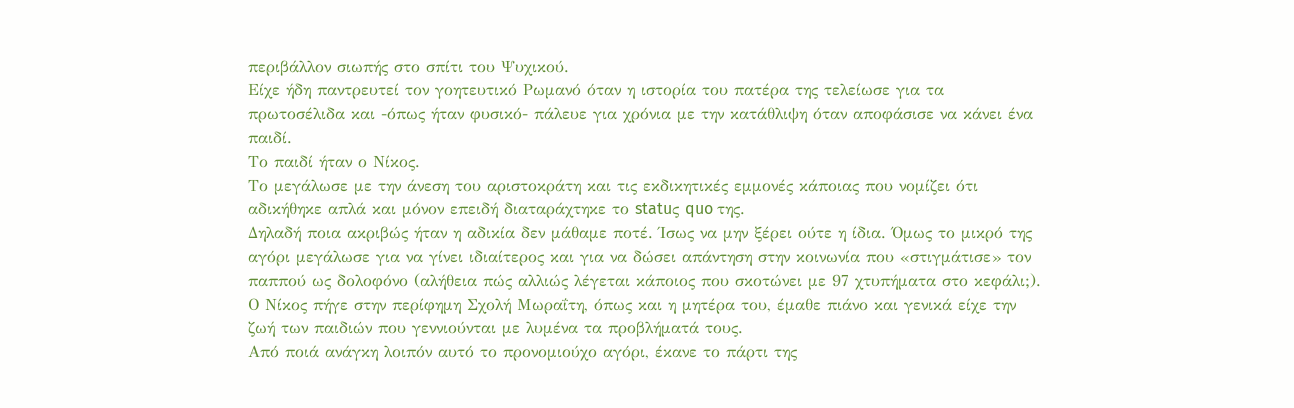περιβάλλον σιωπής στο σπίτι του Ψυχικού.
Είχε ήδη παντρευτεί τον γοητευτικό Ρωμανό όταν η ιστορία του πατέρα της τελείωσε για τα πρωτοσέλιδα και -όπως ήταν φυσικό- πάλευε για χρόνια με την κατάθλιψη όταν αποφάσισε να κάνει ένα παιδί.
Το παιδί ήταν ο Νίκος.
Το μεγάλωσε με την άνεση του αριστοκράτη και τις εκδικητικές εμμονές κάποιας που νομίζει ότι αδικήθηκε απλά και μόνον επειδή διαταράχτηκε το statuς quo της.
Δηλαδή ποια ακριβώς ήταν η αδικία δεν μάθαμε ποτέ. Ίσως να μην ξέρει ούτε η ίδια. Όμως το μικρό της αγόρι μεγάλωσε για να γίνει ιδιαίτερος και για να δώσει απάντηση στην κοινωνία που «στιγμάτισε» τον παππού ως δολοφόνο (αλήθεια πώς αλλιώς λέγεται κάποιος που σκοτώνει με 97 χτυπήματα στο κεφάλι;).
Ο Νίκος πήγε στην περίφημη Σχολή Μωραΐτη, όπως και η μητέρα του, έμαθε πιάνο και γενικά είχε την ζωή των παιδιών που γεννιούνται με λυμένα τα προβλήματά τους.
Από ποιά ανάγκη λοιπόν αυτό το προνομιούχο αγόρι, έκανε το πάρτι της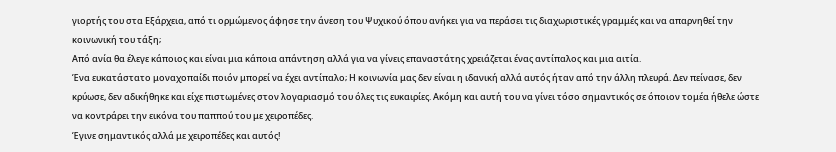γιορτής του στα Εξάρχεια, από τι ορμώμενος άφησε την άνεση του Ψυχικού όπου ανήκει για να περάσει τις διαχωριστικές γραμμές και να απαρνηθεί την κοινωνική του τάξη;
Από ανία θα έλεγε κάποιος και είναι μια κάποια απάντηση αλλά για να γίνεις επαναστάτης χρειάζεται ένας αντίπαλος και μια αιτία.
Ένα ευκατάστατο μοναχοπαίδι ποιόν μπορεί να έχει αντίπαλο; Η κοινωνία μας δεν είναι η ιδανική αλλά αυτός ήταν από την άλλη πλευρά. Δεν πείνασε, δεν κρύωσε, δεν αδικήθηκε και είχε πιστωμένες στον λογαριασμό του όλες τις ευκαιρίες. Ακόμη και αυτή του να γίνει τόσο σημαντικός σε όποιον τομέα ήθελε ώστε να κοντράρει την εικόνα του παππού του με χειροπέδες.
Έγινε σημαντικός αλλά με χειροπέδες και αυτός!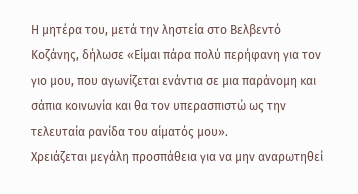Η μητέρα του, μετά την ληστεία στο Βελβεντό Κοζάνης, δήλωσε «Είμαι πάρα πολύ περήφανη για τον γιο μου, που αγωνίζεται ενάντια σε μια παράνομη και σάπια κοινωνία και θα τον υπερασπιστώ ως την τελευταία ρανίδα του αίματός μου».
Χρειάζεται μεγάλη προσπάθεια για να μην αναρωτηθεί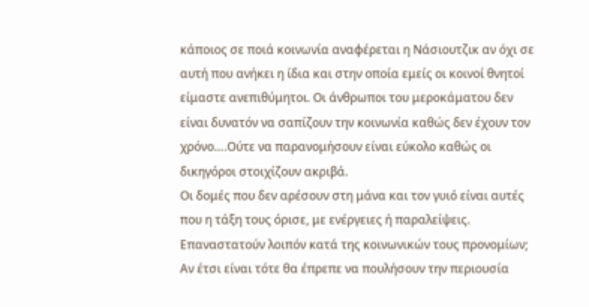κάποιος σε ποιά κοινωνία αναφέρεται η Νάσιουτζικ αν όχι σε αυτή που ανήκει η ίδια και στην οποία εμείς οι κοινοί θνητοί είμαστε ανεπιθύμητοι. Οι άνθρωποι του μεροκάματου δεν είναι δυνατόν να σαπίζουν την κοινωνία καθώς δεν έχουν τον χρόνο….Ούτε να παρανομήσουν είναι εύκολο καθώς οι δικηγόροι στοιχίζουν ακριβά.
Οι δομές που δεν αρέσουν στη μάνα και τον γυιό είναι αυτές που η τάξη τους όρισε, με ενέργειες ή παραλείψεις.
Επαναστατούν λοιπόν κατά της κοινωνικών τους προνομίων; Αν έτσι είναι τότε θα έπρεπε να πουλήσουν την περιουσία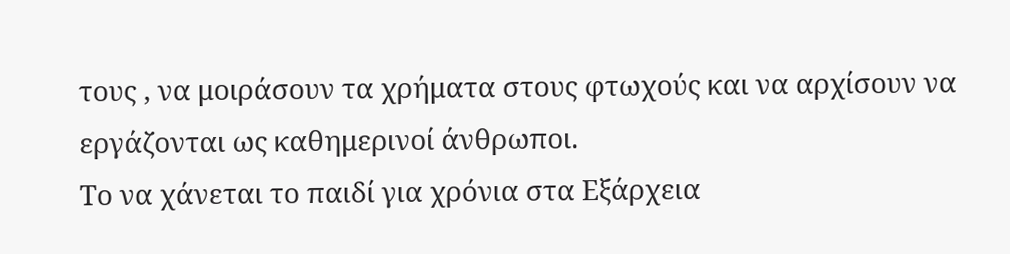τους , να μοιράσουν τα χρήματα στους φτωχούς και να αρχίσουν να εργάζονται ως καθημερινοί άνθρωποι.
Το να χάνεται το παιδί για χρόνια στα Εξάρχεια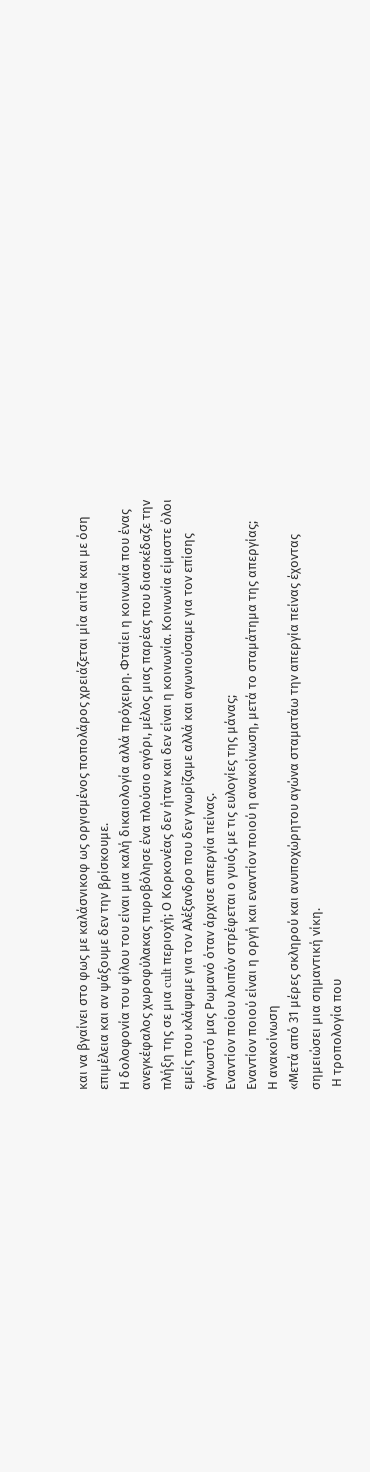και να βγαίνει στο φως με καλάσνικοφ ως οργισμένος ποπολάρος χρειάζεται μία αιτία και με όση επιμέλεια και αν ψάξουμε δεν την βρίσκουμε.
Η δολοφονία του φίλου του είναι μια καλή δικαιολογία αλλά πρόχειρη. Φταίει η κοινωνία που ένας ανεγκέφαλος χωροφύλακας πυροβόλησε ένα πλούσιο αγόρι, μέλος μιας παρέας που διασκέδαζε την πλήξη της σε μια cult περιοχή; Ο Κορκονέας δεν ήταν και δεν είναι η κοινωνία. Κοινωνία είμαστε όλοι εμείς που κλάψαμε για τον Αλέξανδρο που δεν γνωρίζαμε αλλά και αγωνιούσαμε για τον επίσης άγνωστό μας Ρωμανό όταν άρχισε απεργία πείνας.
Εναντίον ποίου λοιπόν στρέφεται ο γυιός με τις ευλογίες της μάνας;
Εναντίον ποιού είναι η οργή και εναντίον ποιού η ανακοίνωση, μετά το σταμάτημα της απεργίας;
Η ανακοίνωση
«Μετά από 31 μέρες σκληρού και ανυποχώρητου αγώνα σταματάω την απεργία πείνας έχοντας σημειώσει μια σημαντική νίκη.
 Η τροπολογία που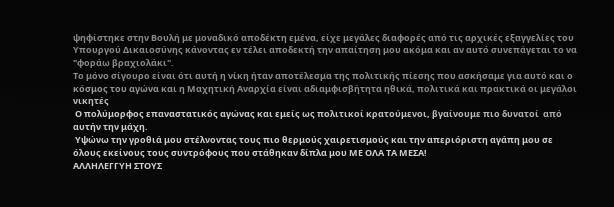ψηφίστηκε στην Βουλή με μοναδικό αποδέκτη εμένα, είχε μεγάλες διαφορές από τις αρχικές εξαγγελίες του Υπουργού Δικαιοσύνης κάνοντας εν τέλει αποδεκτή την απαίτηση μου ακόμα και αν αυτό συνεπάγεται το να "φοράω βραχιολάκι".
Το μόνο σίγουρο είναι ότι αυτή η νίκη ήταν αποτέλεσμα της πολιτικής πίεσης που ασκήσαμε για αυτό και ο κόσμος του αγώνα και η Μαχητική Αναρχία είναι αδιαμφισβήτητα ηθικά, πολιτικά και πρακτικά οι μεγάλοι νικητές
 Ο πολύμορφος επαναστατικός αγώνας και εμείς ως πολιτικοί κρατούμενοι, βγαίνουμε πιο δυνατοί  από αυτήν την μάχη.
 Υψώνω την γροθιά μου στέλνοντας τους πιο θερμούς χαιρετισμούς και την απεριόριστη αγάπη μου σε όλους εκείνους τους συντρόφους που στάθηκαν δίπλα μου ΜΕ ΟΛΑ ΤΑ ΜΕΣΑ!
ΑΛΛΗΛΕΓΓΥΗ ΣΤΟΥΣ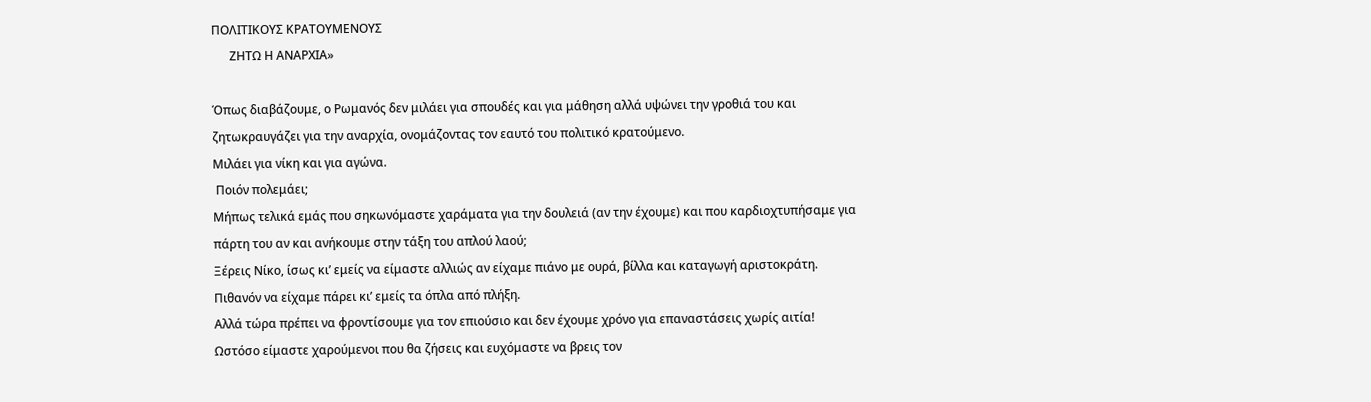ΠΟΛΙΤΙΚΟΥΣ ΚΡΑΤΟΥΜΕΝΟΥΣ
      ΖΗΤΩ Η ΑΝΑΡΧΙΑ»

Όπως διαβάζουμε, ο Ρωμανός δεν μιλάει για σπουδές και για μάθηση αλλά υψώνει την γροθιά του και ζητωκραυγάζει για την αναρχία, ονομάζοντας τον εαυτό του πολιτικό κρατούμενο.
Μιλάει για νίκη και για αγώνα.
 Ποιόν πολεμάει;
Μήπως τελικά εμάς που σηκωνόμαστε χαράματα για την δουλειά (αν την έχουμε) και που καρδιοχτυπήσαμε για πάρτη του αν και ανήκουμε στην τάξη του απλού λαού;
Ξέρεις Νίκο, ίσως κι’ εμείς να είμαστε αλλιώς αν είχαμε πιάνο με ουρά, βίλλα και καταγωγή αριστοκράτη.
Πιθανόν να είχαμε πάρει κι’ εμείς τα όπλα από πλήξη.
Αλλά τώρα πρέπει να φροντίσουμε για τον επιούσιο και δεν έχουμε χρόνο για επαναστάσεις χωρίς αιτία!
Ωστόσο είμαστε χαρούμενοι που θα ζήσεις και ευχόμαστε να βρεις τον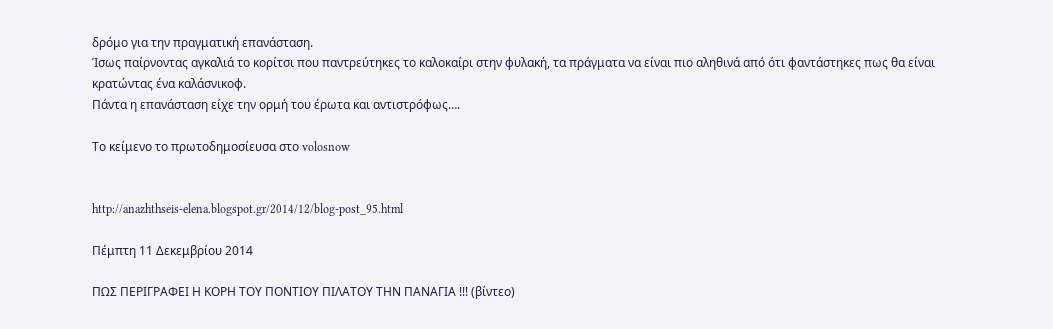δρόμο για την πραγματική επανάσταση.
Ίσως παίρνοντας αγκαλιά το κορίτσι που παντρεύτηκες το καλοκαίρι στην φυλακή, τα πράγματα να είναι πιο αληθινά από ότι φαντάστηκες πως θα είναι κρατώντας ένα καλάσνικοφ.
Πάντα η επανάσταση είχε την ορμή του έρωτα και αντιστρόφως….

Το κείμενο το πρωτοδημοσίευσα στο volosnow


http://anazhthseis-elena.blogspot.gr/2014/12/blog-post_95.html

Πέμπτη 11 Δεκεμβρίου 2014

ΠΩΣ ΠΕΡΙΓΡΑΦΕΙ Η ΚΟΡΗ ΤΟΥ ΠΟΝΤΙΟΥ ΠΙΛΑΤΟΥ ΤΗΝ ΠΑΝΑΓΙΑ !!! (βίντεο)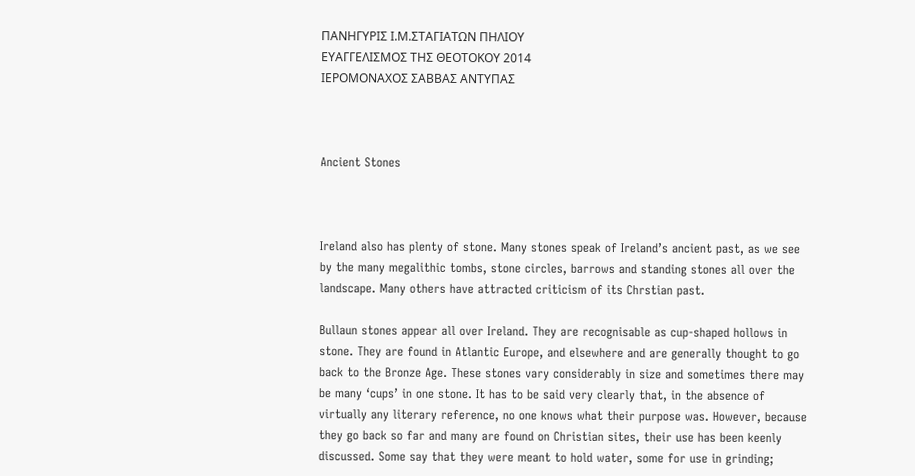ΠΑΝΗΓΥΡΙΣ Ι.Μ.ΣΤΑΓΙΑΤΩΝ ΠΗΛΙΟΥ
ΕΥΑΓΓΕΛΙΣΜΟΣ ΤΗΣ ΘΕΟΤΟΚΟΥ 2014
ΙΕΡΟΜΟΝΑΧΟΣ ΣΑΒΒΑΣ ΑΝΤΥΠΑΣ



Ancient Stones



Ireland also has plenty of stone. Many stones speak of Ireland’s ancient past, as we see by the many megalithic tombs, stone circles, barrows and standing stones all over the landscape. Many others have attracted criticism of its Chrstian past.

Bullaun stones appear all over Ireland. They are recognisable as cup-shaped hollows in stone. They are found in Atlantic Europe, and elsewhere and are generally thought to go back to the Bronze Age. These stones vary considerably in size and sometimes there may be many ‘cups’ in one stone. It has to be said very clearly that, in the absence of virtually any literary reference, no one knows what their purpose was. However, because they go back so far and many are found on Christian sites, their use has been keenly discussed. Some say that they were meant to hold water, some for use in grinding;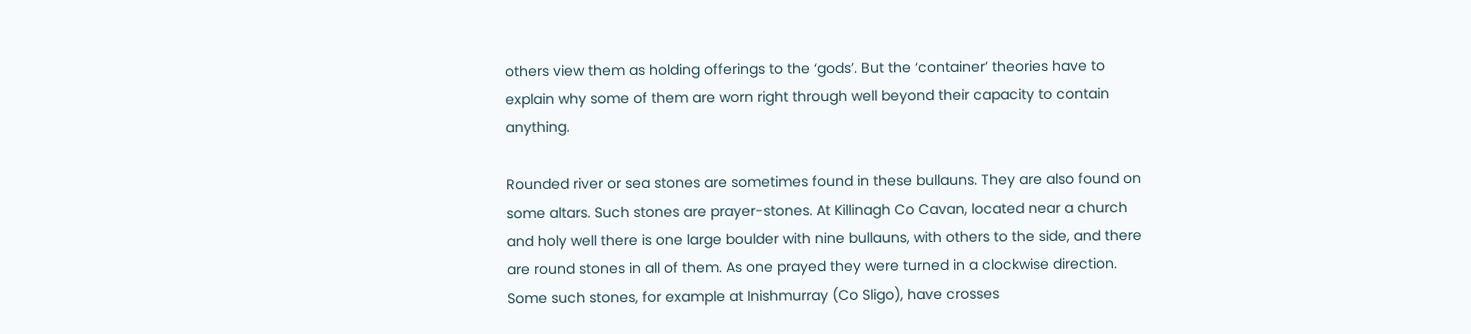others view them as holding offerings to the ‘gods’. But the ‘container’ theories have to explain why some of them are worn right through well beyond their capacity to contain anything.

Rounded river or sea stones are sometimes found in these bullauns. They are also found on some altars. Such stones are prayer-stones. At Killinagh Co Cavan, located near a church and holy well there is one large boulder with nine bullauns, with others to the side, and there are round stones in all of them. As one prayed they were turned in a clockwise direction. Some such stones, for example at Inishmurray (Co Sligo), have crosses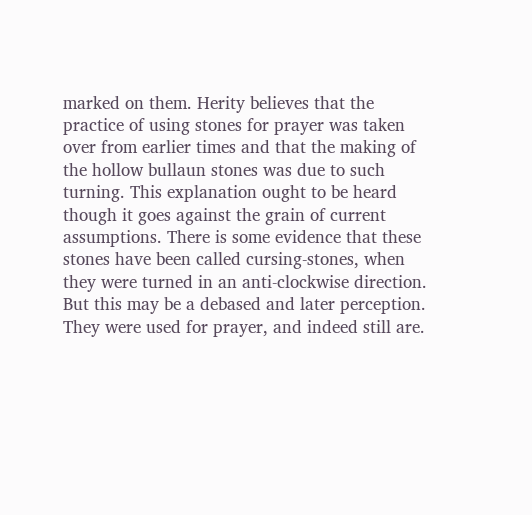marked on them. Herity believes that the practice of using stones for prayer was taken over from earlier times and that the making of the hollow bullaun stones was due to such turning. This explanation ought to be heard though it goes against the grain of current assumptions. There is some evidence that these stones have been called cursing-stones, when they were turned in an anti-clockwise direction. But this may be a debased and later perception. They were used for prayer, and indeed still are.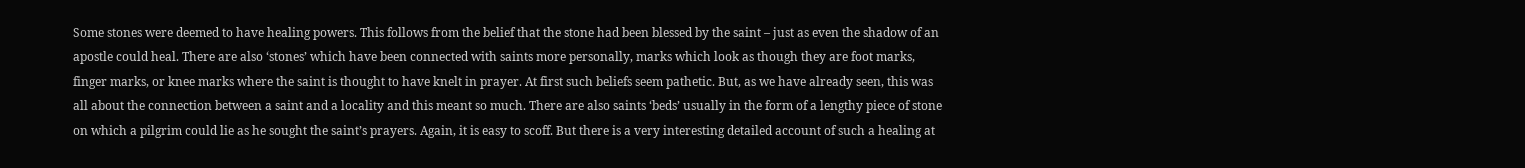Some stones were deemed to have healing powers. This follows from the belief that the stone had been blessed by the saint – just as even the shadow of an apostle could heal. There are also ‘stones’ which have been connected with saints more personally, marks which look as though they are foot marks, finger marks, or knee marks where the saint is thought to have knelt in prayer. At first such beliefs seem pathetic. But, as we have already seen, this was all about the connection between a saint and a locality and this meant so much. There are also saints ‘beds’ usually in the form of a lengthy piece of stone on which a pilgrim could lie as he sought the saint’s prayers. Again, it is easy to scoff. But there is a very interesting detailed account of such a healing at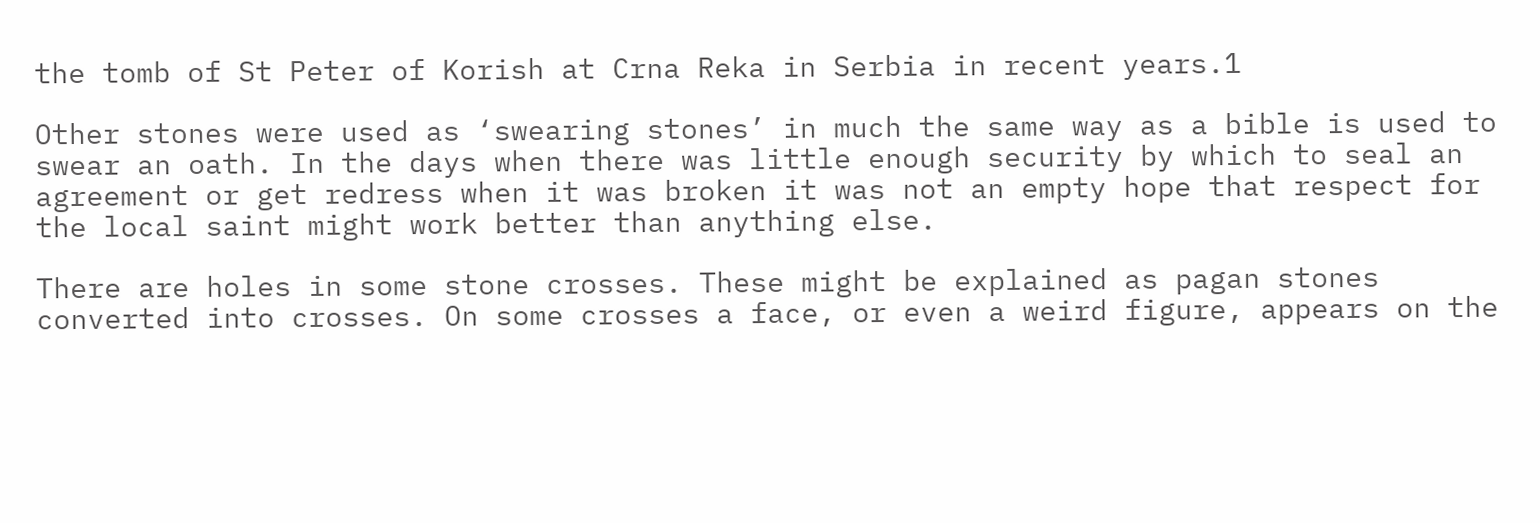the tomb of St Peter of Korish at Crna Reka in Serbia in recent years.1

Other stones were used as ‘swearing stones’ in much the same way as a bible is used to swear an oath. In the days when there was little enough security by which to seal an agreement or get redress when it was broken it was not an empty hope that respect for the local saint might work better than anything else.

There are holes in some stone crosses. These might be explained as pagan stones converted into crosses. On some crosses a face, or even a weird figure, appears on the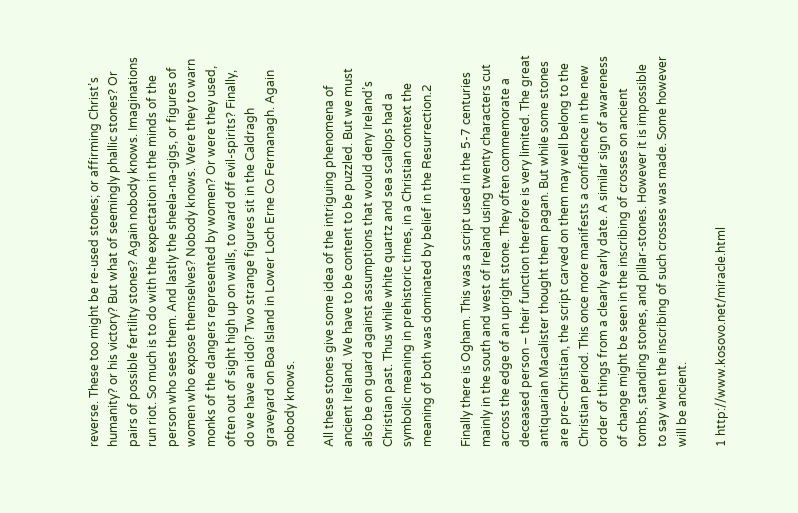reverse. These too might be re-used stones; or affirming Christ’s humanity? or his victory? But what of seemingly phallic stones? Or pairs of possible fertility stones? Again nobody knows. Imaginations run riot. So much is to do with the expectation in the minds of the person who sees them. And lastly the sheela-na-gigs, or figures of women who expose themselves? Nobody knows. Were they to warn monks of the dangers represented by women? Or were they used, often out of sight high up on walls, to ward off evil-spirits? Finally, do we have an idol? Two strange figures sit in the Caldragh graveyard on Boa Island in Lower Loch Erne Co Fermanagh. Again nobody knows.

All these stones give some idea of the intriguing phenomena of ancient Ireland. We have to be content to be puzzled. But we must also be on guard against assumptions that would deny Ireland’s Christian past. Thus while white quartz and sea scallops had a symbolic meaning in prehistoric times, in a Christian context the meaning of both was dominated by belief in the Resurrection.2

Finally there is Ogham. This was a script used in the 5-7 centuries mainly in the south and west of Ireland using twenty characters cut across the edge of an upright stone. They often commemorate a deceased person – their function therefore is very limited. The great antiquarian Macalister thought them pagan. But while some stones are pre-Christian, the script carved on them may well belong to the Christian period. This once more manifests a confidence in the new order of things from a clearly early date. A similar sign of awareness of change might be seen in the inscribing of crosses on ancient tombs, standing stones, and pillar-stones. However it is impossible to say when the inscribing of such crosses was made. Some however will be ancient.

1 http://www.kosovo.net/miracle.html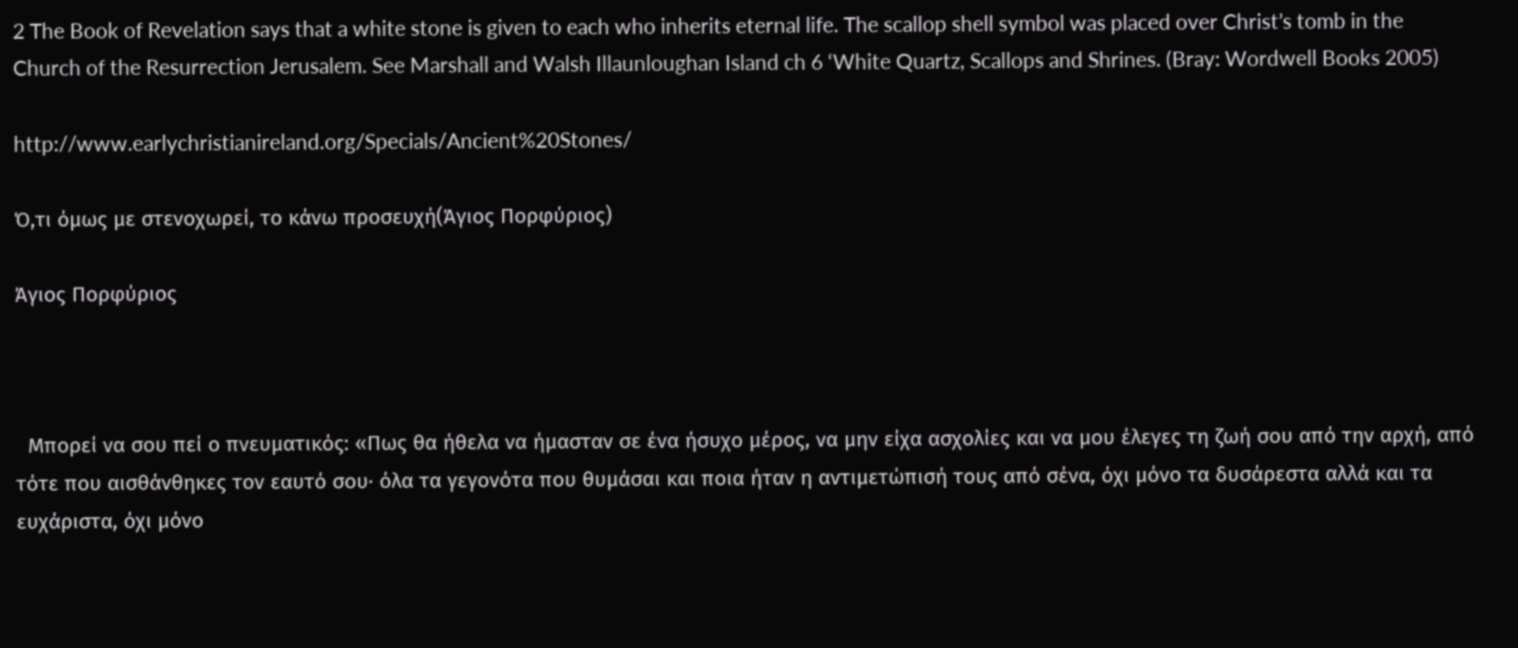2 The Book of Revelation says that a white stone is given to each who inherits eternal life. The scallop shell symbol was placed over Christ’s tomb in the Church of the Resurrection Jerusalem. See Marshall and Walsh Illaunloughan Island ch 6 ‘White Quartz, Scallops and Shrines. (Bray: Wordwell Books 2005)

http://www.earlychristianireland.org/Specials/Ancient%20Stones/

Ό,τι όμως με στενοχωρεί, το κάνω προσευχή(Άγιος Πορφύριος)

Άγιος Πορφύριος



  Μπορεί να σου πεί ο πνευματικός: «Πως θα ήθελα να ήμασταν σε ένα ήσυχο μέρος, να μην είχα ασχολίες και να μου έλεγες τη ζωή σου από την αρχή, από τότε που αισθάνθηκες τον εαυτό σου· όλα τα γεγονότα που θυμάσαι και ποια ήταν η αντιμετώπισή τους από σένα, όχι μόνο τα δυσάρεστα αλλά και τα ευχάριστα, όχι μόνο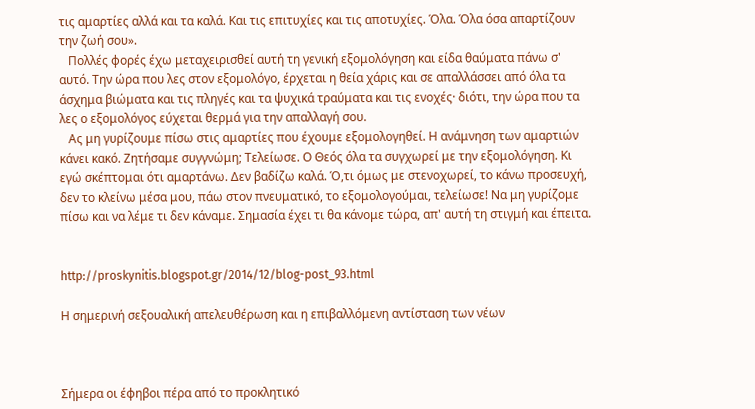τις αμαρτίες αλλά και τα καλά. Και τις επιτυχίες και τις αποτυχίες. Όλα. Όλα όσα απαρτίζουν την ζωή σου».
   Πολλές φορές έχω μεταχειρισθεί αυτή τη γενική εξομολόγηση και είδα θαύματα πάνω σ' αυτό. Την ώρα που λες στον εξομολόγο, έρχεται η θεία χάρις και σε απαλλάσσει από όλα τα άσχημα βιώματα και τις πληγές και τα ψυχικά τραύματα και τις ενοχές· διότι, την ώρα που τα λες ο εξομολόγος εύχεται θερμά για την απαλλαγή σου.
   Ας μη γυρίζουμε πίσω στις αμαρτίες που έχουμε εξομολογηθεί. Η ανάμνηση των αμαρτιών κάνει κακό. Ζητήσαμε συγγνώμη; Τελείωσε. Ο Θεός όλα τα συγχωρεί με την εξομολόγηση. Κι εγώ σκέπτομαι ότι αμαρτάνω. Δεν βαδίζω καλά. Ό,τι όμως με στενοχωρεί, το κάνω προσευχή, δεν το κλείνω μέσα μου, πάω στον πνευματικό, το εξομολογούμαι, τελείωσε! Να μη γυρίζομε πίσω και να λέμε τι δεν κάναμε. Σημασία έχει τι θα κάνομε τώρα, απ' αυτή τη στιγμή και έπειτα.


http://proskynitis.blogspot.gr/2014/12/blog-post_93.html

Η σημερινή σεξουαλική απελευθέρωση και η επιβαλλόμενη αντίσταση των νέων



Σήμερα οι έφηβοι πέρα από το προκλητικό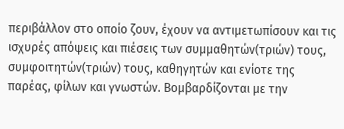περιβάλλον στο οποίο ζουν, έχουν να αντιμετωπίσουν και τις ισχυρές απόψεις και πιέσεις των συμμαθητών(τριών) τους, συμφοιτητών(τριών) τους, καθηγητών και ενίοτε της παρέας, φίλων και γνωστών. Βομβαρδίζονται με την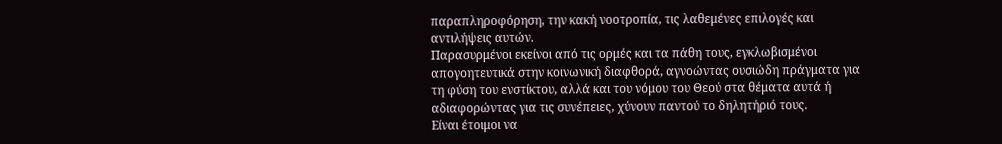παραπληροφόρηση, την κακή νοοτροπία, τις λαθεμένες επιλογές και αντιλήψεις αυτών.
Παρασυρμένοι εκείνοι από τις ορμές και τα πάθη τους, εγκλωβισμένοι απογοητευτικά στην κοινωνική διαφθορά, αγνοώντας ουσιώδη πράγματα για τη φύση του ενστίκτου, αλλά και του νόμου του Θεού στα θέματα αυτά ή αδιαφορώντας για τις συνέπειες, χύνουν παντού το δηλητήριό τους.
Είναι έτοιμοι να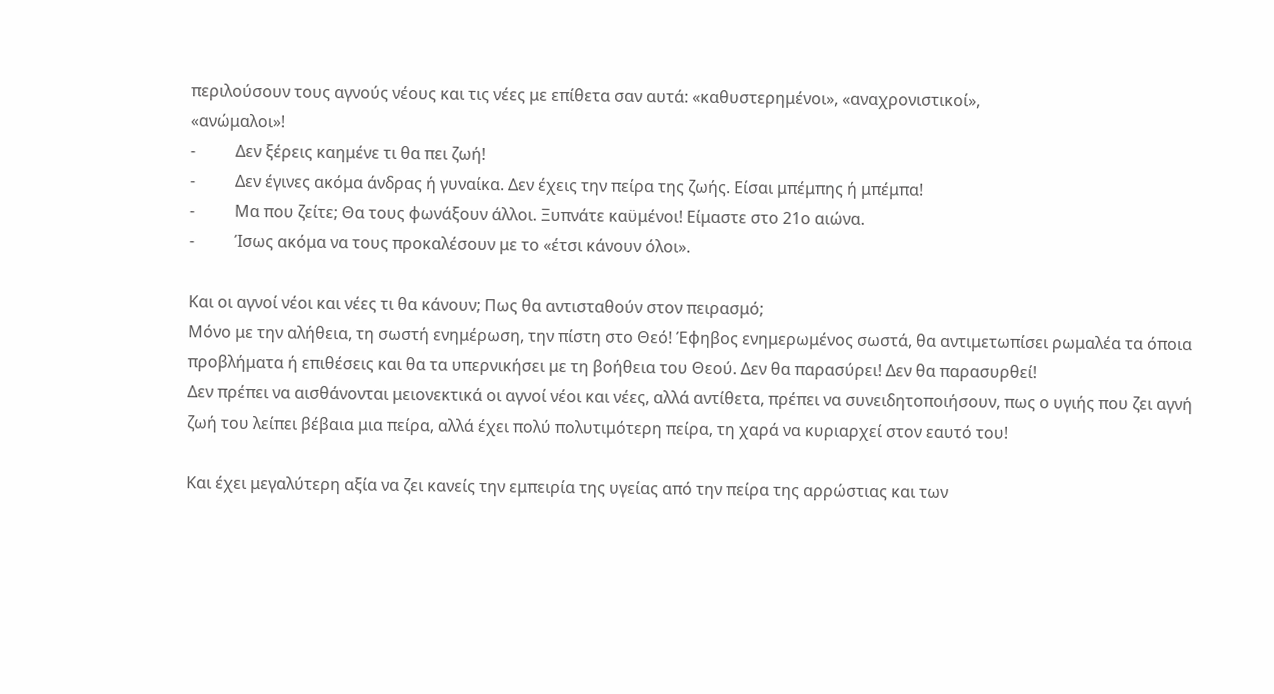περιλούσουν τους αγνούς νέους και τις νέες με επίθετα σαν αυτά: «καθυστερημένοι», «αναχρονιστικοί»,
«ανώμαλοι»!
-          Δεν ξέρεις καημένε τι θα πει ζωή!
-          Δεν έγινες ακόμα άνδρας ή γυναίκα. Δεν έχεις την πείρα της ζωής. Είσαι μπέμπης ή μπέμπα!
-          Μα που ζείτε; Θα τους φωνάξουν άλλοι. Ξυπνάτε καϋμένοι! Είμαστε στο 21ο αιώνα.
-          Ίσως ακόμα να τους προκαλέσουν με το «έτσι κάνουν όλοι».

Και οι αγνοί νέοι και νέες τι θα κάνουν; Πως θα αντισταθούν στον πειρασμό;
Μόνο με την αλήθεια, τη σωστή ενημέρωση, την πίστη στο Θεό! Έφηβος ενημερωμένος σωστά, θα αντιμετωπίσει ρωμαλέα τα όποια προβλήματα ή επιθέσεις και θα τα υπερνικήσει με τη βοήθεια του Θεού. Δεν θα παρασύρει! Δεν θα παρασυρθεί!
Δεν πρέπει να αισθάνονται μειονεκτικά οι αγνοί νέοι και νέες, αλλά αντίθετα, πρέπει να συνειδητοποιήσουν, πως ο υγιής που ζει αγνή ζωή του λείπει βέβαια μια πείρα, αλλά έχει πολύ πολυτιμότερη πείρα, τη χαρά να κυριαρχεί στον εαυτό του!

Και έχει μεγαλύτερη αξία να ζει κανείς την εμπειρία της υγείας από την πείρα της αρρώστιας και των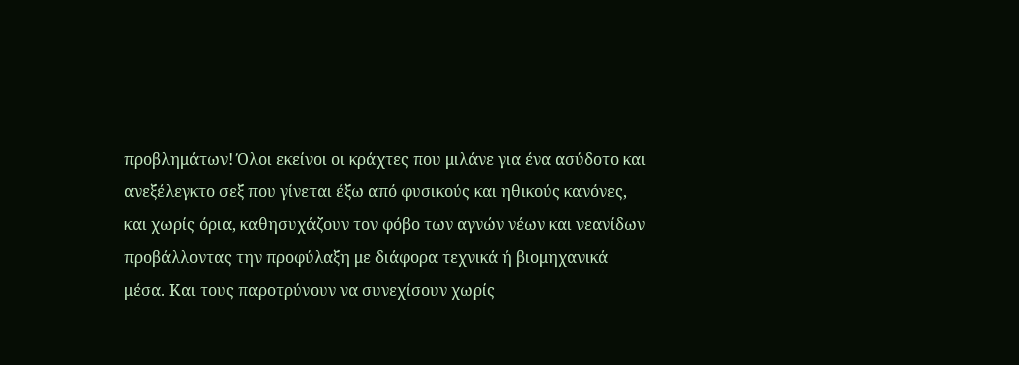προβλημάτων! Όλοι εκείνοι οι κράχτες που μιλάνε για ένα ασύδοτο και ανεξέλεγκτο σεξ που γίνεται έξω από φυσικούς και ηθικούς κανόνες, και χωρίς όρια, καθησυχάζουν τον φόβο των αγνών νέων και νεανίδων προβάλλοντας την προφύλαξη με διάφορα τεχνικά ή βιομηχανικά μέσα. Και τους παροτρύνουν να συνεχίσουν χωρίς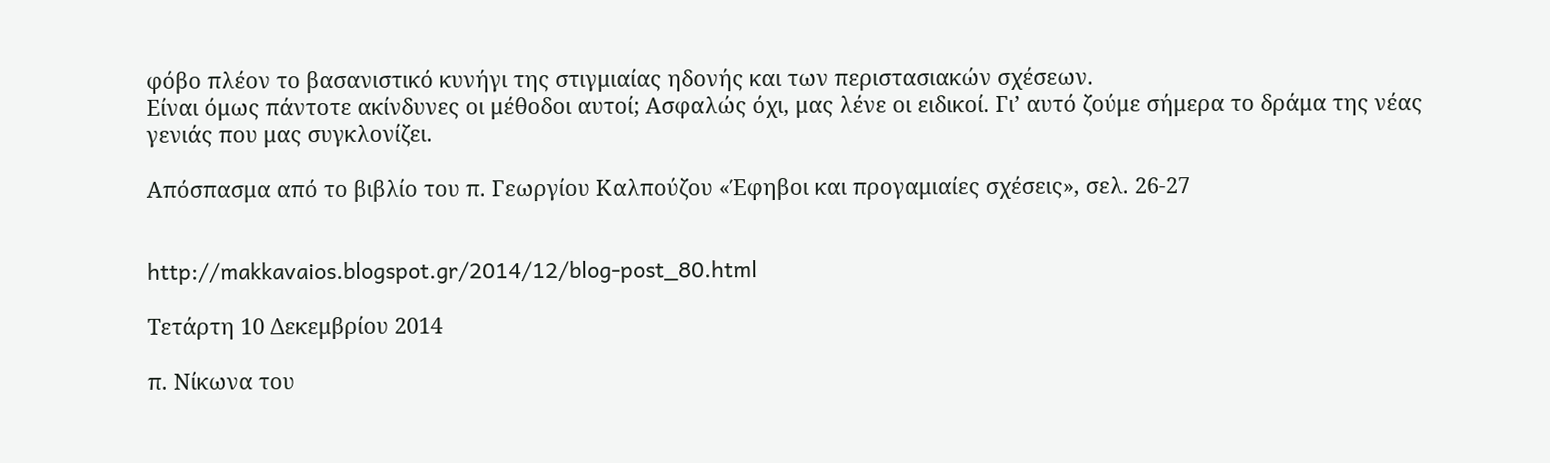φόβο πλέον το βασανιστικό κυνήγι της στιγμιαίας ηδονής και των περιστασιακών σχέσεων.
Είναι όμως πάντοτε ακίνδυνες οι μέθοδοι αυτοί; Ασφαλώς όχι, μας λένε οι ειδικοί. Γι’ αυτό ζούμε σήμερα το δράμα της νέας γενιάς που μας συγκλονίζει.

Απόσπασμα από το βιβλίο του π. Γεωργίου Καλπούζου «Έφηβοι και προγαμιαίες σχέσεις», σελ. 26-27


http://makkavaios.blogspot.gr/2014/12/blog-post_80.html

Τετάρτη 10 Δεκεμβρίου 2014

π. Νίκωνα του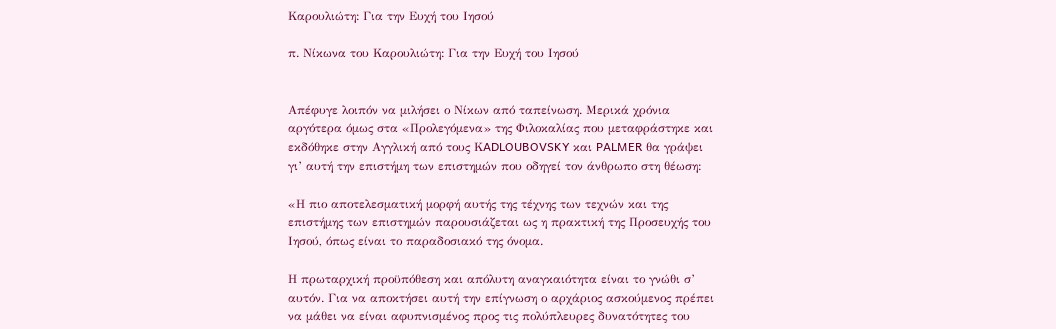Καρουλιώτη: Για την Ευχή του Ιησού

π. Νίκωνα του Καρουλιώτη: Για την Ευχή του Ιησού


Απέφυγε λοιπόν να μιλήσει ο Νίκων από ταπείνωση. Μερικά χρόνια αργότερα όμως στα «Προλεγόμενα» της Φιλοκαλίας που μεταφράστηκε και εκδόθηκε στην Αγγλική από τους ΚADLOUBOVSKY και PALMER θα γράψει γι’ αυτή την επιστήμη των επιστημών που οδηγεί τον άνθρωπο στη θέωση:

«Η πιο αποτελεσματική μορφή αυτής της τέχνης των τεχνών και της επιστήμης των επιστημών παρουσιάζεται ως η πρακτική της Προσευχής του Ιησού, όπως είναι το παραδοσιακό της όνομα.

Η πρωταρχική προϋπόθεση και απόλυτη αναγκαιότητα είναι το γνώθι σ’ αυτόν. Για να αποκτήσει αυτή την επίγνωση ο αρχάριος ασκούμενος πρέπει να μάθει να είναι αφυπνισμένος προς τις πολύπλευρες δυνατότητες του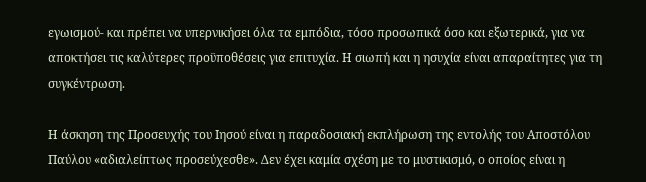εγωισμού- και πρέπει να υπερνικήσει όλα τα εμπόδια, τόσο προσωπικά όσο και εξωτερικά, για να αποκτήσει τις καλύτερες προϋποθέσεις για επιτυχία. Η σιωπή και η ησυχία είναι απαραίτητες για τη συγκέντρωση.

Η άσκηση της Προσευχής του Ιησού είναι η παραδοσιακή εκπλήρωση της εντολής του Αποστόλου Παύλου «αδιαλείπτως προσεύχεσθε». Δεν έχει καμία σχέση με το μυστικισμό, ο οποίος είναι η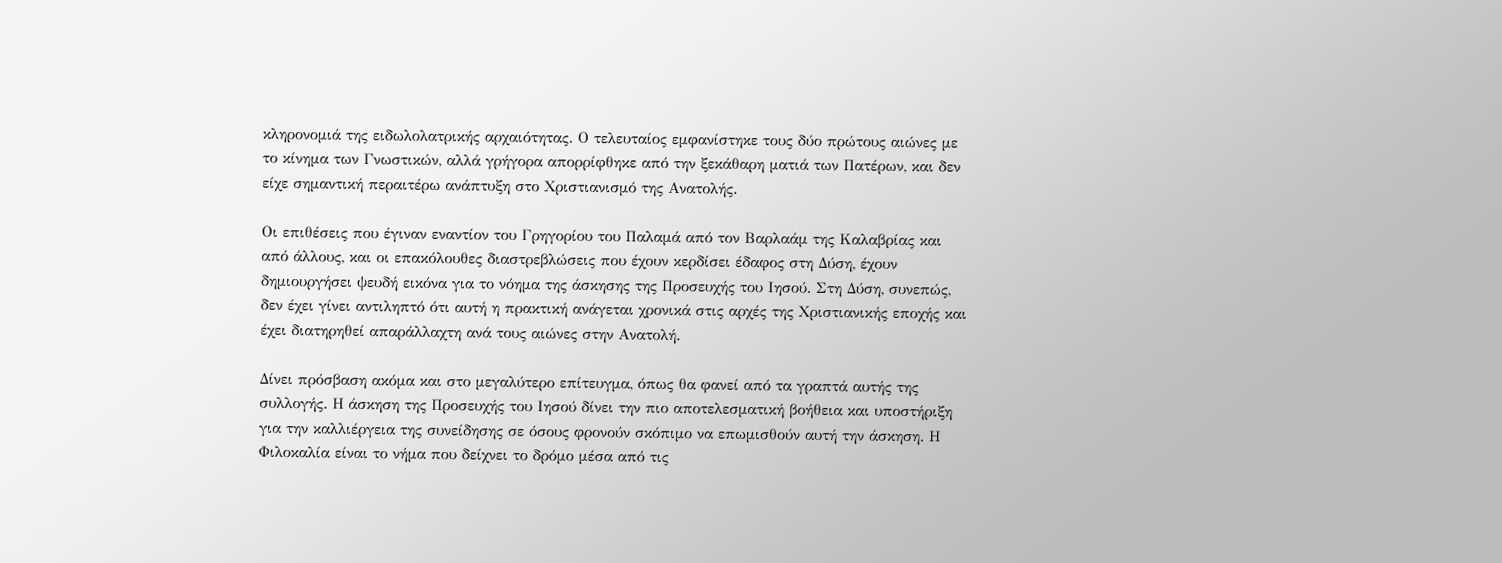κληρονομιά της ειδωλολατρικής αρχαιότητας. Ο τελευταίος εμφανίστηκε τους δύο πρώτους αιώνες με το κίνημα των Γνωστικών, αλλά γρήγορα απορρίφθηκε από την ξεκάθαρη ματιά των Πατέρων, και δεν είχε σημαντική περαιτέρω ανάπτυξη στο Χριστιανισμό της Ανατολής.

Οι επιθέσεις που έγιναν εναντίον του Γρηγορίου του Παλαμά από τον Βαρλαάμ της Καλαβρίας και από άλλους, και οι επακόλουθες διαστρεβλώσεις που έχουν κερδίσει έδαφος στη Δύση, έχουν δημιουργήσει ψευδή εικόνα για το νόημα της άσκησης της Προσευχής του Ιησού. Στη Δύση, συνεπώς, δεν έχει γίνει αντιληπτό ότι αυτή η πρακτική ανάγεται χρονικά στις αρχές της Χριστιανικής εποχής και έχει διατηρηθεί απαράλλαχτη ανά τους αιώνες στην Ανατολή.

Δίνει πρόσβαση ακόμα και στο μεγαλύτερο επίτευγμα, όπως θα φανεί από τα γραπτά αυτής της συλλογής. Η άσκηση της Προσευχής του Ιησού δίνει την πιο αποτελεσματική βοήθεια και υποστήριξη για την καλλιέργεια της συνείδησης σε όσους φρονούν σκόπιμο να επωμισθούν αυτή την άσκηση. Η Φιλοκαλία είναι το νήμα που δείχνει το δρόμο μέσα από τις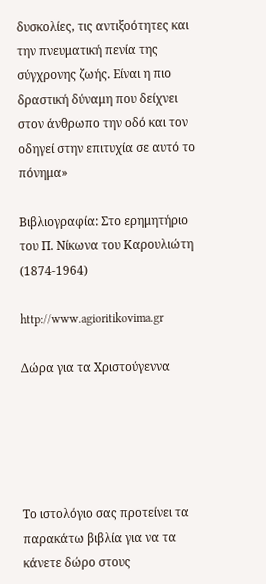δυσκολίες, τις αντιξοότητες και την πνευματική πενία της σύγχρονης ζωής. Είναι η πιο δραστική δύναμη που δείχνει στον άνθρωπο την οδό και τον οδηγεί στην επιτυχία σε αυτό το πόνημα»

Βιβλιογραφία: Στο ερημητήριο του Π. Νίκωνα του Καρουλιώτη (1874-1964)

http://www.agioritikovima.gr

Δώρα για τα Χριστούγεννα





Το ιστολόγιο σας προτείνει τα παρακάτω βιβλία για να τα κάνετε δώρο στους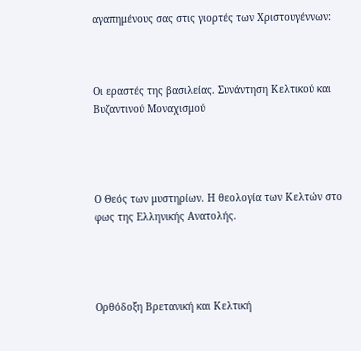αγαπημένους σας στις γιορτές των Χριστουγέννων:



Οι εραστές της βασιλείας. Συνάντηση Κελτικού και Βυζαντινού Μοναχισμού




Ο Θεός των μυστηρίων. Η θεολογία των Κελτών στο φως της Ελληνικής Ανατολής.




Ορθόδοξη Βρετανική και Κελτική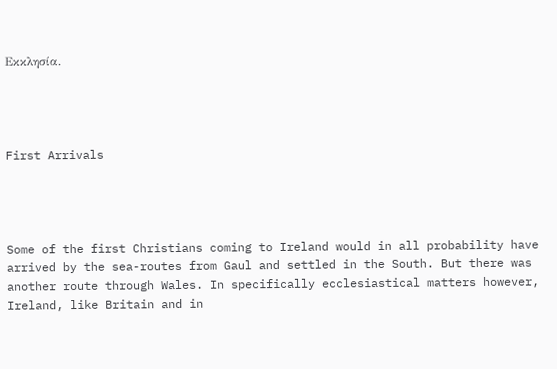Εκκλησία.




First Arrivals




Some of the first Christians coming to Ireland would in all probability have arrived by the sea-routes from Gaul and settled in the South. But there was another route through Wales. In specifically ecclesiastical matters however, Ireland, like Britain and in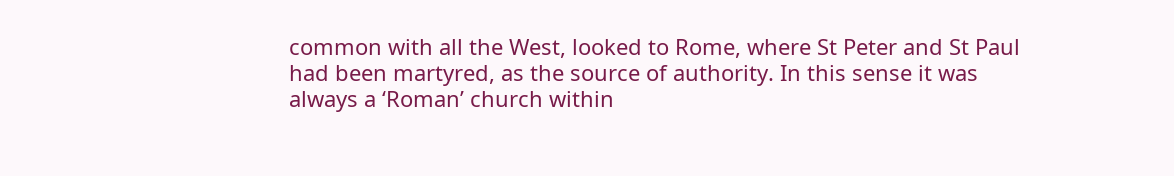common with all the West, looked to Rome, where St Peter and St Paul had been martyred, as the source of authority. In this sense it was always a ‘Roman’ church within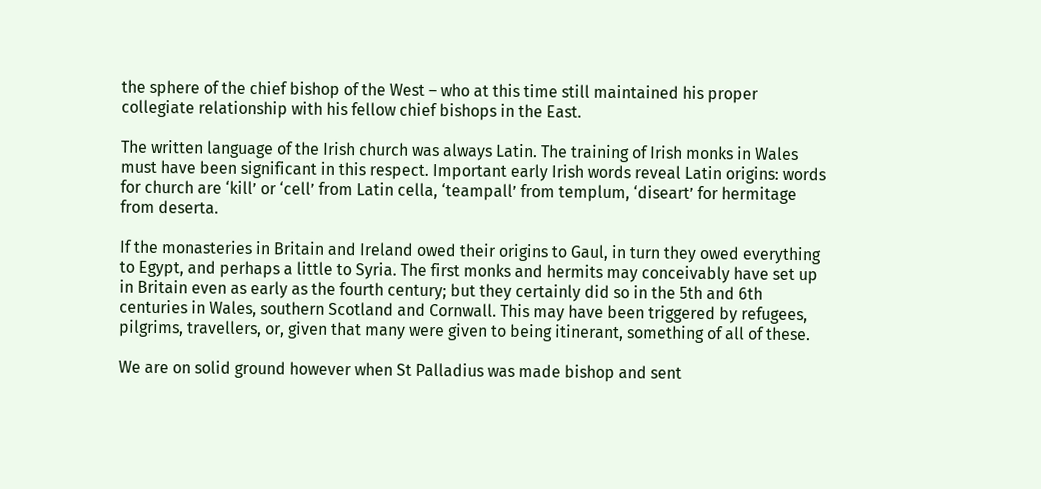the sphere of the chief bishop of the West – who at this time still maintained his proper collegiate relationship with his fellow chief bishops in the East.

The written language of the Irish church was always Latin. The training of Irish monks in Wales must have been significant in this respect. Important early Irish words reveal Latin origins: words for church are ‘kill’ or ‘cell’ from Latin cella, ‘teampall’ from templum, ‘diseart’ for hermitage from deserta.

If the monasteries in Britain and Ireland owed their origins to Gaul, in turn they owed everything to Egypt, and perhaps a little to Syria. The first monks and hermits may conceivably have set up in Britain even as early as the fourth century; but they certainly did so in the 5th and 6th centuries in Wales, southern Scotland and Cornwall. This may have been triggered by refugees, pilgrims, travellers, or, given that many were given to being itinerant, something of all of these.

We are on solid ground however when St Palladius was made bishop and sent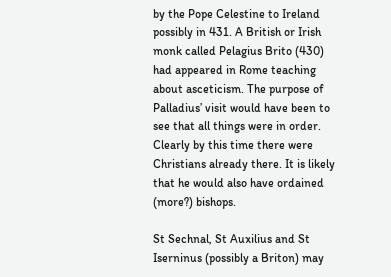by the Pope Celestine to Ireland possibly in 431. A British or Irish monk called Pelagius Brito (430) had appeared in Rome teaching about asceticism. The purpose of Palladius’ visit would have been to see that all things were in order. Clearly by this time there were Christians already there. It is likely that he would also have ordained (more?) bishops.

St Sechnal, St Auxilius and St Iserninus (possibly a Briton) may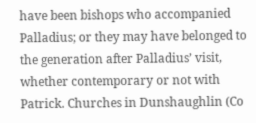have been bishops who accompanied Palladius; or they may have belonged to the generation after Palladius’ visit, whether contemporary or not with Patrick. Churches in Dunshaughlin (Co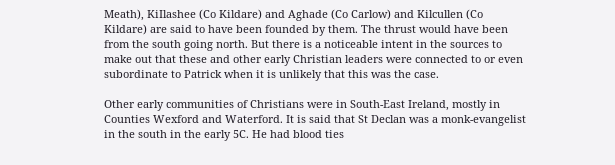Meath), KiIlashee (Co Kildare) and Aghade (Co Carlow) and Kilcullen (Co Kildare) are said to have been founded by them. The thrust would have been from the south going north. But there is a noticeable intent in the sources to make out that these and other early Christian leaders were connected to or even subordinate to Patrick when it is unlikely that this was the case.

Other early communities of Christians were in South-East Ireland, mostly in Counties Wexford and Waterford. It is said that St Declan was a monk-evangelist in the south in the early 5C. He had blood ties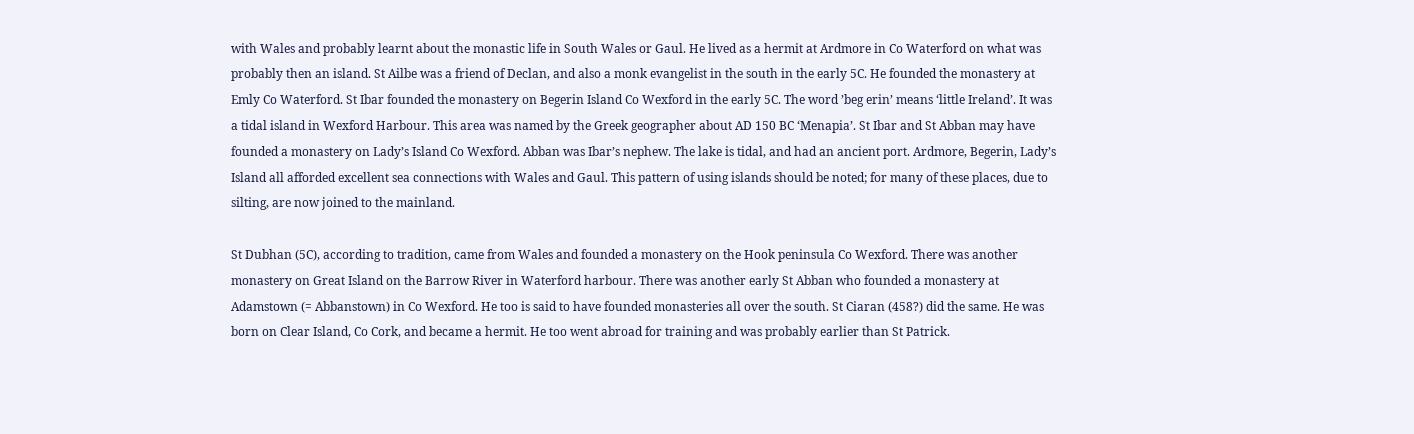with Wales and probably learnt about the monastic life in South Wales or Gaul. He lived as a hermit at Ardmore in Co Waterford on what was probably then an island. St Ailbe was a friend of Declan, and also a monk evangelist in the south in the early 5C. He founded the monastery at Emly Co Waterford. St Ibar founded the monastery on Begerin Island Co Wexford in the early 5C. The word ’beg erin’ means ‘little Ireland’. It was a tidal island in Wexford Harbour. This area was named by the Greek geographer about AD 150 BC ‘Menapia’. St Ibar and St Abban may have founded a monastery on Lady’s Island Co Wexford. Abban was Ibar’s nephew. The lake is tidal, and had an ancient port. Ardmore, Begerin, Lady’s Island all afforded excellent sea connections with Wales and Gaul. This pattern of using islands should be noted; for many of these places, due to silting, are now joined to the mainland.

St Dubhan (5C), according to tradition, came from Wales and founded a monastery on the Hook peninsula Co Wexford. There was another monastery on Great Island on the Barrow River in Waterford harbour. There was another early St Abban who founded a monastery at Adamstown (= Abbanstown) in Co Wexford. He too is said to have founded monasteries all over the south. St Ciaran (458?) did the same. He was born on Clear Island, Co Cork, and became a hermit. He too went abroad for training and was probably earlier than St Patrick.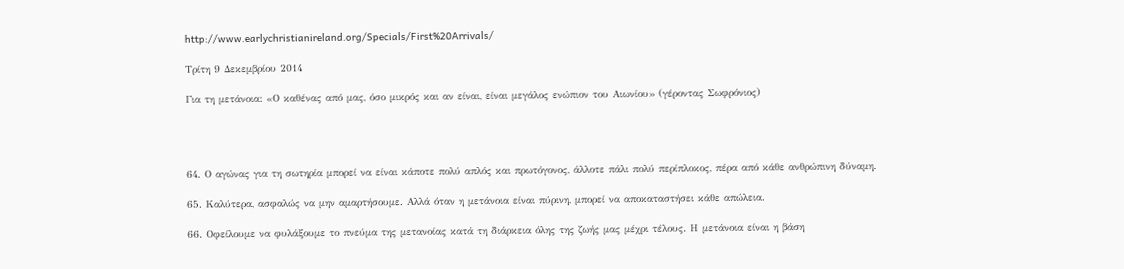http://www.earlychristianireland.org/Specials/First%20Arrivals/

Τρίτη 9 Δεκεμβρίου 2014

Για τη μετάνοια: «Ο καθένας από μας, όσο μικρός και αν είναι, είναι μεγάλος ενώπιον του Αιωνίου» (γέροντας Σωφρόνιος)




64. Ο αγώνας για τη σωτηρία μπορεί να είναι κάποτε πολύ απλός και πρωτόγονος, άλλοτε πάλι πολύ περίπλοκος, πέρα από κάθε ανθρώπινη δύναμη.

65. Καλύτερα, ασφαλώς να μην αμαρτήσουμε. Αλλά όταν η μετάνοια είναι πύρινη, μπορεί να αποκαταστήσει κάθε απώλεια.

66. Οφείλουμε να φυλάξουμε το πνεύμα της μετανοίας κατά τη διάρκεια όλης της ζωής μας μέχρι τέλους. Η μετάνοια είναι η βάση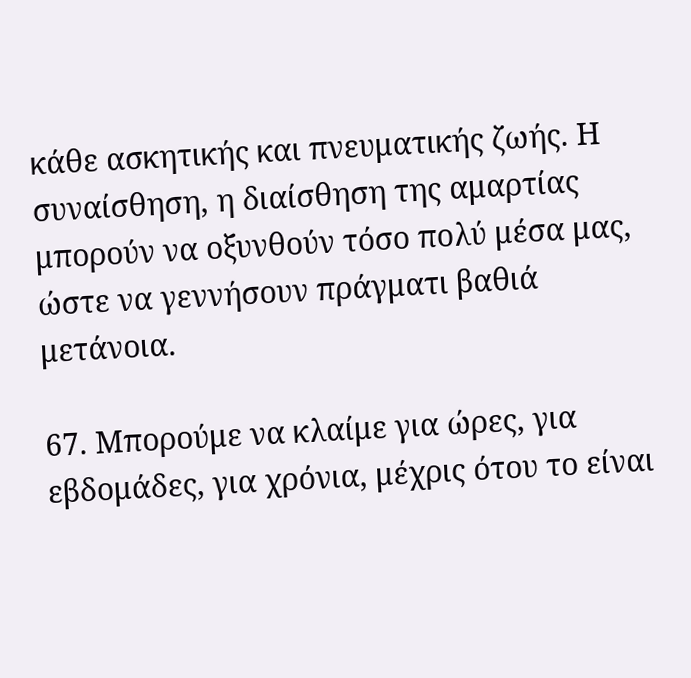κάθε ασκητικής και πνευματικής ζωής. Η συναίσθηση, η διαίσθηση της αμαρτίας μπορούν να οξυνθούν τόσο πολύ μέσα μας, ώστε να γεννήσουν πράγματι βαθιά μετάνοια.

67. Μπορούμε να κλαίμε για ώρες, για εβδομάδες, για χρόνια, μέχρις ότου το είναι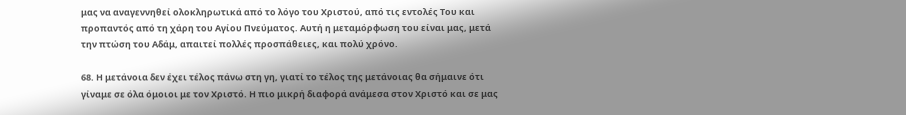μας να αναγεννηθεί ολοκληρωτικά από το λόγο του Χριστού, από τις εντολές Του και προπαντός από τη χάρη του Αγίου Πνεύματος. Αυτή η μεταμόρφωση του είναι μας, μετά την πτώση του Αδάμ, απαιτεί πολλές προσπάθειες, και πολύ χρόνο.

68. Η μετάνοια δεν έχει τέλος πάνω στη γη, γιατί το τέλος της μετάνοιας θα σήμαινε ότι γίναμε σε όλα όμοιοι με τον Χριστό. Η πιο μικρή διαφορά ανάμεσα στον Χριστό και σε μας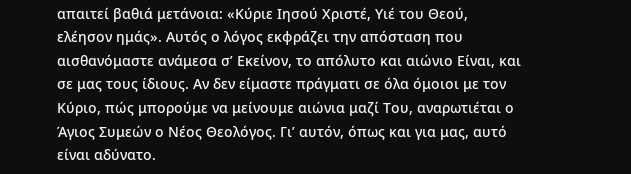απαιτεί βαθιά μετάνοια: «Κύριε Ιησού Χριστέ, Υιέ του Θεού, ελέησον ημάς». Αυτός ο λόγος εκφράζει την απόσταση που αισθανόμαστε ανάμεσα σ’ Εκείνον, το απόλυτο και αιώνιο Είναι, και σε μας τους ίδιους. Αν δεν είμαστε πράγματι σε όλα όμοιοι με τον Κύριο, πώς μπορούμε να μείνουμε αιώνια μαζί Του, αναρωτιέται ο Άγιος Συμεών ο Νέος Θεολόγος. Γι’ αυτόν, όπως και για μας, αυτό είναι αδύνατο.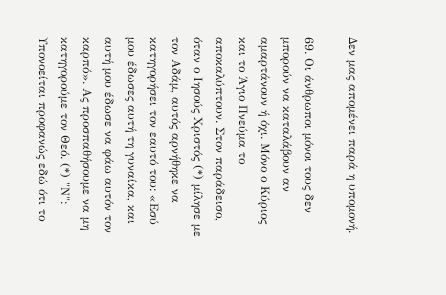Δεν μας απομένει παρά η υπομονή.

69. Οι άνθρωποι μόνοι τους δεν μπορούν να καταλάβουν αν αμαρτάνουν ή όχι. Μόνο ο Κύριος και το Άγιο Πνεύμα το αποκαλύπτουν. Στον παράδεισο, όταν ο Ιησούς Χριστός (*) μίλησε με τον Αδάμ, αυτός αρνήθηκε να κατηγορήσει τον εαυτό του: «Εσύ μου έδωσες αυτή τη γυναίκα, και αυτή μου έδωσε να φάω αυτόν τον καρπό». Ας προσπαθήσουμε να μη κατηγορούμε τον Θεό. (*) "Ν": Υπονοείται προφανώς εδώ ότι το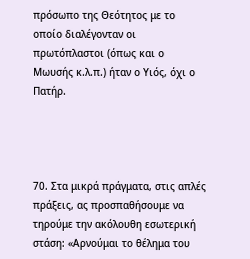πρόσωπο της Θεότητος με το οποίο διαλέγονταν οι πρωτόπλαστοι (όπως και ο Μωυσής κ.λ.π.) ήταν ο Υιός, όχι ο Πατήρ.




70. Στα μικρά πράγματα, στις απλές πράξεις, ας προσπαθήσουμε να τηρούμε την ακόλουθη εσωτερική στάση: «Αρνούμαι το θέλημα του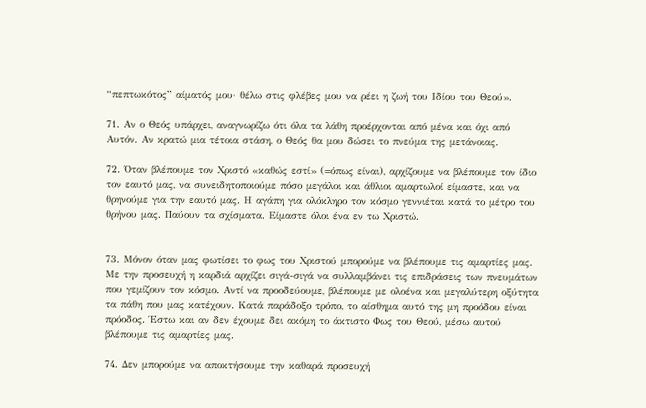“πεπτωκότος” αίματός μου· θέλω στις φλέβες μου να ρέει η ζωή του Ιδίου του Θεού».

71. Αν ο Θεός υπάρχει, αναγνωρίζω ότι όλα τα λάθη προέρχονται από μένα και όχι από Αυτόν. Αν κρατώ μια τέτοια στάση, ο Θεός θα μου δώσει το πνεύμα της μετάνοιας.

72. Όταν βλέπουμε τον Χριστό «καθώς εστί» (=όπως είναι), αρχίζουμε να βλέπουμε τον ίδιο τον εαυτό μας, να συνειδητοποιούμε πόσο μεγάλοι και άθλιοι αμαρτωλοί είμαστε, και να θρηνούμε για την εαυτό μας. Η αγάπη για ολόκληρο τον κόσμο γεννιέται κατά το μέτρο του θρήνου μας. Παύουν τα σχίσματα. Είμαστε όλοι ένα εν τω Χριστώ.


73. Μόνον όταν μας φωτίσει το φως του Χριστού μπορούμε να βλέπουμε τις αμαρτίες μας. Με την προσευχή η καρδιά αρχίζει σιγά-σιγά να συλλαμβάνει τις επιδράσεις των πνευμάτων που γεμίζουν τον κόσμο. Αντί να προοδεύουμε, βλέπουμε με ολοένα και μεγαλύτερη οξύτητα τα πάθη που μας κατέχουν. Κατά παράδοξο τρόπο, το αίσθημα αυτό της μη προόδου είναι πρόοδος. Έστω και αν δεν έχουμε δει ακόμη το άκτιστο Φως του Θεού, μέσω αυτού βλέπουμε τις αμαρτίες μας.

74. Δεν μπορούμε να αποκτήσουμε την καθαρά προσευχή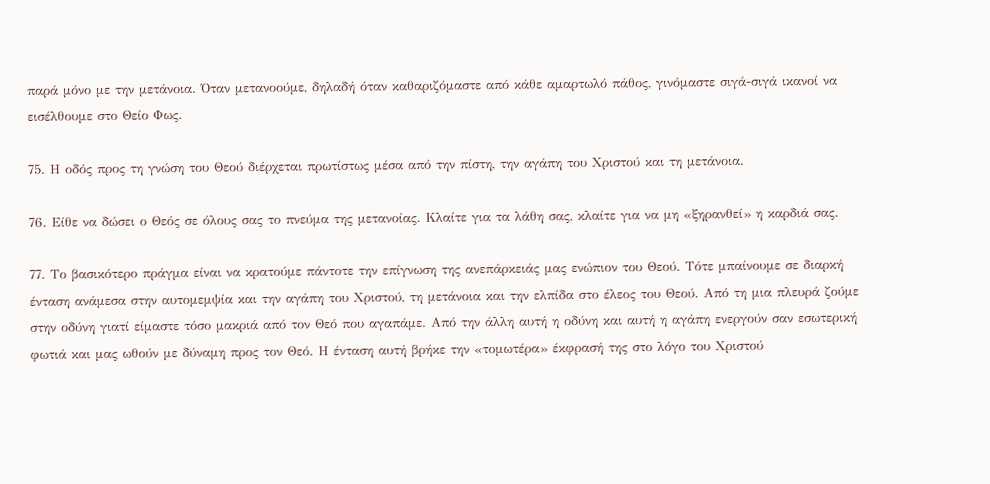παρά μόνο με την μετάνοια. Όταν μετανοούμε, δηλαδή όταν καθαριζόμαστε από κάθε αμαρτωλό πάθος, γινόμαστε σιγά-σιγά ικανοί να εισέλθουμε στο Θείο Φως.

75. Η οδός προς τη γνώση του Θεού διέρχεται πρωτίστως μέσα από την πίστη, την αγάπη του Χριστού και τη μετάνοια.

76. Είθε να δώσει ο Θεός σε όλους σας το πνεύμα της μετανοίας. Κλαίτε για τα λάθη σας, κλαίτε για να μη «ξηρανθεί» η καρδιά σας.

77. Το βασικότερο πράγμα είναι να κρατούμε πάντοτε την επίγνωση της ανεπάρκειάς μας ενώπιον του Θεού. Τότε μπαίνουμε σε διαρκή ένταση ανάμεσα στην αυτομεμψία και την αγάπη του Χριστού, τη μετάνοια και την ελπίδα στο έλεος του Θεού. Από τη μια πλευρά ζούμε στην οδύνη γιατί είμαστε τόσο μακριά από τον Θεό που αγαπάμε. Από την άλλη αυτή η οδύνη και αυτή η αγάπη ενεργούν σαν εσωτερική φωτιά και μας ωθούν με δύναμη προς τον Θεό. Η ένταση αυτή βρήκε την «τομωτέρα» έκφρασή της στο λόγο του Χριστού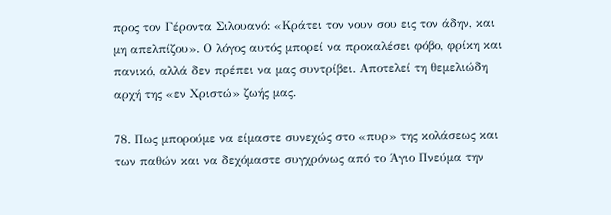προς τον Γέροντα Σιλουανό: «Κράτει τον νουν σου εις τον άδην, και μη απελπίζου». Ο λόγος αυτός μπορεί να προκαλέσει φόβο, φρίκη και πανικό, αλλά δεν πρέπει να μας συντρίβει. Αποτελεί τη θεμελιώδη αρχή της «εν Χριστώ» ζωής μας.

78. Πως μπορούμε να είμαστε συνεχώς στο «πυρ» της κολάσεως και των παθών και να δεχόμαστε συγχρόνως από το Άγιο Πνεύμα την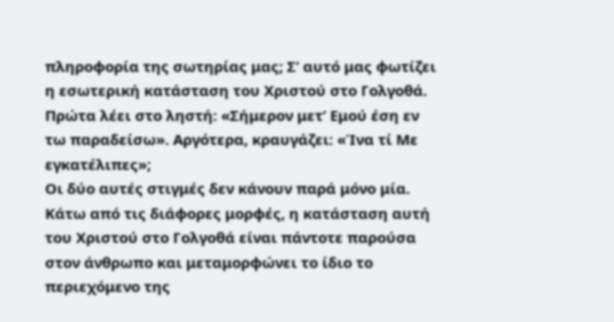πληροφορία της σωτηρίας μας; Σ’ αυτό μας φωτίζει η εσωτερική κατάσταση του Χριστού στο Γολγοθά. Πρώτα λέει στο ληστή: «Σήμερον μετ’ Εμού έση εν τω παραδείσω». Αργότερα, κραυγάζει: «Ίνα τί Με εγκατέλιπες»;
Οι δύο αυτές στιγμές δεν κάνουν παρά μόνο μία. Κάτω από τις διάφορες μορφές, η κατάσταση αυτή του Χριστού στο Γολγοθά είναι πάντοτε παρούσα στον άνθρωπο και μεταμορφώνει το ίδιο το περιεχόμενο της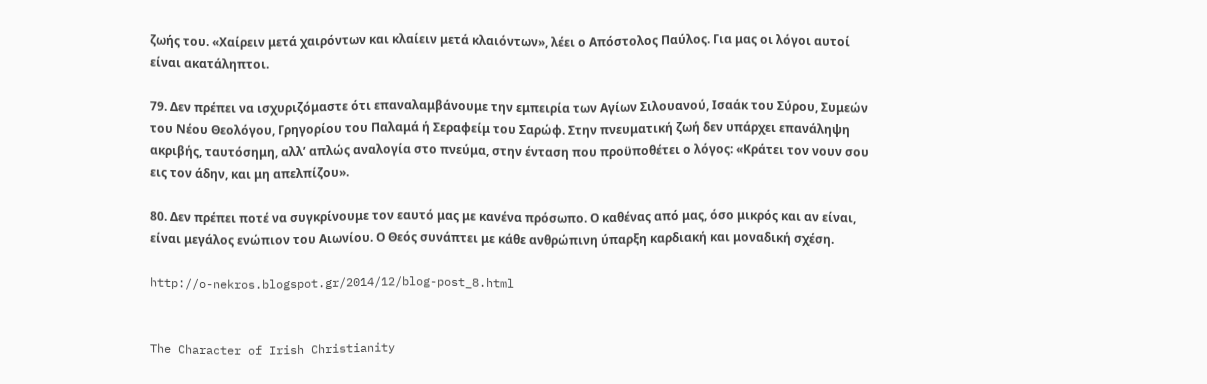ζωής του. «Χαίρειν μετά χαιρόντων και κλαίειν μετά κλαιόντων», λέει ο Απόστολος Παύλος. Για μας οι λόγοι αυτοί είναι ακατάληπτοι.

79. Δεν πρέπει να ισχυριζόμαστε ότι επαναλαμβάνουμε την εμπειρία των Αγίων Σιλουανού, Ισαάκ του Σύρου, Συμεών του Νέου Θεολόγου, Γρηγορίου του Παλαμά ή Σεραφείμ του Σαρώφ. Στην πνευματική ζωή δεν υπάρχει επανάληψη ακριβής, ταυτόσημη, αλλ’ απλώς αναλογία στο πνεύμα, στην ένταση που προϋποθέτει ο λόγος: «Κράτει τον νουν σου εις τον άδην, και μη απελπίζου».

80. Δεν πρέπει ποτέ να συγκρίνουμε τον εαυτό μας με κανένα πρόσωπο. Ο καθένας από μας, όσο μικρός και αν είναι, είναι μεγάλος ενώπιον του Αιωνίου. Ο Θεός συνάπτει με κάθε ανθρώπινη ύπαρξη καρδιακή και μοναδική σχέση.

http://o-nekros.blogspot.gr/2014/12/blog-post_8.html


The Character of Irish Christianity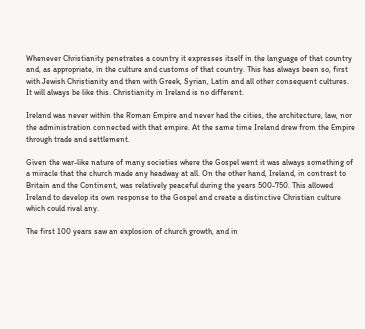Whenever Christianity penetrates a country it expresses itself in the language of that country and, as appropriate, in the culture and customs of that country. This has always been so, first with Jewish Christianity and then with Greek, Syrian, Latin and all other consequent cultures. It will always be like this. Christianity in Ireland is no different.

Ireland was never within the Roman Empire and never had the cities, the architecture, law, nor the administration connected with that empire. At the same time Ireland drew from the Empire through trade and settlement.

Given the war-like nature of many societies where the Gospel went it was always something of a miracle that the church made any headway at all. On the other hand, Ireland, in contrast to Britain and the Continent, was relatively peaceful during the years 500-750. This allowed Ireland to develop its own response to the Gospel and create a distinctive Christian culture which could rival any.

The first 100 years saw an explosion of church growth, and in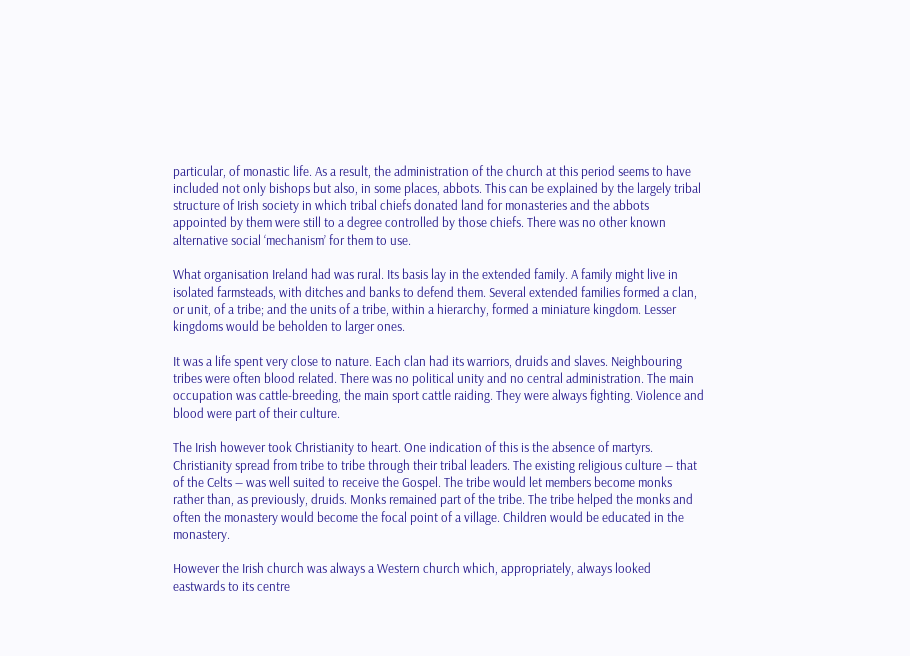particular, of monastic life. As a result, the administration of the church at this period seems to have included not only bishops but also, in some places, abbots. This can be explained by the largely tribal structure of Irish society in which tribal chiefs donated land for monasteries and the abbots appointed by them were still to a degree controlled by those chiefs. There was no other known alternative social ‘mechanism’ for them to use.

What organisation Ireland had was rural. Its basis lay in the extended family. A family might live in isolated farmsteads, with ditches and banks to defend them. Several extended families formed a clan, or unit, of a tribe; and the units of a tribe, within a hierarchy, formed a miniature kingdom. Lesser kingdoms would be beholden to larger ones.

It was a life spent very close to nature. Each clan had its warriors, druids and slaves. Neighbouring tribes were often blood related. There was no political unity and no central administration. The main occupation was cattle-breeding, the main sport cattle raiding. They were always fighting. Violence and blood were part of their culture.

The Irish however took Christianity to heart. One indication of this is the absence of martyrs. Christianity spread from tribe to tribe through their tribal leaders. The existing religious culture — that of the Celts — was well suited to receive the Gospel. The tribe would let members become monks rather than, as previously, druids. Monks remained part of the tribe. The tribe helped the monks and often the monastery would become the focal point of a village. Children would be educated in the monastery.

However the Irish church was always a Western church which, appropriately, always looked eastwards to its centre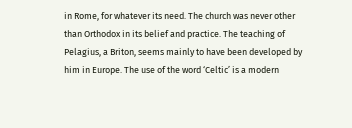in Rome, for whatever its need. The church was never other than Orthodox in its belief and practice. The teaching of Pelagius, a Briton, seems mainly to have been developed by him in Europe. The use of the word ‘Celtic’ is a modern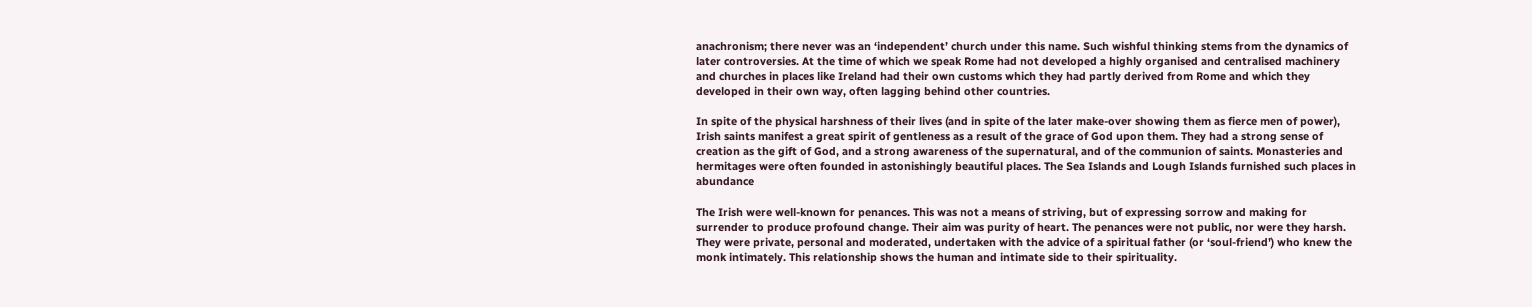anachronism; there never was an ‘independent’ church under this name. Such wishful thinking stems from the dynamics of later controversies. At the time of which we speak Rome had not developed a highly organised and centralised machinery and churches in places like Ireland had their own customs which they had partly derived from Rome and which they developed in their own way, often lagging behind other countries.

In spite of the physical harshness of their lives (and in spite of the later make-over showing them as fierce men of power), Irish saints manifest a great spirit of gentleness as a result of the grace of God upon them. They had a strong sense of creation as the gift of God, and a strong awareness of the supernatural, and of the communion of saints. Monasteries and hermitages were often founded in astonishingly beautiful places. The Sea Islands and Lough Islands furnished such places in abundance

The Irish were well-known for penances. This was not a means of striving, but of expressing sorrow and making for surrender to produce profound change. Their aim was purity of heart. The penances were not public, nor were they harsh. They were private, personal and moderated, undertaken with the advice of a spiritual father (or ‘soul-friend’) who knew the monk intimately. This relationship shows the human and intimate side to their spirituality.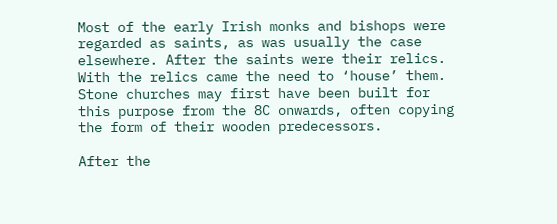Most of the early Irish monks and bishops were regarded as saints, as was usually the case elsewhere. After the saints were their relics. With the relics came the need to ‘house’ them. Stone churches may first have been built for this purpose from the 8C onwards, often copying the form of their wooden predecessors.

After the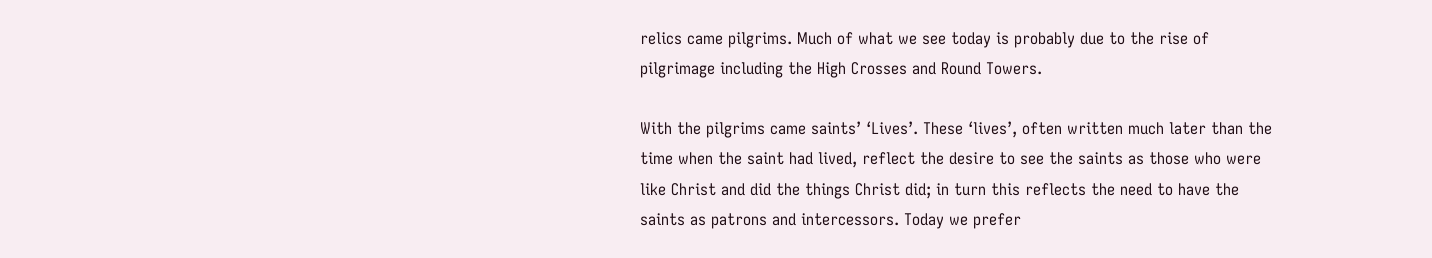relics came pilgrims. Much of what we see today is probably due to the rise of pilgrimage including the High Crosses and Round Towers.

With the pilgrims came saints’ ‘Lives’. These ‘lives’, often written much later than the time when the saint had lived, reflect the desire to see the saints as those who were like Christ and did the things Christ did; in turn this reflects the need to have the saints as patrons and intercessors. Today we prefer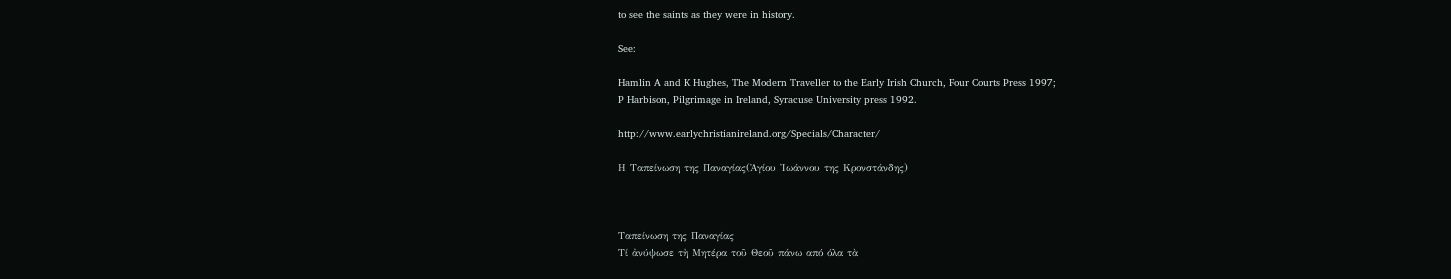to see the saints as they were in history.

See:

Hamlin A and K Hughes, The Modern Traveller to the Early Irish Church, Four Courts Press 1997;
P Harbison, Pilgrimage in Ireland, Syracuse University press 1992.

http://www.earlychristianireland.org/Specials/Character/

Η Ταπείνωση της Παναγίας(Ἁγίου Ἰωάννου της Κρονστάνδης)



Ταπείνωση της Παναγίας
Τί ἀνύψωσε τὴ Μητέρα τοῦ Θεοῦ πάνω από όλα τὰ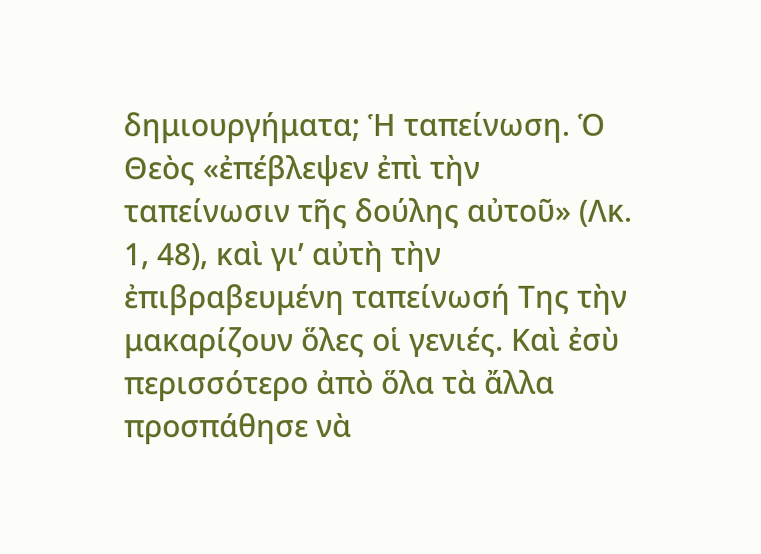δημιουργήματα; Ἡ ταπείνωση. Ὁ Θεὸς «ἐπέβλεψεν ἐπὶ τὴν ταπείνωσιν τῆς δούλης αὐτοῦ» (Λκ. 1, 48), καὶ γι’ αὐτὴ τὴν ἐπιβραβευμένη ταπείνωσή Της τὴν μακαρίζουν ὅλες οἱ γενιές. Καὶ ἐσὺ περισσότερο ἀπὸ ὅλα τὰ ἄλλα προσπάθησε νὰ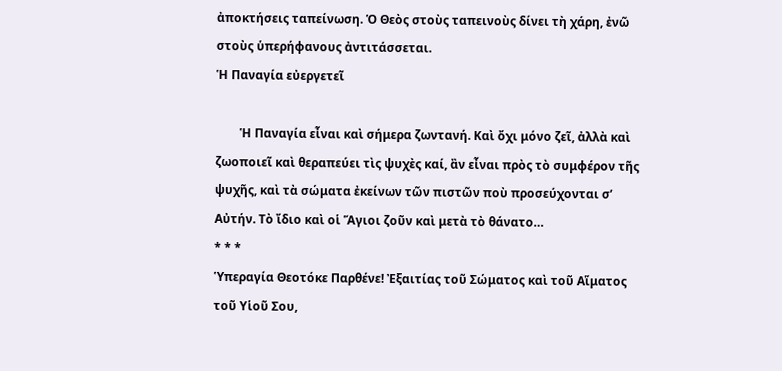ἀποκτήσεις ταπείνωση. Ὁ Θεὸς στοὺς ταπεινοὺς δίνει τὴ χάρη, ἐνῶ στοὺς ὑπερήφανους ἀντιτάσσεται.
Ἡ Παναγία εὐεργετεῖ

        Ἡ Παναγία εἶναι καὶ σήμερα ζωντανή. Καὶ ὄχι μόνο ζεῖ, ἀλλὰ καὶ ζωοποιεῖ καὶ θεραπεύει τὶς ψυχὲς καί, ἂν εἶναι πρὸς τὸ συμφέρον τῆς ψυχῆς, καὶ τὰ σώματα ἐκείνων τῶν πιστῶν ποὺ προσεύχονται σ’ Αὐτήν. Τὸ ἴδιο καὶ οἱ Ἅγιοι ζοῦν καὶ μετὰ τὸ θάνατο…
* * *
Ὑπεραγία Θεοτόκε Παρθένε! Ἐξαιτίας τοῦ Σώματος καὶ τοῦ Αἵματος τοῦ Υἱοῦ Σου,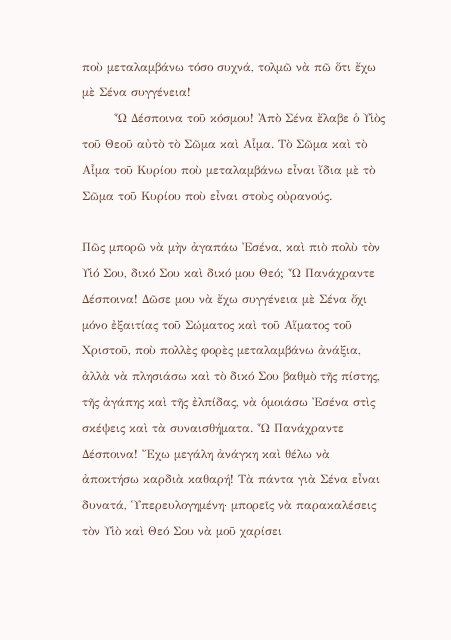ποὺ μεταλαμβάνω τόσο συχνά, τολμῶ νὰ πῶ ὅτι ἔχω μὲ Σένα συγγένεια!
        Ὦ Δέσποινα τοῦ κόσμου! Ἀπὸ Σένα ἔλαβε ὁ Υἱὸς τοῦ Θεοῦ αὐτὸ τὸ Σῶμα καὶ Αἷμα. Τὸ Σῶμα καὶ τὸ Αἷμα τοῦ Κυρίου ποὺ μεταλαμβάνω εἶναι ἴδια μὲ τὸ Σῶμα τοῦ Κυρίου ποὺ εἶναι στοὺς οὐρανούς.

Πῶς μπορῶ νὰ μὴν ἀγαπάω Ἐσένα, καὶ πιὸ πολὺ τὸν Υἱό Σου, δικό Σου καὶ δικό μου Θεό; Ὦ Πανάχραντε Δέσποινα! Δῶσε μου νὰ ἔχω συγγένεια μὲ Σένα ὄχι μόνο ἐξαιτίας τοῦ Σώματος καὶ τοῦ Αἵματος τοῦ Χριστοῦ, ποὺ πολλὲς φορὲς μεταλαμβάνω ἀνάξια, ἀλλὰ νὰ πλησιάσω καὶ τὸ δικό Σου βαθμὸ τῆς πίστης, τῆς ἀγάπης καὶ τῆς ἐλπίδας, νὰ ὁμοιάσω Ἐσένα στὶς σκέψεις καὶ τὰ συναισθήματα. Ὦ Πανάχραντε Δέσποινα! Ἔχω μεγάλη ἀνάγκη καὶ θέλω νὰ ἀποκτήσω καρδιὰ καθαρή! Τὰ πάντα γιὰ Σένα εἶναι δυνατά, Ὑπερευλογημένη· μπορεῖς νὰ παρακαλέσεις τὸν Υἱὸ καὶ Θεό Σου νὰ μοῦ χαρίσει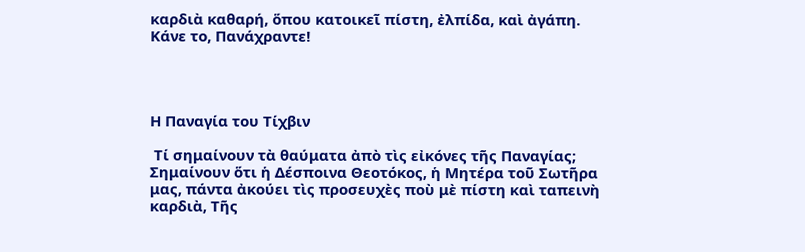καρδιὰ καθαρή, ὅπου κατοικεῖ πίστη, ἐλπίδα, καὶ ἀγάπη. Κάνε το, Πανάχραντε!




Η Παναγία του Τίχβιν

 Τί σημαίνουν τὰ θαύματα ἀπὸ τὶς εἰκόνες τῆς Παναγίας; Σημαίνουν ὅτι ἡ Δέσποινα Θεοτόκος, ἡ Μητέρα τοῦ Σωτῆρα μας, πάντα ἀκούει τὶς προσευχὲς ποὺ μὲ πίστη καὶ ταπεινὴ καρδιὰ, Τῆς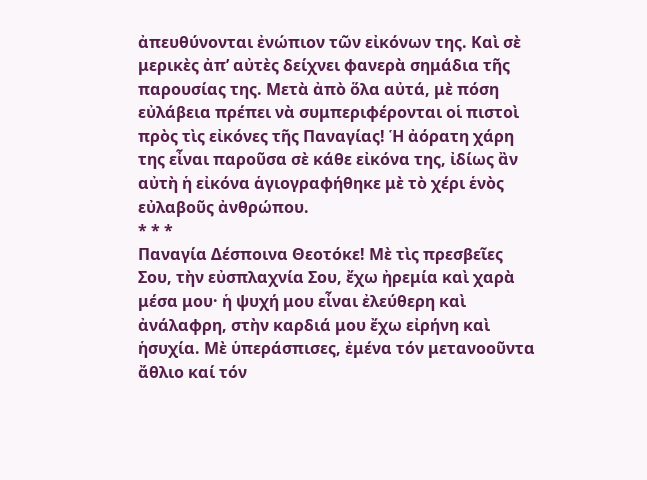ἀπευθύνονται ἐνώπιον τῶν εἰκόνων της. Καὶ σὲ μερικὲς ἀπ’ αὐτὲς δείχνει φανερὰ σημάδια τῆς παρουσίας της. Μετὰ ἀπὸ ὅλα αὐτά, μὲ πόση εὐλάβεια πρέπει νὰ συμπεριφέρονται οἱ πιστοὶ πρὸς τὶς εἰκόνες τῆς Παναγίας! Ἡ ἀόρατη χάρη της εἶναι παροῦσα σὲ κάθε εἰκόνα της, ἰδίως ἂν αὐτὴ ἡ εἰκόνα ἁγιογραφήθηκε μὲ τὸ χέρι ἑνὸς εὐλαβοῦς ἀνθρώπου.
* * *
Παναγία Δέσποινα Θεοτόκε! Μὲ τὶς πρεσβεῖες Σου, τὴν εὐσπλαχνία Σου, ἔχω ἠρεμία καὶ χαρὰ μέσα μου· ἡ ψυχή μου εἶναι ἐλεύθερη καὶ ἀνάλαφρη, στὴν καρδιά μου ἔχω εἰρήνη καὶ ἡσυχία. Μὲ ὑπεράσπισες, ἐμένα τόν μετανοοῦντα ἄθλιο καί τόν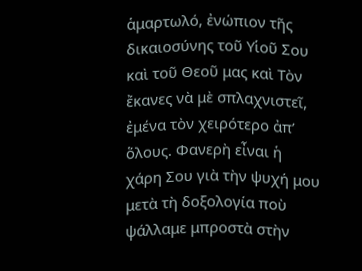ἁμαρτωλό, ἐνώπιον τῆς δικαιοσύνης τοῦ Υἱοῦ Σου καὶ τοῦ Θεοῦ μας καὶ Τὸν ἔκανες νὰ μὲ σπλαχνιστεῖ, ἐμένα τὸν χειρότερο ἀπ’ ὅλους. Φανερὴ εἶναι ἡ χάρη Σου γιὰ τὴν ψυχή μου μετὰ τὴ δοξολογία ποὺ ψάλλαμε μπροστὰ στὴν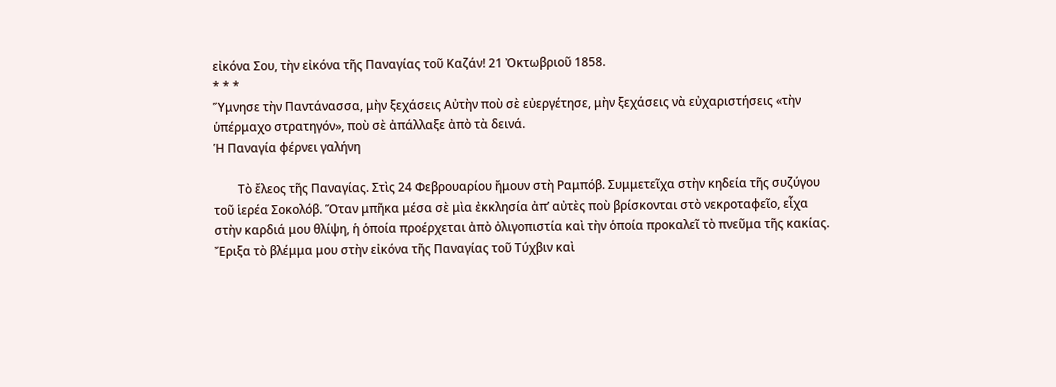εἰκόνα Σου, τὴν εἰκόνα τῆς Παναγίας τοῦ Καζάν! 21 Ὀκτωβριοῦ 1858.
* * *
Ὕμνησε τὴν Παντάνασσα, μὴν ξεχάσεις Αὐτὴν ποὺ σὲ εὐεργέτησε, μὴν ξεχάσεις νὰ εὐχαριστήσεις «τὴν ὑπέρμαχο στρατηγόν», ποὺ σὲ ἀπάλλαξε ἀπὸ τὰ δεινά.
Ἡ Παναγία φέρνει γαλήνη

        Τὸ ἔλεος τῆς Παναγίας. Στὶς 24 Φεβρουαρίου ἤμουν στὴ Ραμπόβ. Συμμετεῖχα στὴν κηδεία τῆς συζύγου τοῦ ἱερέα Σοκολόβ. Ὅταν μπῆκα μέσα σὲ μὶα ἐκκλησία ἀπ’ αὐτὲς ποὺ βρίσκονται στὸ νεκροταφεῖο, εἶχα στὴν καρδιά μου θλίψη, ἡ ὁποία προέρχεται ἀπὸ ὀλιγοπιστία καὶ τὴν ὁποία προκαλεῖ τὸ πνεῦμα τῆς κακίας. Ἔριξα τὸ βλέμμα μου στὴν εἰκόνα τῆς Παναγίας τοῦ Τύχβιν καὶ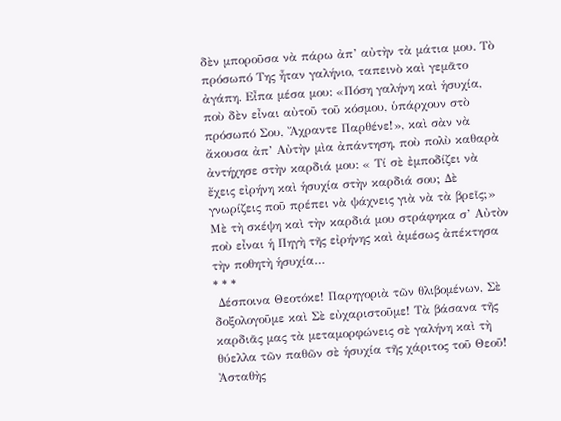δὲν μποροῦσα νὰ πάρω ἀπ’ αὐτὴν τὰ μάτια μου. Τὸ πρόσωπό Της ἦταν γαλήνιο, ταπεινὸ καὶ γεμᾶτο ἀγάπη. Εἶπα μέσα μου: «Πόση γαλήνη καὶ ἡσυχία, ποὺ δὲν εἶναι αὐτοῦ τοῦ κόσμου, ὑπάρχουν στὸ πρόσωπό Σου, Ἄχραντε Παρθένε!», καὶ σὰν νὰ ἄκουσα ἀπ’ Αὐτὴν μὶα ἀπάντηση, ποὺ πολὺ καθαρὰ ἀντήχησε στὴν καρδιά μου: « Τί σὲ ἐμποδίζει νὰ ἔχεις εἰρήνη καὶ ἡσυχία στὴν καρδιά σου; Δὲ γνωρίζεις ποῦ πρέπει νὰ ψάχνεις γιὰ νὰ τὰ βρεῖς;» Μὲ τὴ σκέψη καὶ τὴν καρδιά μου στράφηκα σ’ Αὐτὸν ποὺ εἶναι ἡ Πηγὴ τῆς εἰρήνης καὶ ἀμέσως ἀπέκτησα τὴν ποθητὴ ἡσυχία…
* * *
 Δέσποινα Θεοτόκε! Παρηγοριὰ τῶν θλιβομένων, Σὲ δοξολογοῦμε καὶ Σὲ εὐχαριστοῦμε! Τὰ βάσανα τῆς καρδιᾶς μας τὰ μεταμορφώνεις σὲ γαλήνη καὶ τὴ θύελλα τῶν παθῶν σὲ ἡσυχία τῆς χάριτος τοῦ Θεοῦ! Ἀσταθὴς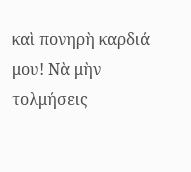καὶ πονηρὴ καρδιά μου! Νὰ μὴν τολμήσεις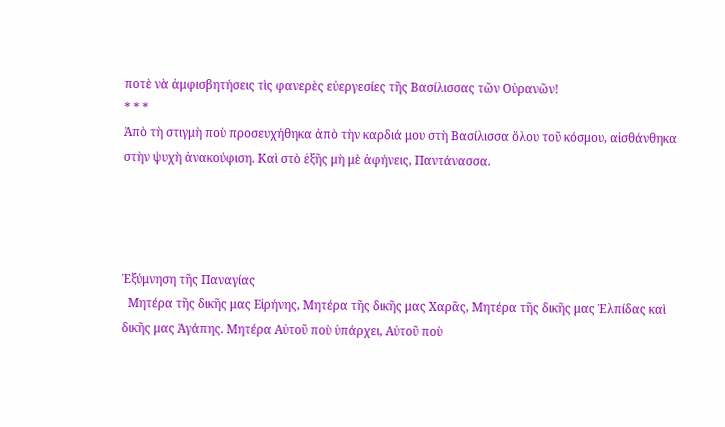ποτὲ νὰ ἀμφισβητήσεις τὶς φανερὲς εὐεργεσίες τῆς Βασίλισσας τῶν Οὐρανῶν!
* * *
Ἀπὸ τὴ στιγμὴ ποὺ προσευχήθηκα ἀπὸ τὴν καρδιά μου στὴ Βασίλισσα ὅλου τοῦ κόσμου, αἰσθάνθηκα στὴν ψυχὴ ἀνακούφιση. Καὶ στὸ ἑξῆς μὴ μὲ ἀφήνεις, Παντάνασσα.




Ἐξύμνηση τῆς Παναγίας
  Μητέρα τῆς δικῆς μας Εἰρήνης, Μητέρα τῆς δικῆς μας Χαρᾶς, Μητέρα τῆς δικῆς μας Ἐλπίδας καὶ δικῆς μας Ἀγάπης. Μητέρα Αὐτοῦ ποὺ ὑπάρχει, Αὐτοῦ ποὺ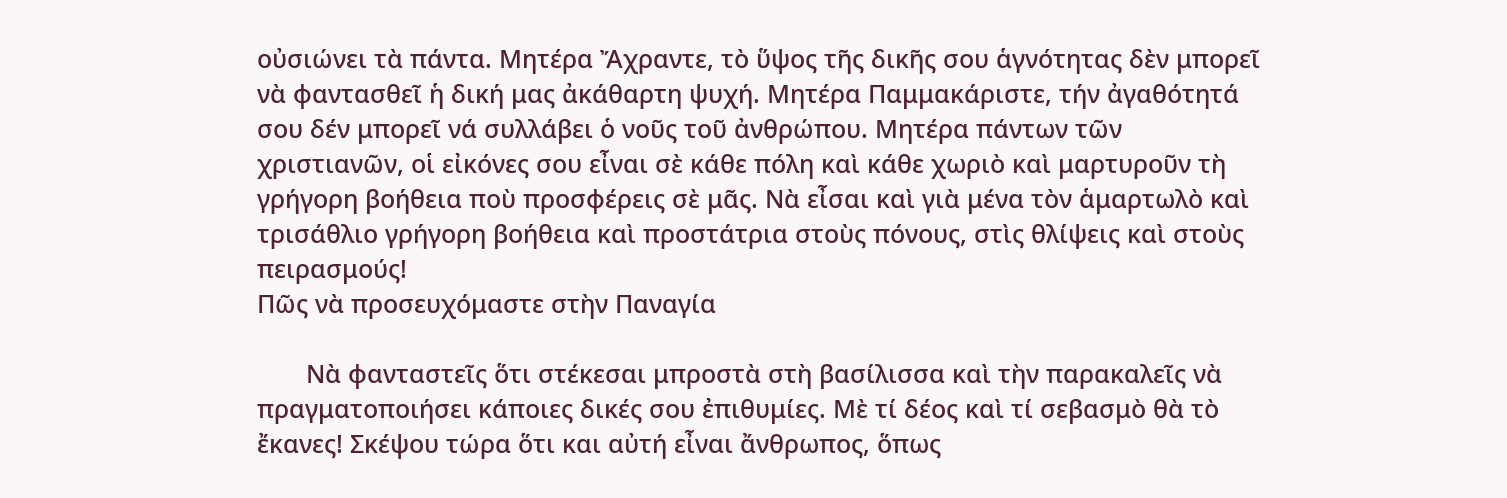οὐσιώνει τὰ πάντα. Μητέρα Ἄχραντε, τὸ ὕψος τῆς δικῆς σου ἁγνότητας δὲν μπορεῖ νὰ φαντασθεῖ ἡ δική μας ἀκάθαρτη ψυχή. Μητέρα Παμμακάριστε, τήν ἀγαθότητά σου δέν μπορεῖ νά συλλάβει ὁ νοῦς τοῦ ἀνθρώπου. Μητέρα πάντων τῶν χριστιανῶν, οἱ εἰκόνες σου εἶναι σὲ κάθε πόλη καὶ κάθε χωριὸ καὶ μαρτυροῦν τὴ γρήγορη βοήθεια ποὺ προσφέρεις σὲ μᾶς. Νὰ εἶσαι καὶ γιὰ μένα τὸν ἁμαρτωλὸ καὶ τρισάθλιο γρήγορη βοήθεια καὶ προστάτρια στοὺς πόνους, στὶς θλίψεις καὶ στοὺς πειρασμούς!
Πῶς νὰ προσευχόμαστε στὴν Παναγία

       Νὰ φανταστεῖς ὅτι στέκεσαι μπροστὰ στὴ βασίλισσα καὶ τὴν παρακαλεῖς νὰ πραγματοποιήσει κάποιες δικές σου ἐπιθυμίες. Μὲ τί δέος καὶ τί σεβασμὸ θὰ τὸ ἔκανες! Σκέψου τώρα ὅτι και αὐτή εἶναι ἄνθρωπος, ὅπως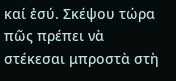καί ἐσύ. Σκέψου τώρα πῶς πρέπει νὰ στέκεσαι μπροστὰ στὴ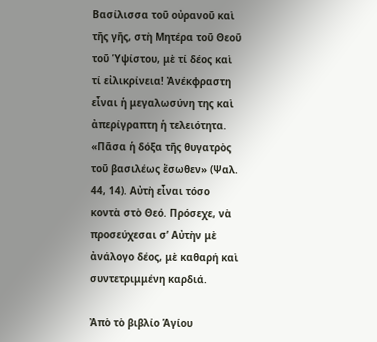Βασίλισσα τοῦ οὐρανοῦ καὶ τῆς γῆς, στὴ Μητέρα τοῦ Θεοῦ τοῦ Ὑψίστου, μὲ τί δέος καὶ τί εἰλικρίνεια! Ἀνέκφραστη εἶναι ἡ μεγαλωσύνη της καὶ ἀπερίγραπτη ἡ τελειότητα. «Πᾶσα ἡ δόξα τῆς θυγατρὸς τοῦ βασιλέως ἔσωθεν» (Ψαλ. 44, 14). Αὐτὴ εἶναι τόσο κοντὰ στὸ Θεό. Πρόσεχε, νὰ προσεύχεσαι σ’ Αὐτὴν μὲ ἀνάλογο δέος, μὲ καθαρή καὶ συντετριμμένη καρδιά.

Ἀπὸ τὸ βιβλίο Ἁγίου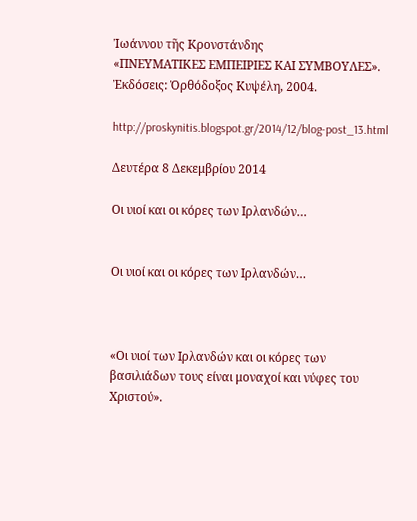Ἰωάννου τῆς Κρονστάνδης
«ΠΝΕΥΜΑΤΙΚΕΣ ΕΜΠΕΙΡΙΕΣ ΚΑΙ ΣΥΜΒΟΥΛΕΣ».
Ἐκδόσεις: Ὀρθόδοξος Κυψέλη, 2004.

http://proskynitis.blogspot.gr/2014/12/blog-post_13.html

Δευτέρα 8 Δεκεμβρίου 2014

Οι υιοί και οι κόρες των Ιρλανδών…


Οι υιοί και οι κόρες των Ιρλανδών…



«Οι υιοί των Ιρλανδών και οι κόρες των βασιλιάδων τους είναι μοναχοί και νύφες του Χριστού».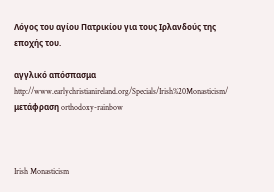Λόγος του αγίου Πατρικίου για τους Ιρλανδούς της εποχής του.

αγγλικό απόσπασμα http://www.earlychristianireland.org/Specials/Irish%20Monasticism/
μετάφραση orthodoxy-rainbow



Irish Monasticism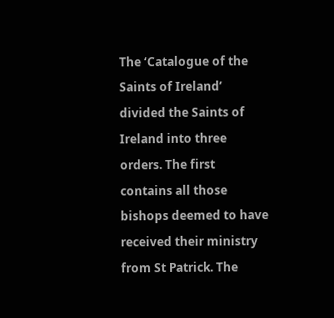The ‘Catalogue of the Saints of Ireland’ divided the Saints of Ireland into three orders. The first contains all those bishops deemed to have received their ministry from St Patrick. The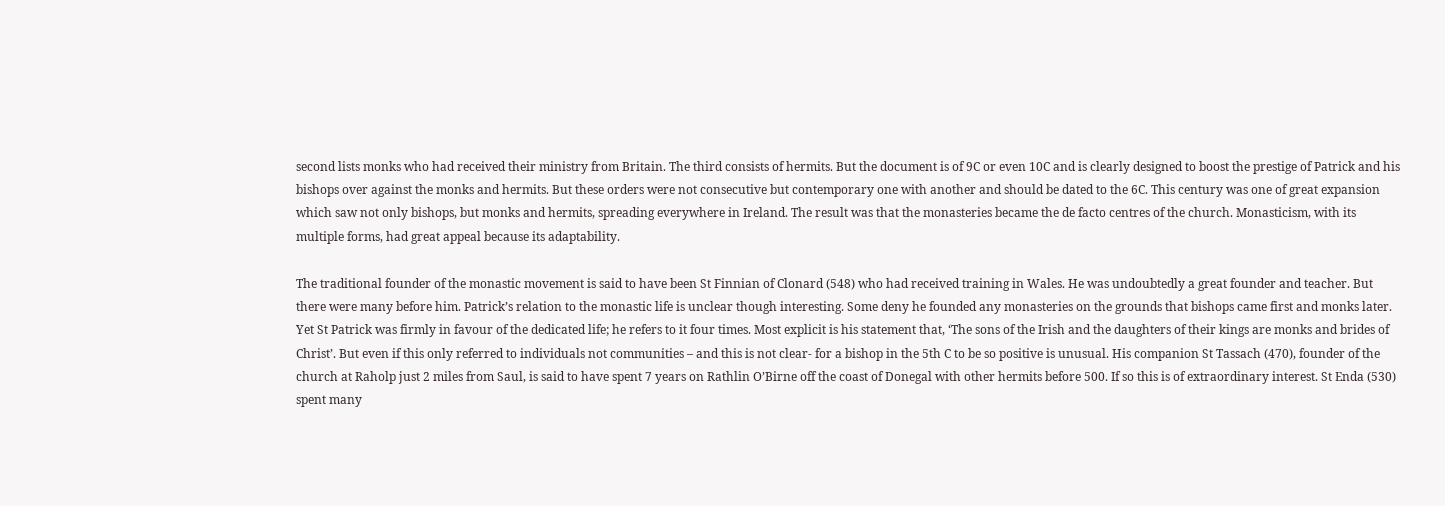second lists monks who had received their ministry from Britain. The third consists of hermits. But the document is of 9C or even 10C and is clearly designed to boost the prestige of Patrick and his bishops over against the monks and hermits. But these orders were not consecutive but contemporary one with another and should be dated to the 6C. This century was one of great expansion which saw not only bishops, but monks and hermits, spreading everywhere in Ireland. The result was that the monasteries became the de facto centres of the church. Monasticism, with its multiple forms, had great appeal because its adaptability.

The traditional founder of the monastic movement is said to have been St Finnian of Clonard (548) who had received training in Wales. He was undoubtedly a great founder and teacher. But there were many before him. Patrick’s relation to the monastic life is unclear though interesting. Some deny he founded any monasteries on the grounds that bishops came first and monks later. Yet St Patrick was firmly in favour of the dedicated life; he refers to it four times. Most explicit is his statement that, ‘The sons of the Irish and the daughters of their kings are monks and brides of Christ’. But even if this only referred to individuals not communities – and this is not clear- for a bishop in the 5th C to be so positive is unusual. His companion St Tassach (470), founder of the church at Raholp just 2 miles from Saul, is said to have spent 7 years on Rathlin O’Birne off the coast of Donegal with other hermits before 500. If so this is of extraordinary interest. St Enda (530) spent many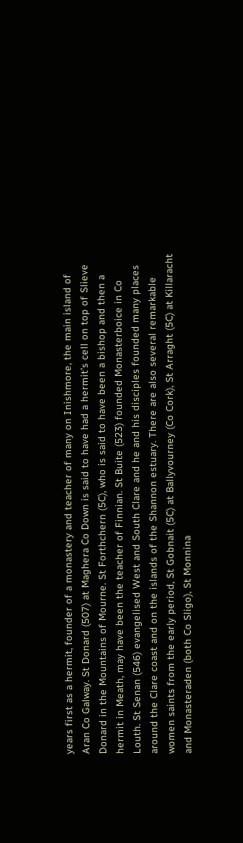years first as a hermit, founder of a monastery and teacher of many on Inishmore, the main island of Aran Co Galway. St Donard (507) at Maghera Co Down is said to have had a hermit’s cell on top of Slieve Donard in the Mountains of Mourne. St Forthchern (5C), who is said to have been a bishop and then a hermit in Meath, may have been the teacher of Finnian. St Buite (523) founded Monasterboice in Co Louth. St Senan (546) evangelised West and South Clare and he and his disciples founded many places around the Clare coast and on the islands of the Shannon estuary. There are also several remarkable women saints from the early period, St Gobnait (5C) at Ballyvourney (Co Cork), St Arraght (5C) at Killaracht and Monasteraden (both Co Sligo), St Monnina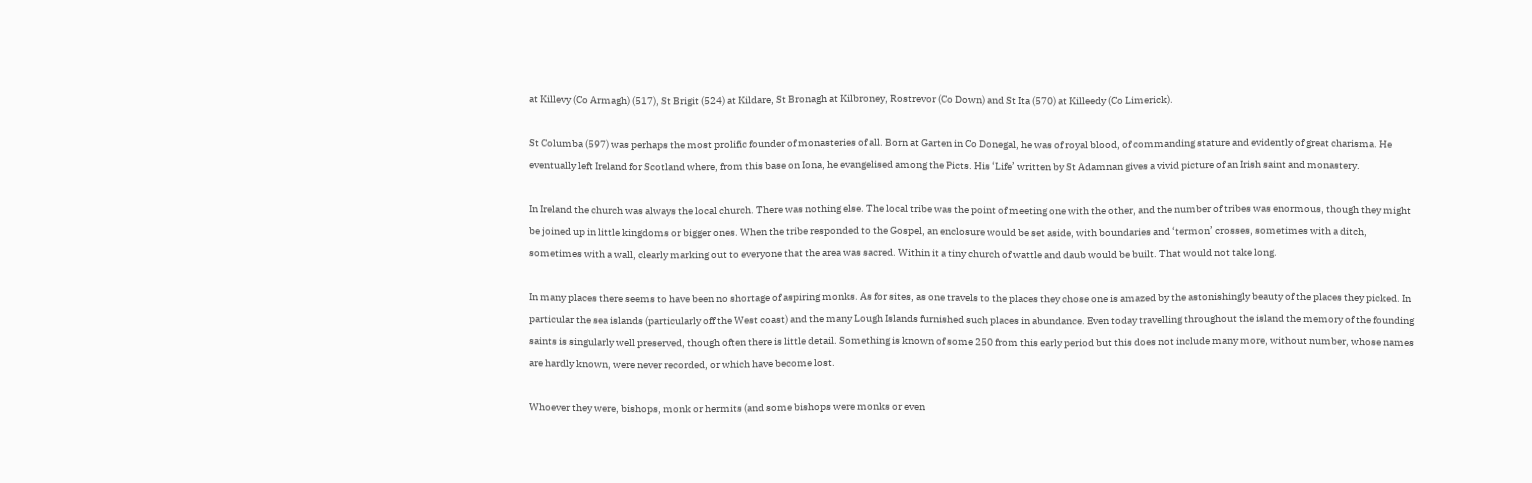at Killevy (Co Armagh) (517), St Brigit (524) at Kildare, St Bronagh at Kilbroney, Rostrevor (Co Down) and St Ita (570) at Killeedy (Co Limerick).

St Columba (597) was perhaps the most prolific founder of monasteries of all. Born at Garten in Co Donegal, he was of royal blood, of commanding stature and evidently of great charisma. He eventually left Ireland for Scotland where, from this base on Iona, he evangelised among the Picts. His ‘Life’ written by St Adamnan gives a vivid picture of an Irish saint and monastery.

In Ireland the church was always the local church. There was nothing else. The local tribe was the point of meeting one with the other, and the number of tribes was enormous, though they might be joined up in little kingdoms or bigger ones. When the tribe responded to the Gospel, an enclosure would be set aside, with boundaries and ‘termon’ crosses, sometimes with a ditch, sometimes with a wall, clearly marking out to everyone that the area was sacred. Within it a tiny church of wattle and daub would be built. That would not take long.

In many places there seems to have been no shortage of aspiring monks. As for sites, as one travels to the places they chose one is amazed by the astonishingly beauty of the places they picked. In particular the sea islands (particularly off the West coast) and the many Lough Islands furnished such places in abundance. Even today travelling throughout the island the memory of the founding saints is singularly well preserved, though often there is little detail. Something is known of some 250 from this early period but this does not include many more, without number, whose names are hardly known, were never recorded, or which have become lost.

Whoever they were, bishops, monk or hermits (and some bishops were monks or even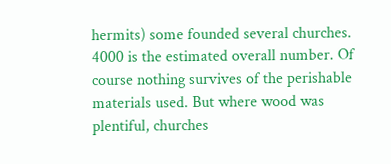hermits) some founded several churches. 4000 is the estimated overall number. Of course nothing survives of the perishable materials used. But where wood was plentiful, churches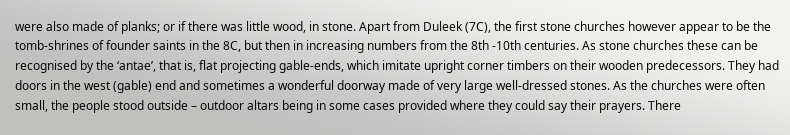were also made of planks; or if there was little wood, in stone. Apart from Duleek (7C), the first stone churches however appear to be the tomb-shrines of founder saints in the 8C, but then in increasing numbers from the 8th -10th centuries. As stone churches these can be recognised by the ‘antae’, that is, flat projecting gable-ends, which imitate upright corner timbers on their wooden predecessors. They had doors in the west (gable) end and sometimes a wonderful doorway made of very large well-dressed stones. As the churches were often small, the people stood outside – outdoor altars being in some cases provided where they could say their prayers. There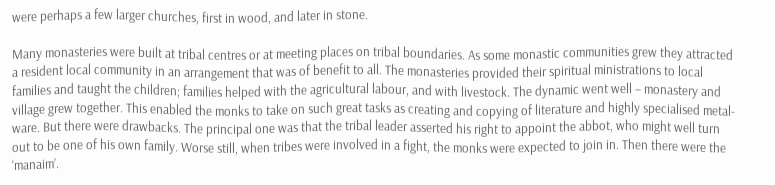were perhaps a few larger churches, first in wood, and later in stone.

Many monasteries were built at tribal centres or at meeting places on tribal boundaries. As some monastic communities grew they attracted a resident local community in an arrangement that was of benefit to all. The monasteries provided their spiritual ministrations to local families and taught the children; families helped with the agricultural labour, and with livestock. The dynamic went well – monastery and village grew together. This enabled the monks to take on such great tasks as creating and copying of literature and highly specialised metal-ware. But there were drawbacks. The principal one was that the tribal leader asserted his right to appoint the abbot, who might well turn out to be one of his own family. Worse still, when tribes were involved in a fight, the monks were expected to join in. Then there were the ‘manaim’.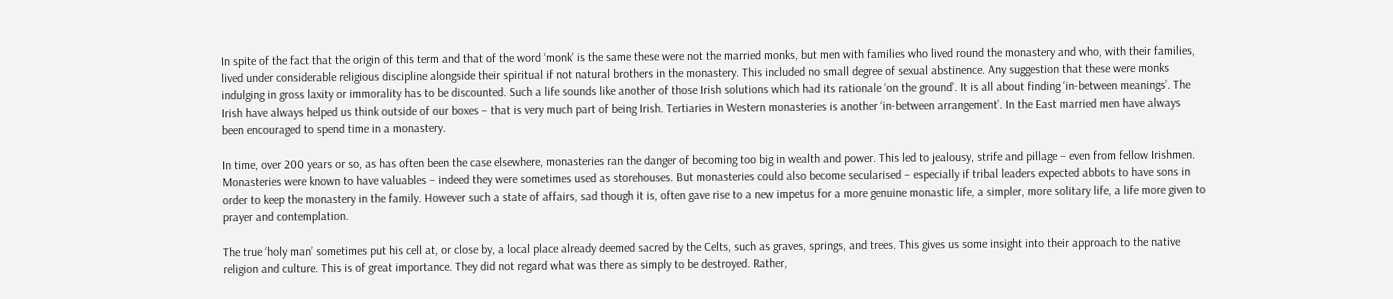In spite of the fact that the origin of this term and that of the word ‘monk’ is the same these were not the married monks, but men with families who lived round the monastery and who, with their families, lived under considerable religious discipline alongside their spiritual if not natural brothers in the monastery. This included no small degree of sexual abstinence. Any suggestion that these were monks indulging in gross laxity or immorality has to be discounted. Such a life sounds like another of those Irish solutions which had its rationale ‘on the ground’. It is all about finding ‘in-between meanings’. The Irish have always helped us think outside of our boxes – that is very much part of being Irish. Tertiaries in Western monasteries is another ‘in-between arrangement’. In the East married men have always been encouraged to spend time in a monastery.

In time, over 200 years or so, as has often been the case elsewhere, monasteries ran the danger of becoming too big in wealth and power. This led to jealousy, strife and pillage – even from fellow Irishmen. Monasteries were known to have valuables – indeed they were sometimes used as storehouses. But monasteries could also become secularised – especially if tribal leaders expected abbots to have sons in order to keep the monastery in the family. However such a state of affairs, sad though it is, often gave rise to a new impetus for a more genuine monastic life, a simpler, more solitary life, a life more given to prayer and contemplation.

The true ‘holy man’ sometimes put his cell at, or close by, a local place already deemed sacred by the Celts, such as graves, springs, and trees. This gives us some insight into their approach to the native religion and culture. This is of great importance. They did not regard what was there as simply to be destroyed. Rather,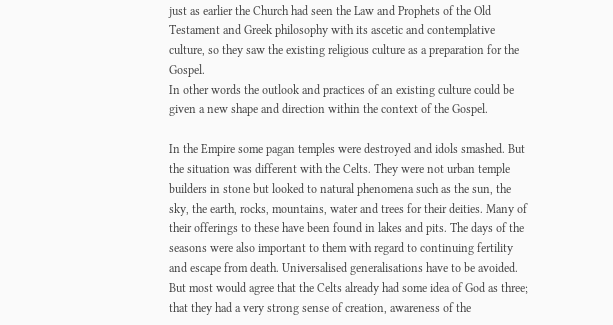just as earlier the Church had seen the Law and Prophets of the Old Testament and Greek philosophy with its ascetic and contemplative culture, so they saw the existing religious culture as a preparation for the Gospel.
In other words the outlook and practices of an existing culture could be given a new shape and direction within the context of the Gospel.

In the Empire some pagan temples were destroyed and idols smashed. But the situation was different with the Celts. They were not urban temple builders in stone but looked to natural phenomena such as the sun, the sky, the earth, rocks, mountains, water and trees for their deities. Many of their offerings to these have been found in lakes and pits. The days of the seasons were also important to them with regard to continuing fertility and escape from death. Universalised generalisations have to be avoided. But most would agree that the Celts already had some idea of God as three; that they had a very strong sense of creation, awareness of the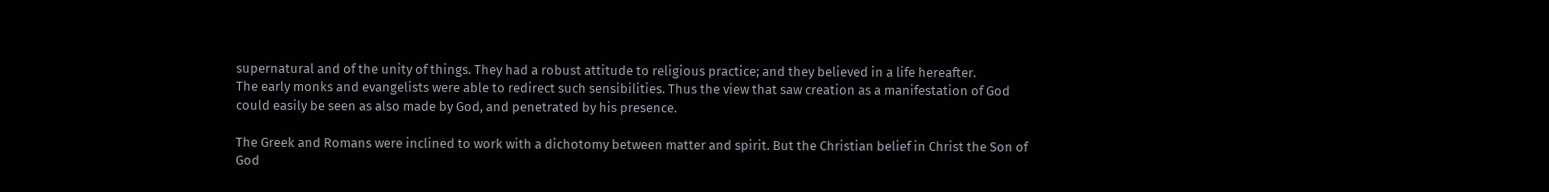supernatural and of the unity of things. They had a robust attitude to religious practice; and they believed in a life hereafter.
The early monks and evangelists were able to redirect such sensibilities. Thus the view that saw creation as a manifestation of God could easily be seen as also made by God, and penetrated by his presence.

The Greek and Romans were inclined to work with a dichotomy between matter and spirit. But the Christian belief in Christ the Son of God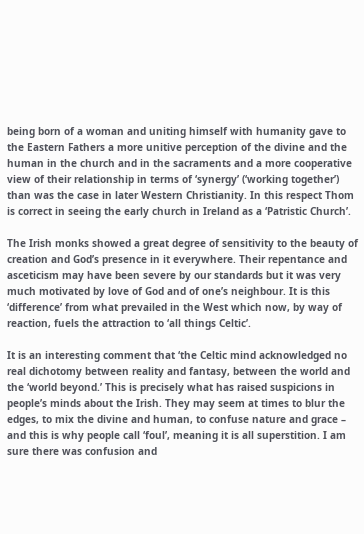being born of a woman and uniting himself with humanity gave to the Eastern Fathers a more unitive perception of the divine and the human in the church and in the sacraments and a more cooperative view of their relationship in terms of ‘synergy’ (‘working together’) than was the case in later Western Christianity. In this respect Thom is correct in seeing the early church in Ireland as a ‘Patristic Church’.

The Irish monks showed a great degree of sensitivity to the beauty of creation and God’s presence in it everywhere. Their repentance and asceticism may have been severe by our standards but it was very much motivated by love of God and of one’s neighbour. It is this ‘difference’ from what prevailed in the West which now, by way of reaction, fuels the attraction to ‘all things Celtic’.

It is an interesting comment that ‘the Celtic mind acknowledged no real dichotomy between reality and fantasy, between the world and the ‘world beyond.’ This is precisely what has raised suspicions in people’s minds about the Irish. They may seem at times to blur the edges, to mix the divine and human, to confuse nature and grace – and this is why people call ‘foul’, meaning it is all superstition. I am sure there was confusion and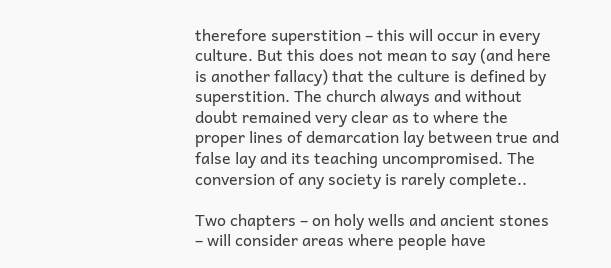therefore superstition – this will occur in every culture. But this does not mean to say (and here is another fallacy) that the culture is defined by superstition. The church always and without doubt remained very clear as to where the proper lines of demarcation lay between true and false lay and its teaching uncompromised. The conversion of any society is rarely complete..

Two chapters – on holy wells and ancient stones – will consider areas where people have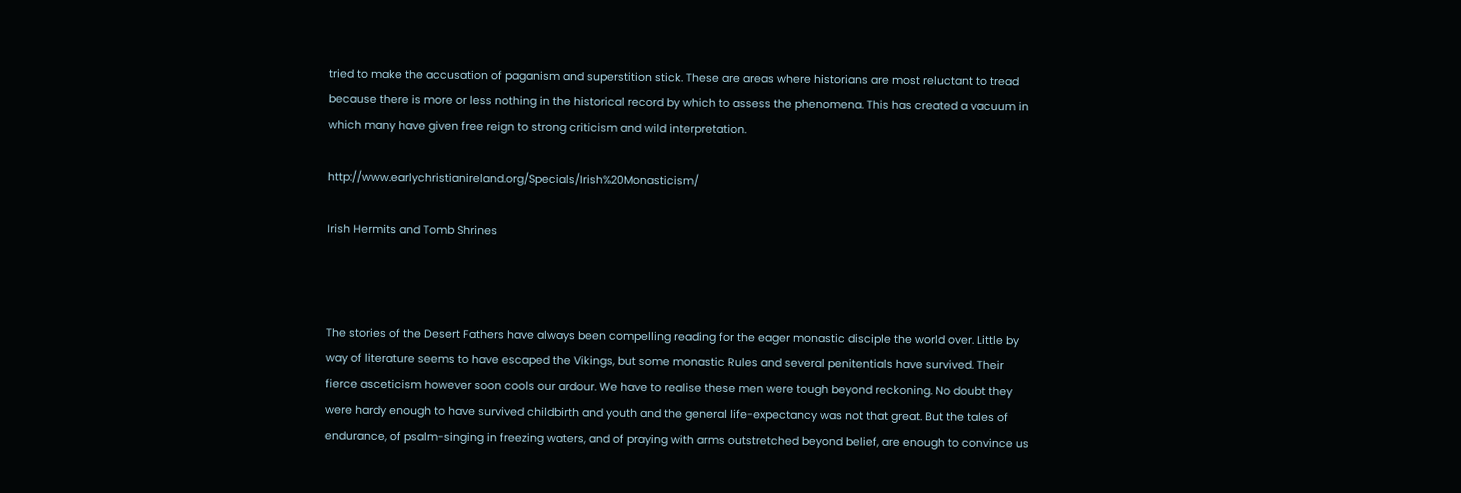tried to make the accusation of paganism and superstition stick. These are areas where historians are most reluctant to tread because there is more or less nothing in the historical record by which to assess the phenomena. This has created a vacuum in which many have given free reign to strong criticism and wild interpretation.

http://www.earlychristianireland.org/Specials/Irish%20Monasticism/

Irish Hermits and Tomb Shrines



The stories of the Desert Fathers have always been compelling reading for the eager monastic disciple the world over. Little by way of literature seems to have escaped the Vikings, but some monastic Rules and several penitentials have survived. Their fierce asceticism however soon cools our ardour. We have to realise these men were tough beyond reckoning. No doubt they were hardy enough to have survived childbirth and youth and the general life-expectancy was not that great. But the tales of endurance, of psalm-singing in freezing waters, and of praying with arms outstretched beyond belief, are enough to convince us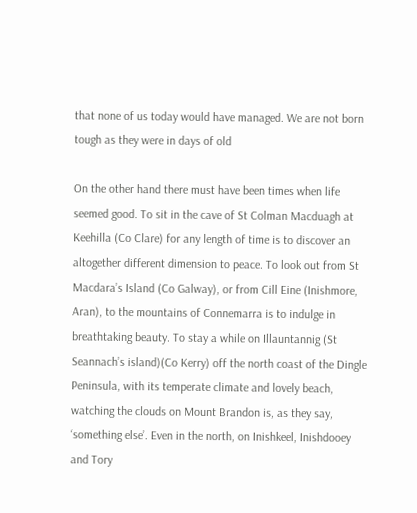that none of us today would have managed. We are not born tough as they were in days of old

On the other hand there must have been times when life seemed good. To sit in the cave of St Colman Macduagh at Keehilla (Co Clare) for any length of time is to discover an altogether different dimension to peace. To look out from St Macdara’s Island (Co Galway), or from Cill Eine (Inishmore, Aran), to the mountains of Connemarra is to indulge in breathtaking beauty. To stay a while on Illauntannig (St Seannach’s island)(Co Kerry) off the north coast of the Dingle Peninsula, with its temperate climate and lovely beach, watching the clouds on Mount Brandon is, as they say, ‘something else’. Even in the north, on Inishkeel, Inishdooey and Tory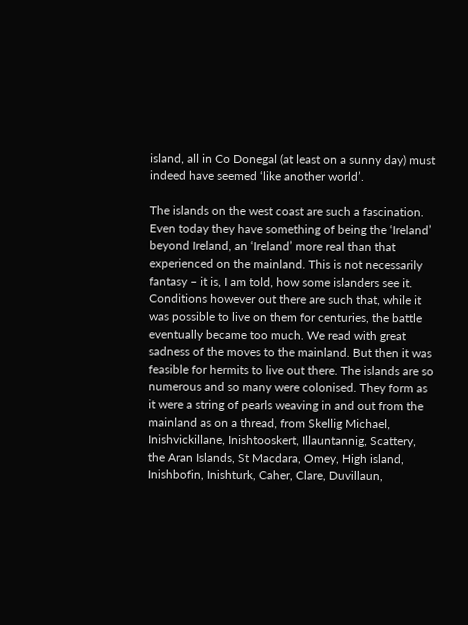island, all in Co Donegal (at least on a sunny day) must indeed have seemed ‘like another world’.

The islands on the west coast are such a fascination. Even today they have something of being the ‘Ireland’ beyond Ireland, an ‘Ireland’ more real than that experienced on the mainland. This is not necessarily fantasy – it is, I am told, how some islanders see it. Conditions however out there are such that, while it was possible to live on them for centuries, the battle eventually became too much. We read with great sadness of the moves to the mainland. But then it was feasible for hermits to live out there. The islands are so numerous and so many were colonised. They form as it were a string of pearls weaving in and out from the mainland as on a thread, from Skellig Michael, Inishvickillane, Inishtooskert, Illauntannig, Scattery, the Aran Islands, St Macdara, Omey, High island, Inishbofin, Inishturk, Caher, Clare, Duvillaun,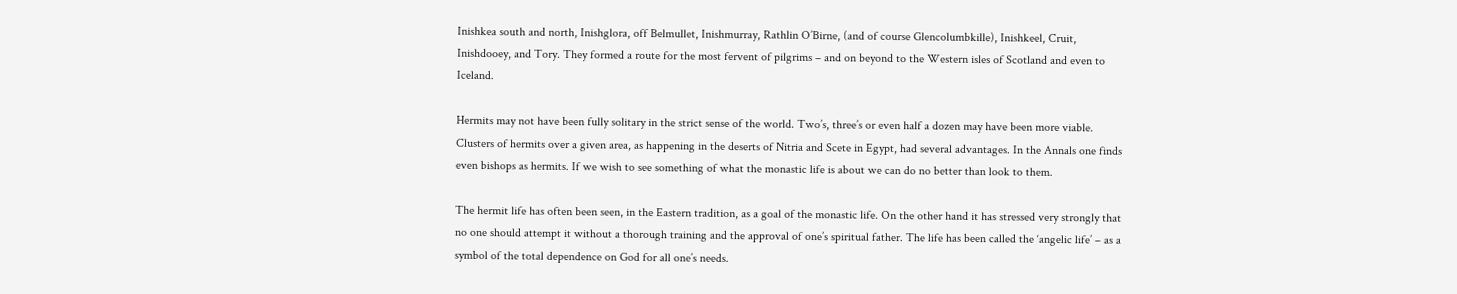Inishkea south and north, Inishglora, off Belmullet, Inishmurray, Rathlin O’Birne, (and of course Glencolumbkille), Inishkeel, Cruit, Inishdooey, and Tory. They formed a route for the most fervent of pilgrims – and on beyond to the Western isles of Scotland and even to Iceland.

Hermits may not have been fully solitary in the strict sense of the world. Two’s, three’s or even half a dozen may have been more viable. Clusters of hermits over a given area, as happening in the deserts of Nitria and Scete in Egypt, had several advantages. In the Annals one finds even bishops as hermits. If we wish to see something of what the monastic life is about we can do no better than look to them.

The hermit life has often been seen, in the Eastern tradition, as a goal of the monastic life. On the other hand it has stressed very strongly that no one should attempt it without a thorough training and the approval of one’s spiritual father. The life has been called the ‘angelic life’ – as a symbol of the total dependence on God for all one’s needs.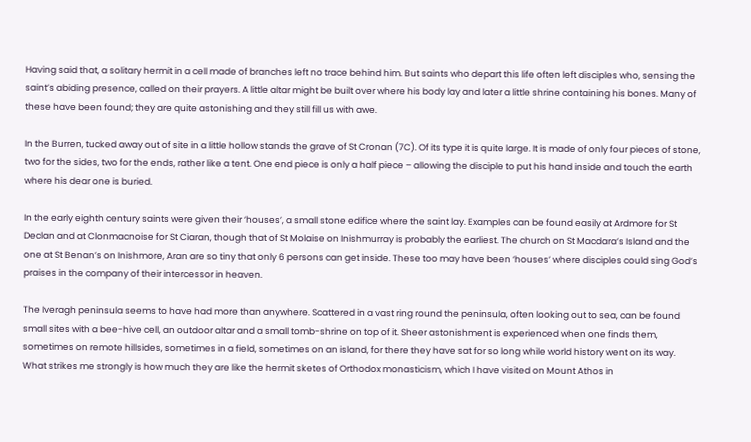Having said that, a solitary hermit in a cell made of branches left no trace behind him. But saints who depart this life often left disciples who, sensing the saint’s abiding presence, called on their prayers. A little altar might be built over where his body lay and later a little shrine containing his bones. Many of these have been found; they are quite astonishing and they still fill us with awe.

In the Burren, tucked away out of site in a little hollow stands the grave of St Cronan (7C). Of its type it is quite large. It is made of only four pieces of stone, two for the sides, two for the ends, rather like a tent. One end piece is only a half piece – allowing the disciple to put his hand inside and touch the earth where his dear one is buried.

In the early eighth century saints were given their ‘houses’, a small stone edifice where the saint lay. Examples can be found easily at Ardmore for St Declan and at Clonmacnoise for St Ciaran, though that of St Molaise on Inishmurray is probably the earliest. The church on St Macdara’s Island and the one at St Benan’s on Inishmore, Aran are so tiny that only 6 persons can get inside. These too may have been ‘houses’ where disciples could sing God’s praises in the company of their intercessor in heaven.

The Iveragh peninsula seems to have had more than anywhere. Scattered in a vast ring round the peninsula, often looking out to sea, can be found small sites with a bee-hive cell, an outdoor altar and a small tomb-shrine on top of it. Sheer astonishment is experienced when one finds them, sometimes on remote hillsides, sometimes in a field, sometimes on an island, for there they have sat for so long while world history went on its way. What strikes me strongly is how much they are like the hermit sketes of Orthodox monasticism, which I have visited on Mount Athos in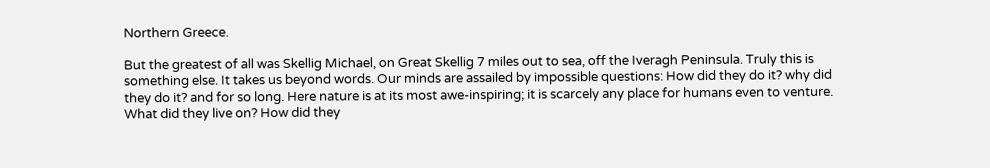Northern Greece.

But the greatest of all was Skellig Michael, on Great Skellig 7 miles out to sea, off the Iveragh Peninsula. Truly this is something else. It takes us beyond words. Our minds are assailed by impossible questions: How did they do it? why did they do it? and for so long. Here nature is at its most awe-inspiring; it is scarcely any place for humans even to venture. What did they live on? How did they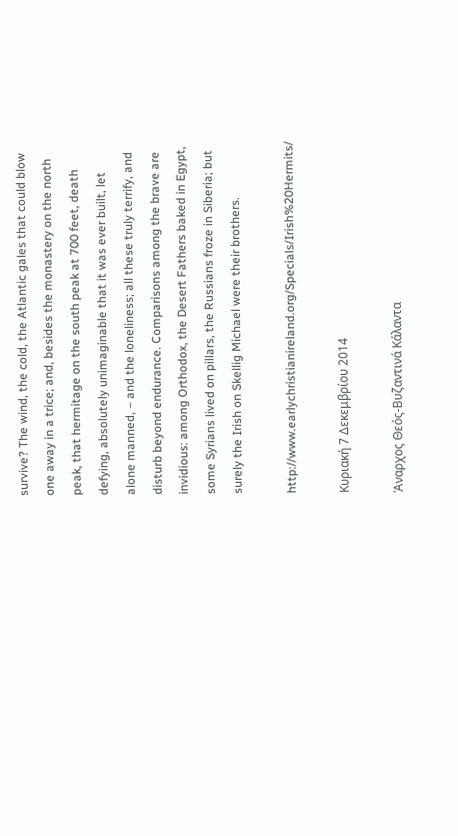survive? The wind, the cold, the Atlantic gales that could blow one away in a trice; and, besides the monastery on the north peak, that hermitage on the south peak at 700 feet, death defying, absolutely unimaginable that it was ever built, let alone manned, – and the loneliness; all these truly terrify, and disturb beyond endurance. Comparisons among the brave are invidious: among Orthodox, the Desert Fathers baked in Egypt, some Syrians lived on pillars, the Russians froze in Siberia; but surely the Irish on Skellig Michael were their brothers.

http://www.earlychristianireland.org/Specials/Irish%20Hermits/

Κυριακή 7 Δεκεμβρίου 2014

Άναρχος Θεός-Βυζαντινά Κάλαντα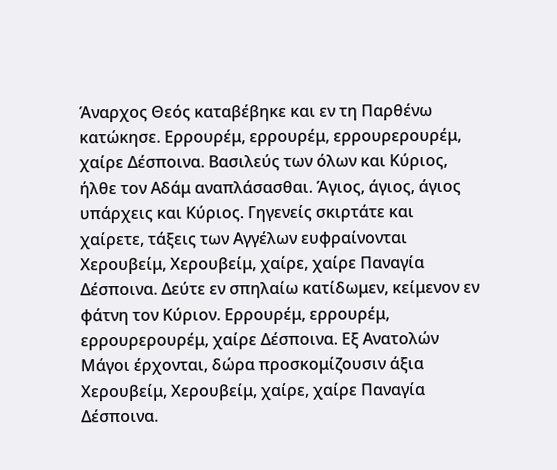Άναρχος Θεός καταβέβηκε και εν τη Παρθένω κατώκησε. Ερρουρέμ, ερρουρέμ, ερρουρερουρέμ, χαίρε Δέσποινα. Βασιλεύς των όλων και Κύριος, ήλθε τον Αδάμ αναπλάσασθαι. Άγιος, άγιος, άγιος υπάρχεις και Κύριος. Γηγενείς σκιρτάτε και χαίρετε, τάξεις των Αγγέλων ευφραίνονται Χερουβείμ, Χερουβείμ, χαίρε, χαίρε Παναγία Δέσποινα. Δεύτε εν σπηλαίω κατίδωμεν, κείμενον εν φάτνη τον Κύριον. Ερρουρέμ, ερρουρέμ, ερρουρερουρέμ, χαίρε Δέσποινα. Εξ Ανατολών Μάγοι έρχονται, δώρα προσκομίζουσιν άξια Χερουβείμ, Χερουβείμ, χαίρε, χαίρε Παναγία Δέσποινα.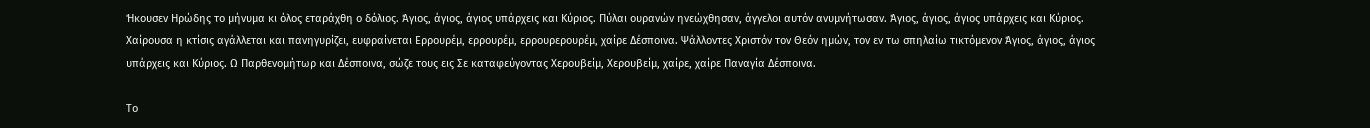Ήκουσεν Ηρώδης το μήνυμα κι όλος εταράχθη ο δόλιος. Άγιος, άγιος, άγιος υπάρχεις και Κύριος. Πύλαι ουρανών ηνεώχθησαν, άγγελοι αυτόν ανυμνήτωσαν. Άγιος, άγιος, άγιος υπάρχεις και Κύριος. Χαίρουσα η κτίσις αγάλλεται και πανηγυρίζει, ευφραίνεται Ερρουρέμ, ερρουρέμ, ερρουρερουρέμ, χαίρε Δέσποινα. Ψάλλοντες Χριστόν τον Θεόν ημών, τον εν τω σπηλαίω τικτόμενον Άγιος, άγιος, άγιος υπάρχεις και Κύριος. Ω Παρθενομήτωρ και Δέσποινα, σώζε τους εις Σε καταφεύγοντας Χερουβείμ, Χερουβείμ, χαίρε, χαίρε Παναγία Δέσποινα.

Το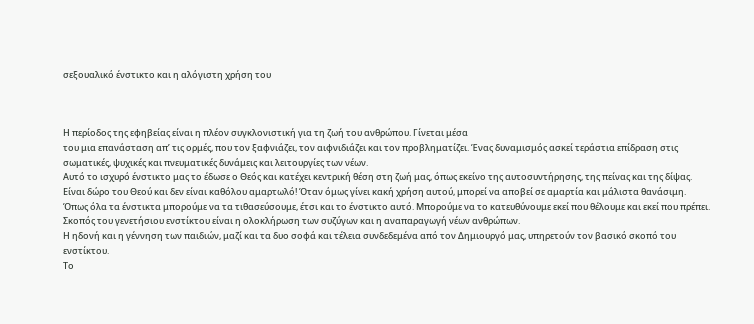σεξουαλικό ένστικτο και η αλόγιστη χρήση του



Η περίοδος της εφηβείας είναι η πλέον συγκλονιστική για τη ζωή του ανθρώπου. Γίνεται μέσα
του μια επανάσταση απ’ τις ορμές, που τον ξαφνιάζει, τον αιφνιδιάζει και τον προβληματίζει. Ένας δυναμισμός ασκεί τεράστια επίδραση στις σωματικές, ψυχικές και πνευματικές δυνάμεις και λειτουργίες των νέων.
Αυτό το ισχυρό ένστικτο μας το έδωσε ο Θεός και κατέχει κεντρική θέση στη ζωή μας, όπως εκείνο της αυτοσυντήρησης, της πείνας και της δίψας.
Είναι δώρο του Θεού και δεν είναι καθόλου αμαρτωλό! Όταν όμως γίνει κακή χρήση αυτού, μπορεί να αποβεί σε αμαρτία και μάλιστα θανάσιμη.
Όπως όλα τα ένστικτα μπορούμε να τα τιθασεύσουμε, έτσι και το ένστικτο αυτό. Μπορούμε να το κατευθύνουμε εκεί που θέλουμε και εκεί που πρέπει.
Σκοπός του γενετήσιου ενστίκτου είναι η ολοκλήρωση των συζύγων και η αναπαραγωγή νέων ανθρώπων.
Η ηδονή και η γέννηση των παιδιών, μαζί και τα δυο σοφά και τέλεια συνδεδεμένα από τον Δημιουργό μας, υπηρετούν τον βασικό σκοπό του ενστίκτου.
Το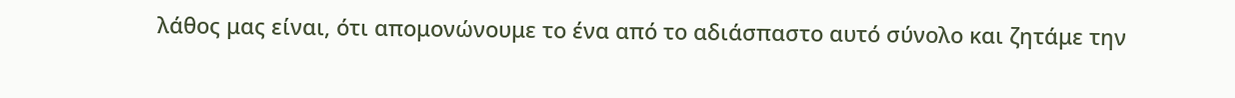λάθος μας είναι, ότι απομονώνουμε το ένα από το αδιάσπαστο αυτό σύνολο και ζητάμε την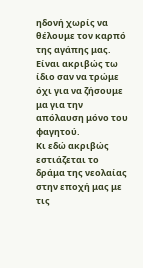ηδονή χωρίς να θέλουμε τον καρπό της αγάπης μας.
Είναι ακριβώς τω ίδιο σαν να τρώμε όχι για να ζήσουμε μα για την απόλαυση μόνο του φαγητού.
Κι εδώ ακριβώς εστιάζεται το δράμα της νεολαίας στην εποχή μας με τις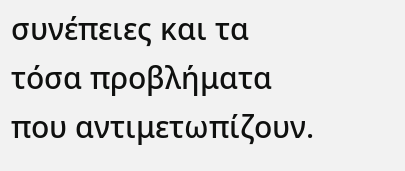συνέπειες και τα τόσα προβλήματα που αντιμετωπίζουν.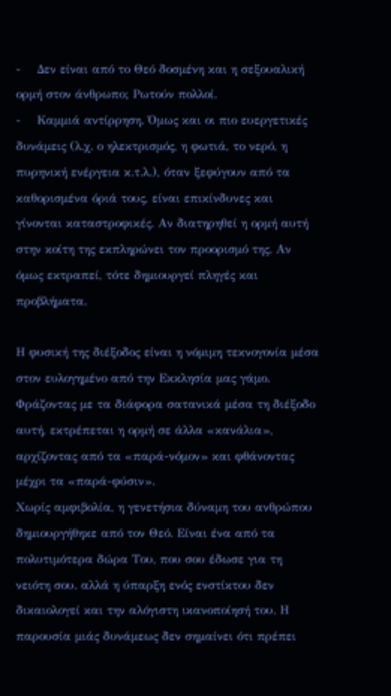-    Δεν είναι από το Θεό δοσμένη και η σεξουαλική ορμή στον άνθρωπο; Ρωτούν πολλοί.
-    Καμμιά αντίρρηση. Όμως και οι πιο ευεργετικές δυνάμεις (λ.χ. ο ηλεκτρισμός, η φωτιά, το νερό, η πυρηνική ενέργεια κ.τ.λ.), όταν ξεφύγουν από τα καθορισμένα όριά τους, είναι επικίνδυνες και γίνονται καταστροφικές. Αν διατηρηθεί η ορμή αυτή στην κοίτη της εκπληρώνει τον προορισμό της. Αν όμως εκτραπεί, τότε δημιουργεί πληγές και προβλήματα.

Η φυσική της διέξοδος είναι η νόμιμη τεκνογονία μέσα στον ευλογημένο από την Εκκλησία μας γάμο. Φράζοντας με τα διάφορα σατανικά μέσα τη διέξοδο αυτή, εκτρέπεται η ορμή σε άλλα «κανάλια», αρχίζοντας από τα «παρά-νόμον» και φθάνοντας μέχρι τα «παρά-φύσιν».
Χωρίς αμφιβολία, η γενετήσια δύναμη του ανθρώπου δημιουργήθηκε από τον Θεό. Είναι ένα από τα πολυτιμότερα δώρα Του, που σου έδωσε για τη νειότη σου. αλλά η ύπαρξη ενός ενστίκτου δεν δικαιολογεί και την αλόγιστη ικανοποίησή του. Η παρουσία μιάς δυνάμεως δεν σημαίνει ότι πρέπει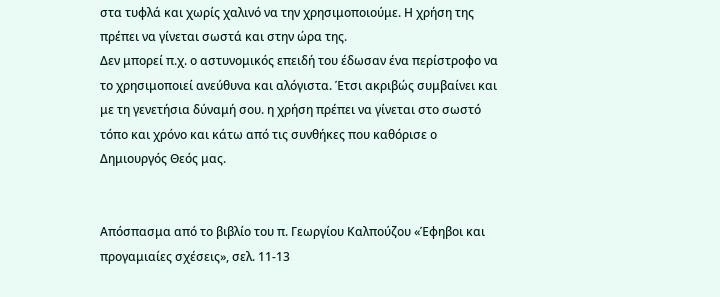στα τυφλά και χωρίς χαλινό να την χρησιμοποιούμε. Η χρήση της πρέπει να γίνεται σωστά και στην ώρα της.
Δεν μπορεί π.χ. ο αστυνομικός επειδή του έδωσαν ένα περίστροφο να το χρησιμοποιεί ανεύθυνα και αλόγιστα. Έτσι ακριβώς συμβαίνει και με τη γενετήσια δύναμή σου. η χρήση πρέπει να γίνεται στο σωστό τόπο και χρόνο και κάτω από τις συνθήκες που καθόρισε ο Δημιουργός Θεός μας.


Απόσπασμα από το βιβλίο του π. Γεωργίου Καλπούζου «Έφηβοι και προγαμιαίες σχέσεις», σελ. 11-13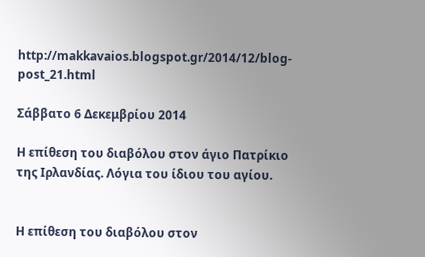http://makkavaios.blogspot.gr/2014/12/blog-post_21.html

Σάββατο 6 Δεκεμβρίου 2014

Η επίθεση του διαβόλου στον άγιο Πατρίκιο της Ιρλανδίας. Λόγια του ίδιου του αγίου.


Η επίθεση του διαβόλου στον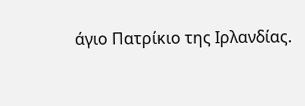άγιο Πατρίκιο της Ιρλανδίας.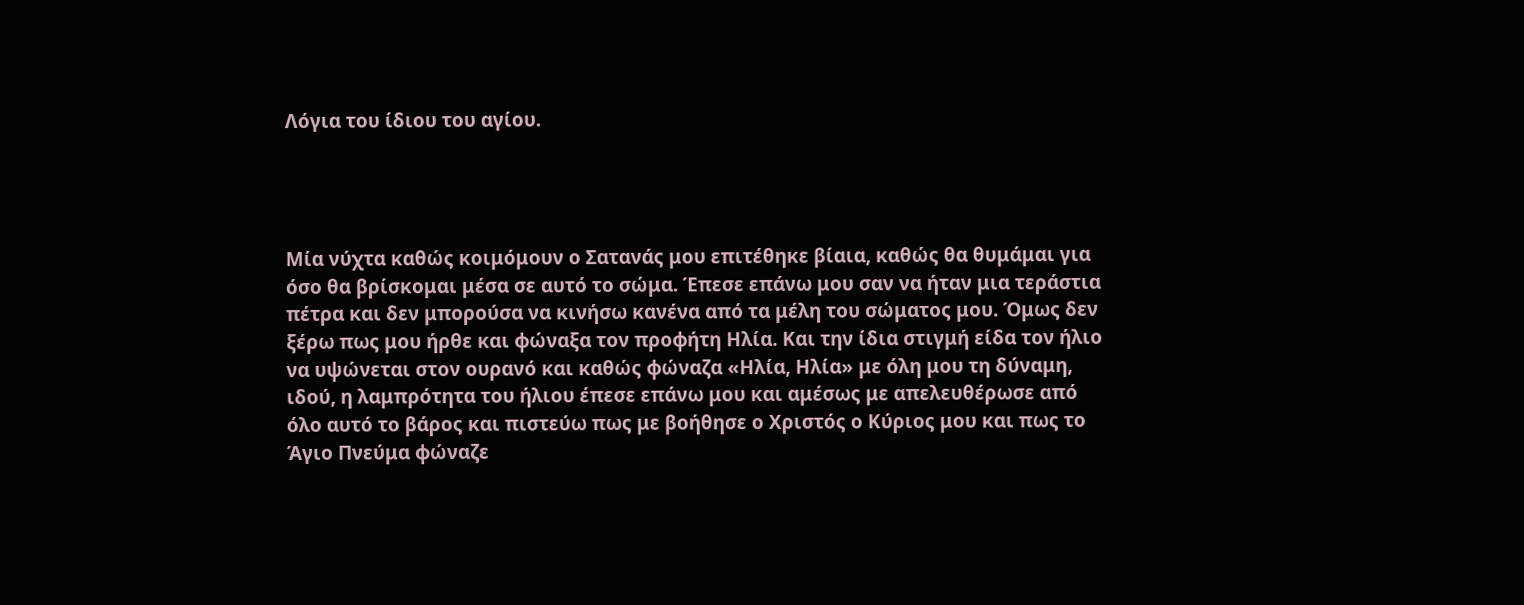Λόγια του ίδιου του αγίου.




Μία νύχτα καθώς κοιμόμουν ο Σατανάς μου επιτέθηκε βίαια, καθώς θα θυμάμαι για όσο θα βρίσκομαι μέσα σε αυτό το σώμα. Έπεσε επάνω μου σαν να ήταν μια τεράστια πέτρα και δεν μπορούσα να κινήσω κανένα από τα μέλη του σώματος μου. Όμως δεν ξέρω πως μου ήρθε και φώναξα τον προφήτη Ηλία. Και την ίδια στιγμή είδα τον ήλιο να υψώνεται στον ουρανό και καθώς φώναζα «Ηλία, Ηλία» με όλη μου τη δύναμη, ιδού, η λαμπρότητα του ήλιου έπεσε επάνω μου και αμέσως με απελευθέρωσε από όλο αυτό το βάρος και πιστεύω πως με βοήθησε ο Χριστός ο Κύριος μου και πως το Άγιο Πνεύμα φώναζε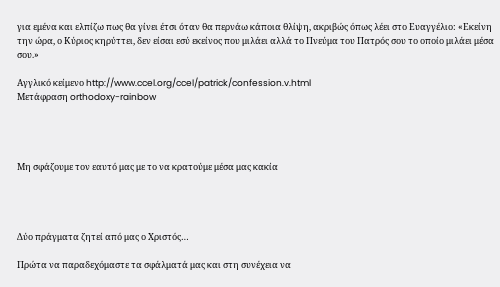για εμένα και ελπίζω πως θα γίνει έτσι όταν θα περνάω κάποια θλίψη, ακριβώς όπως λέει στο Ευαγγέλιο: «Εκείνη την ώρα, ο Κύριος κηρύττει, δεν είσαι εσύ εκείνος που μιλάει αλλά το Πνεύμα του Πατρός σου το οποίο μιλάει μέσα σου.»

Αγγλικό κείμενο http://www.ccel.org/ccel/patrick/confession.v.html
Μετάφραση orthodoxy-rainbow




Μη σφάζουμε τον εαυτό μας με το να κρατούμε μέσα μας κακία




Δύο πράγματα ζητεί από μας ο Χριστός…

Πρώτα να παραδεχόμαστε τα σφάλματά μας και στη συνέχεια να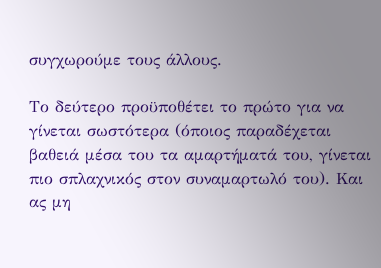συγχωρούμε τους άλλους.

Το δεύτερο προϋποθέτει το πρώτο για να γίνεται σωστότερα (όποιος παραδέχεται βαθειά μέσα του τα αμαρτήματά του, γίνεται πιο σπλαχνικός στον συναμαρτωλό του). Και ας μη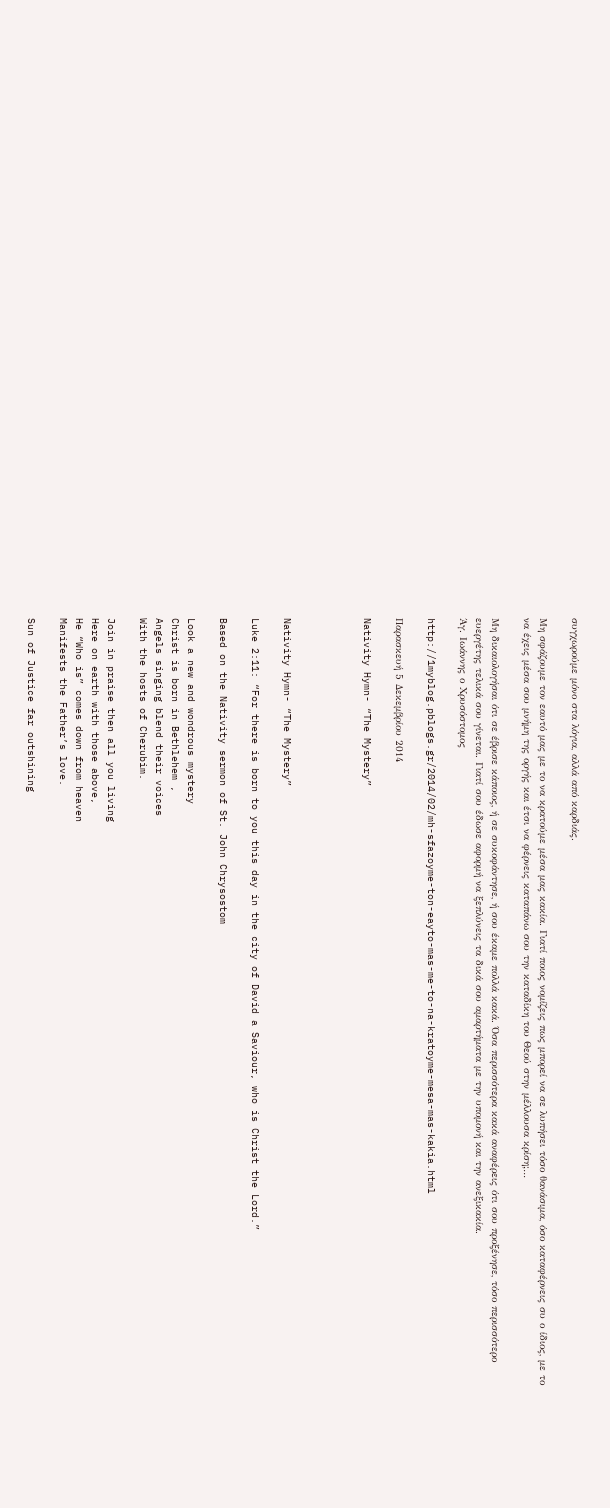συγχωρούμε μόνο στα λόγια, αλλά από καρδιάς.

Μη σφάζουμε τον εαυτό μας με το να κρατούμε μέσα μας κακία. Γιατί ποιος νομίζεις πως μπορεί να σε λυπήσει τόσο θανάσιμα, όσο καταφέρνεις συ ο ίδιος, με το να έχεις μέσα σου μνήμη της οργής και έτσι να φέρνεις καταπάνω σου την καταδίκη του Θεού στην μέλλουσα κρίση;…

Μη δικαιολογήσαι ότι σε έβρισε κάποιος, ή σε συκοφάντησε, ή σου έκαμε πολλά κακά. Όσα περισσότερα κακά αναφέρεις ότι σου προξένησε, τόσο περισσότερο ευεργέτης τελικά σου γίνεται. Γιατί σου έδωσε αφορμή να ξεπλύνεις τα δικά σου αμαρτήματα με την υπομονή και την ανεξικακία.
Άγ. Ιωάννης ο Χρυσόστομος

http://1myblog.pblogs.gr/2014/02/mh-sfazoyme-ton-eayto-mas-me-to-na-kratoyme-mesa-mas-kakia.html

Παρασκευή 5 Δεκεμβρίου 2014

Nativity Hymn- “The Mystery”




Nativity Hymn- “The Mystery”

Luke 2:11: “For there is born to you this day in the city of David a Saviour, who is Christ the Lord.”

Based on the Nativity sermon of St. John Chrysostom

Look a new and wondrous mystery
Christ is born in Bethlehem ,
Angels singing blend their voices
With the hosts of Cherubim.

Join in praise then all you living
Here on earth with those above,
He “Who is” comes down from heaven
Manifests the Father’s love.

Sun of Justice far outshining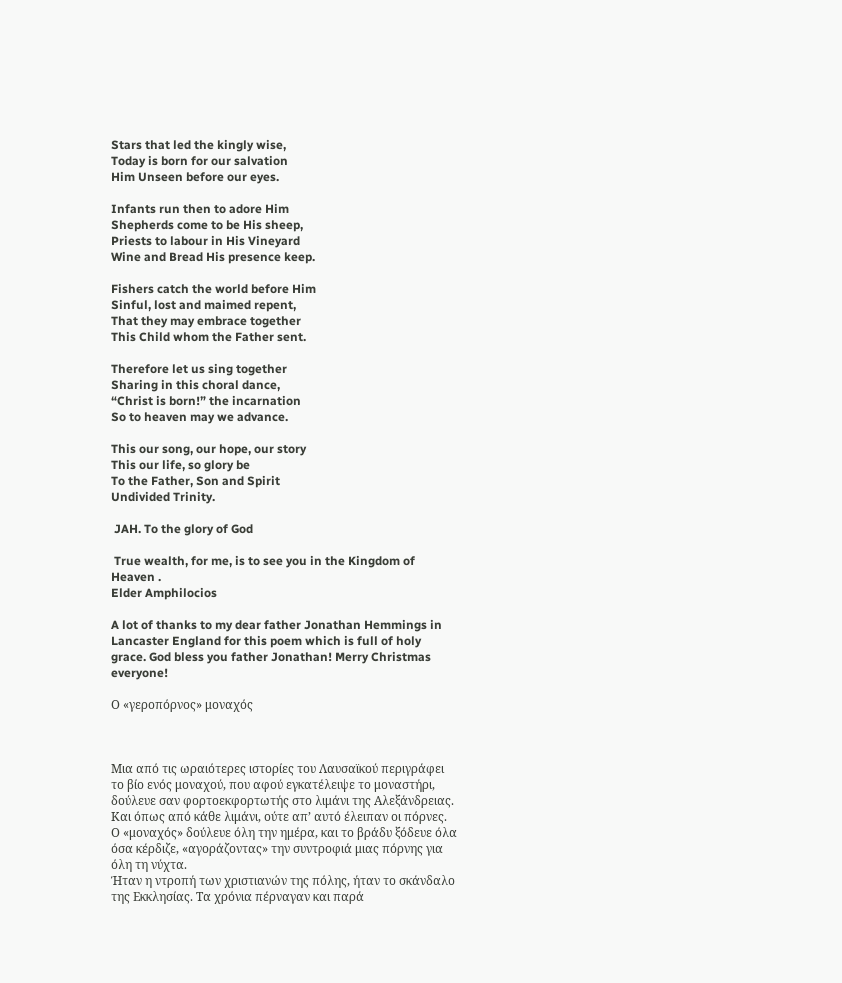Stars that led the kingly wise,
Today is born for our salvation
Him Unseen before our eyes.

Infants run then to adore Him
Shepherds come to be His sheep,
Priests to labour in His Vineyard
Wine and Bread His presence keep.

Fishers catch the world before Him
Sinful, lost and maimed repent,
That they may embrace together
This Child whom the Father sent.

Therefore let us sing together
Sharing in this choral dance,
“Christ is born!” the incarnation
So to heaven may we advance.

This our song, our hope, our story
This our life, so glory be
To the Father, Son and Spirit
Undivided Trinity.

 JAH. To the glory of God

 True wealth, for me, is to see you in the Kingdom of Heaven .
Elder Amphilocios

A lot of thanks to my dear father Jonathan Hemmings in Lancaster England for this poem which is full of holy grace. God bless you father Jonathan! Merry Christmas everyone!

Ο «γεροπόρνος» μοναχός



Μια από τις ωραιότερες ιστορίες του Λαυσαϊκού περιγράφει το βίο ενός μοναχού, που αφού εγκατέλειψε το μοναστήρι, δούλευε σαν φορτοεκφορτωτής στο λιμάνι της Αλεξάνδρειας.
Και όπως από κάθε λιμάνι, ούτε απ’ αυτό έλειπαν οι πόρνες. Ο «μοναχός» δούλευε όλη την ημέρα, και το βράδυ ξόδευε όλα όσα κέρδιζε, «αγοράζοντας» την συντροφιά μιας πόρνης για όλη τη νύχτα.
Ήταν η ντροπή των χριστιανών της πόλης, ήταν το σκάνδαλο της Εκκλησίας. Τα χρόνια πέρναγαν και παρά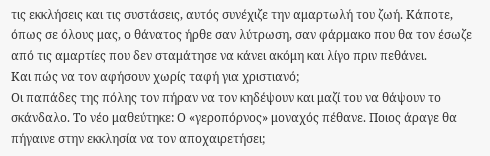τις εκκλήσεις και τις συστάσεις, αυτός συνέχιζε την αμαρτωλή του ζωή. Κάποτε, όπως σε όλους μας, ο θάνατος ήρθε σαν λύτρωση, σαν φάρμακο που θα τον έσωζε από τις αμαρτίες που δεν σταμάτησε να κάνει ακόμη και λίγο πριν πεθάνει.
Και πώς να τον αφήσουν χωρίς ταφή για χριστιανό;
Οι παπάδες της πόλης τον πήραν να τον κηδέψουν και μαζί του να θάψουν το σκάνδαλο. Το νέο μαθεύτηκε: Ο «γεροπόρνος» μοναχός πέθανε. Ποιος άραγε θα πήγαινε στην εκκλησία να τον αποχαιρετήσει;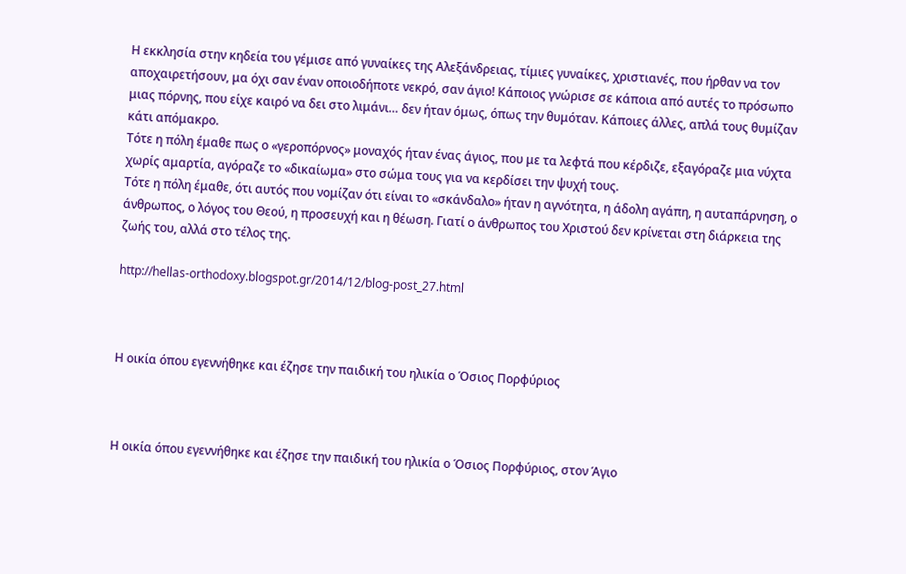Η εκκλησία στην κηδεία του γέμισε από γυναίκες της Αλεξάνδρειας, τίμιες γυναίκες, χριστιανές, που ήρθαν να τον αποχαιρετήσουν, μα όχι σαν έναν οποιοδήποτε νεκρό, σαν άγιο! Κάποιος γνώρισε σε κάποια από αυτές το πρόσωπο μιας πόρνης, που είχε καιρό να δει στο λιμάνι… δεν ήταν όμως, όπως την θυμόταν. Κάποιες άλλες, απλά τους θυμίζαν κάτι απόμακρο.
Τότε η πόλη έμαθε πως ο «γεροπόρνος» μοναχός ήταν ένας άγιος, που με τα λεφτά που κέρδιζε, εξαγόραζε μια νύχτα χωρίς αμαρτία, αγόραζε το «δικαίωμα» στο σώμα τους για να κερδίσει την ψυχή τους.
Τότε η πόλη έμαθε, ότι αυτός που νομίζαν ότι είναι το «σκάνδαλο» ήταν η αγνότητα, η άδολη αγάπη, η αυταπάρνηση, ο άνθρωπος, ο λόγος του Θεού, η προσευχή και η θέωση. Γιατί ο άνθρωπος του Χριστού δεν κρίνεται στη διάρκεια της ζωής του, αλλά στο τέλος της.

http://hellas-orthodoxy.blogspot.gr/2014/12/blog-post_27.html



Η οικία όπου εγεννήθηκε και έζησε την παιδική του ηλικία ο Όσιος Πορφύριος



Η οικία όπου εγεννήθηκε και έζησε την παιδική του ηλικία ο Όσιος Πορφύριος, στον Άγιο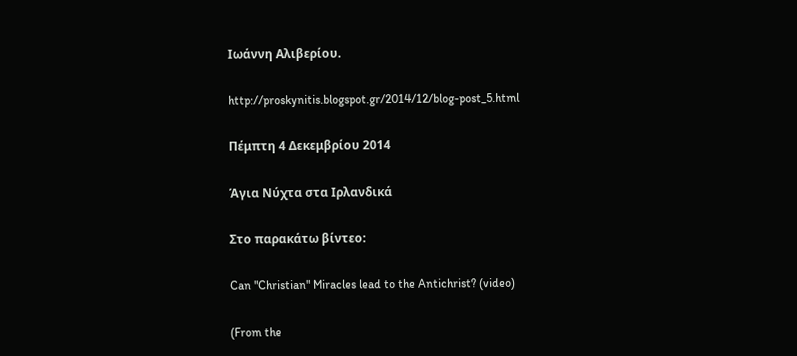Ιωάννη Αλιβερίου.

http://proskynitis.blogspot.gr/2014/12/blog-post_5.html

Πέμπτη 4 Δεκεμβρίου 2014

Άγια Νύχτα στα Ιρλανδικά

Στο παρακάτω βίντεο:

Can "Christian" Miracles lead to the Antichrist? (video)

(From the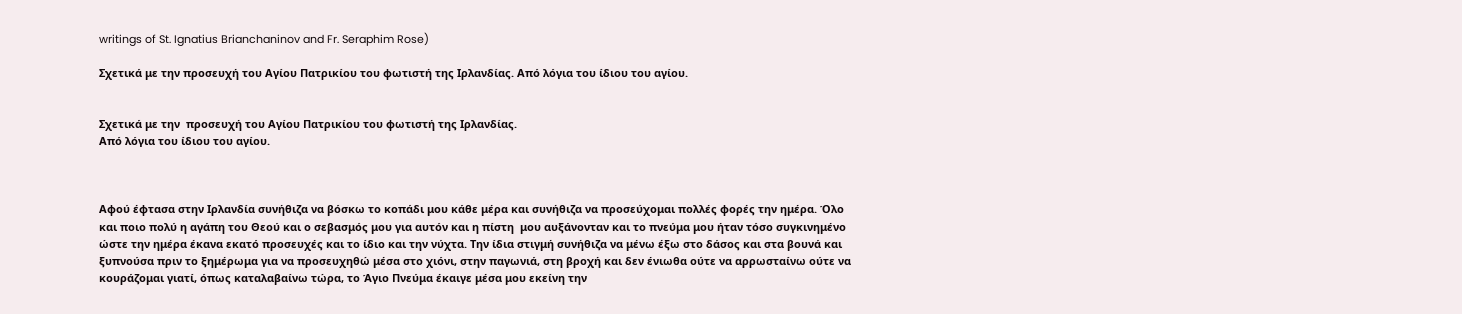writings of St. Ignatius Brianchaninov and Fr. Seraphim Rose)

Σχετικά με την προσευχή του Αγίου Πατρικίου του φωτιστή της Ιρλανδίας. Από λόγια του ίδιου του αγίου.


Σχετικά με την  προσευχή του Αγίου Πατρικίου του φωτιστή της Ιρλανδίας.
Από λόγια του ίδιου του αγίου.



Αφού έφτασα στην Ιρλανδία συνήθιζα να βόσκω το κοπάδι μου κάθε μέρα και συνήθιζα να προσεύχομαι πολλές φορές την ημέρα. Όλο και ποιο πολύ η αγάπη του Θεού και ο σεβασμός μου για αυτόν και η πίστη  μου αυξάνονταν και το πνεύμα μου ήταν τόσο συγκινημένο ώστε την ημέρα έκανα εκατό προσευχές και το ίδιο και την νύχτα. Την ίδια στιγμή συνήθιζα να μένω έξω στο δάσος και στα βουνά και ξυπνούσα πριν το ξημέρωμα για να προσευχηθώ μέσα στο χιόνι, στην παγωνιά, στη βροχή και δεν ένιωθα ούτε να αρρωσταίνω ούτε να κουράζομαι γιατί, όπως καταλαβαίνω τώρα, το Άγιο Πνεύμα έκαιγε μέσα μου εκείνη την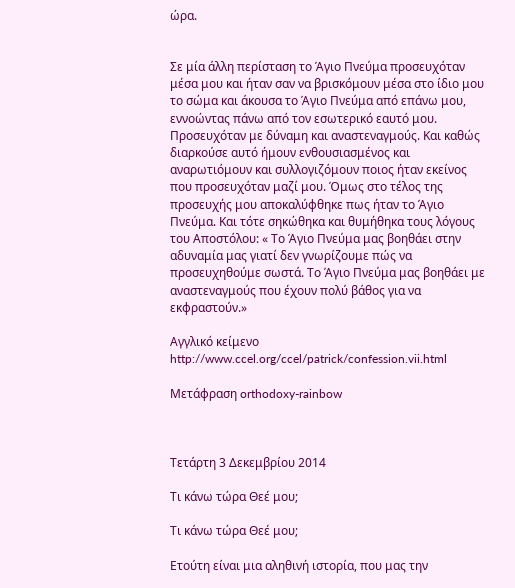ώρα.


Σε μία άλλη περίσταση το Άγιο Πνεύμα προσευχόταν μέσα μου και ήταν σαν να βρισκόμουν μέσα στο ίδιο μου το σώμα και άκουσα το Άγιο Πνεύμα από επάνω μου, εννοώντας πάνω από τον εσωτερικό εαυτό μου. Προσευχόταν με δύναμη και αναστεναγμούς. Και καθώς διαρκούσε αυτό ήμουν ενθουσιασμένος και αναρωτιόμουν και συλλογιζόμουν ποιος ήταν εκείνος που προσευχόταν μαζί μου. Όμως στο τέλος της προσευχής μου αποκαλύφθηκε πως ήταν το Άγιο Πνεύμα. Και τότε σηκώθηκα και θυμήθηκα τους λόγους του Αποστόλου: « Το Άγιο Πνεύμα μας βοηθάει στην αδυναμία μας γιατί δεν γνωρίζουμε πώς να προσευχηθούμε σωστά. Το Άγιο Πνεύμα μας βοηθάει με αναστεναγμούς που έχουν πολύ βάθος για να εκφραστούν.»

Αγγλικό κείμενο http://www.ccel.org/ccel/patrick/confession.vii.html

Μετάφραση orthodoxy-rainbow



Τετάρτη 3 Δεκεμβρίου 2014

Τι κάνω τώρα Θεέ μου;

Τι κάνω τώρα Θεέ μου;

Ετούτη είναι μια αληθινή ιστορία, που μας την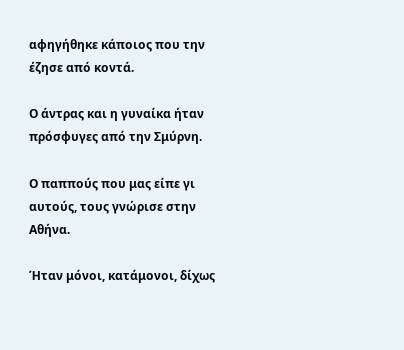αφηγήθηκε κάποιος που την έζησε από κοντά.

Ο άντρας και η γυναίκα ήταν πρόσφυγες από την Σμύρνη.

Ο παππούς που μας είπε γι αυτούς, τους γνώρισε στην Αθήνα.

Ήταν μόνοι, κατάμονοι, δίχως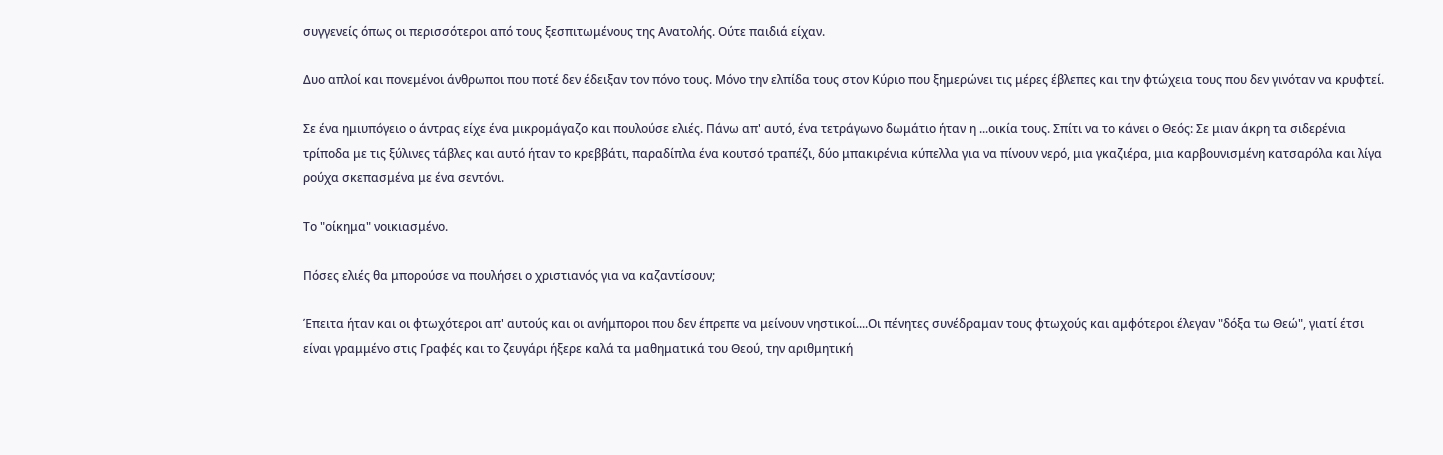συγγενείς όπως οι περισσότεροι από τους ξεσπιτωμένους της Ανατολής. Ούτε παιδιά είχαν.

Δυο απλοί και πονεμένοι άνθρωποι που ποτέ δεν έδειξαν τον πόνο τους. Μόνο την ελπίδα τους στον Κύριο που ξημερώνει τις μέρες έβλεπες και την φτώχεια τους που δεν γινόταν να κρυφτεί.

Σε ένα ημιυπόγειο ο άντρας είχε ένα μικρομάγαζο και πουλούσε ελιές. Πάνω απ' αυτό, ένα τετράγωνο δωμάτιο ήταν η ...οικία τους. Σπίτι να το κάνει ο Θεός: Σε μιαν άκρη τα σιδερένια τρίποδα με τις ξύλινες τάβλες και αυτό ήταν το κρεββάτι, παραδίπλα ένα κουτσό τραπέζι, δύο μπακιρένια κύπελλα για να πίνουν νερό, μια γκαζιέρα, μια καρβουνισμένη κατσαρόλα και λίγα ρούχα σκεπασμένα με ένα σεντόνι.

Το "οίκημα" νοικιασμένο.

Πόσες ελιές θα μπορούσε να πουλήσει ο χριστιανός για να καζαντίσουν;

Έπειτα ήταν και οι φτωχότεροι απ' αυτούς και οι ανήμποροι που δεν έπρεπε να μείνουν νηστικοί....Οι πένητες συνέδραμαν τους φτωχούς και αμφότεροι έλεγαν "δόξα τω Θεώ", γιατί έτσι είναι γραμμένο στις Γραφές και το ζευγάρι ήξερε καλά τα μαθηματικά του Θεού, την αριθμητική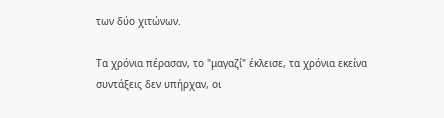των δύο χιτώνων.

Τα χρόνια πέρασαν, το "μαγαζί" έκλεισε, τα χρόνια εκείνα συντάξεις δεν υπήρχαν, οι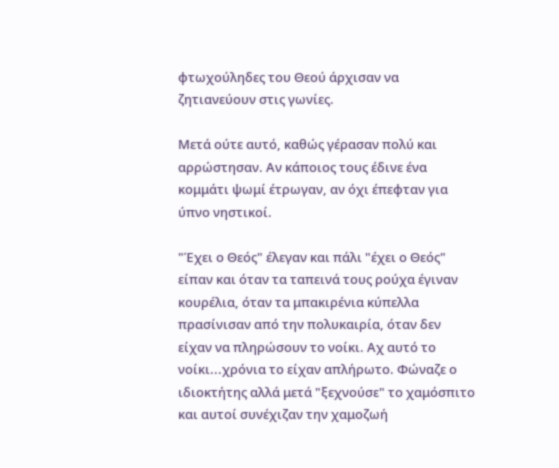φτωχούληδες του Θεού άρχισαν να ζητιανεύουν στις γωνίες.

Μετά ούτε αυτό, καθώς γέρασαν πολύ και αρρώστησαν. Αν κάποιος τους έδινε ένα κομμάτι ψωμί έτρωγαν, αν όχι έπεφταν για ύπνο νηστικοί.

"Έχει ο Θεός" έλεγαν και πάλι "έχει ο Θεός" είπαν και όταν τα ταπεινά τους ρούχα έγιναν κουρέλια, όταν τα μπακιρένια κύπελλα πρασίνισαν από την πολυκαιρία, όταν δεν είχαν να πληρώσουν το νοίκι. Αχ αυτό το νοίκι...χρόνια το είχαν απλήρωτο. Φώναζε ο ιδιοκτήτης αλλά μετά "ξεχνούσε" το χαμόσπιτο και αυτοί συνέχιζαν την χαμοζωή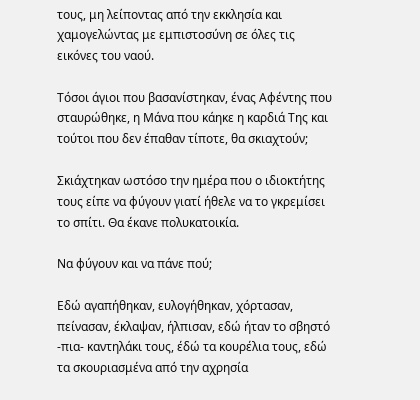τους, μη λείποντας από την εκκλησία και χαμογελώντας με εμπιστοσύνη σε όλες τις εικόνες του ναού.

Τόσοι άγιοι που βασανίστηκαν, ένας Αφέντης που σταυρώθηκε, η Μάνα που κάηκε η καρδιά Της και τούτοι που δεν έπαθαν τίποτε, θα σκιαχτούν;

Σκιάχτηκαν ωστόσο την ημέρα που ο ιδιοκτήτης τους είπε να φύγουν γιατί ήθελε να το γκρεμίσει το σπίτι. Θα έκανε πολυκατοικία.

Να φύγουν και να πάνε πού;

Εδώ αγαπήθηκαν, ευλογήθηκαν, χόρτασαν, πείνασαν, έκλαψαν, ήλπισαν, εδώ ήταν το σβηστό -πια- καντηλάκι τους, έδώ τα κουρέλια τους, εδώ τα σκουριασμένα από την αχρησία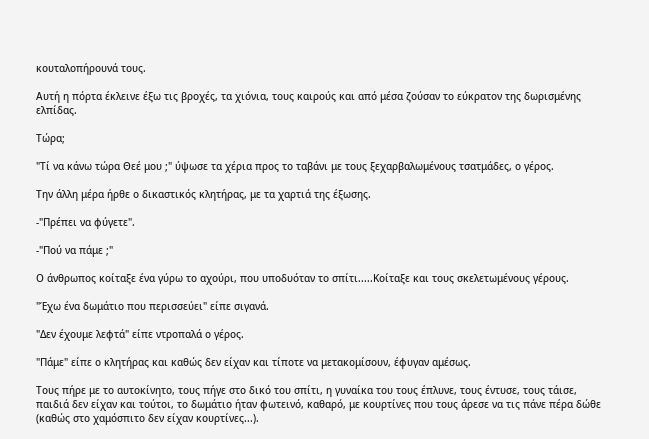κουταλοπήρουνά τους.

Αυτή η πόρτα έκλεινε έξω τις βροχές, τα χιόνια, τους καιρούς και από μέσα ζούσαν το εύκρατον της δωρισμένης ελπίδας.

Τώρα;

"Τί να κάνω τώρα Θεέ μου ;" ύψωσε τα χέρια προς το ταβάνι με τους ξεχαρβαλωμένους τσατμάδες, ο γέρος.

Την άλλη μέρα ήρθε ο δικαστικός κλητήρας, με τα χαρτιά της έξωσης.

-"Πρέπει να φύγετε".

-"Πού να πάμε ;"

Ο άνθρωπος κοίταξε ένα γύρω το αχούρι, που υποδυόταν το σπίτι.....Κοίταξε και τους σκελετωμένους γέρους.

"Έχω ένα δωμάτιο που περισσεύει" είπε σιγανά.

"Δεν έχουμε λεφτά" είπε ντροπαλά ο γέρος.

"Πάμε" είπε ο κλητήρας και καθώς δεν είχαν και τίποτε να μετακομίσουν, έφυγαν αμέσως.

Τους πήρε με το αυτοκίνητο, τους πήγε στο δικό του σπίτι, η γυναίκα του τους έπλυνε, τους έντυσε, τους τάισε, παιδιά δεν είχαν και τούτοι, το δωμάτιο ήταν φωτεινό, καθαρό, με κουρτίνες που τους άρεσε να τις πάνε πέρα δώθε (καθώς στο χαμόσπιτο δεν είχαν κουρτίνες...).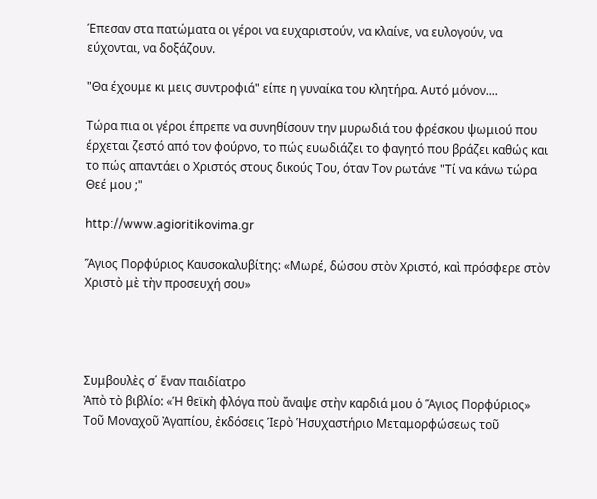Έπεσαν στα πατώματα οι γέροι να ευχαριστούν, να κλαίνε, να ευλογούν, να εύχονται, να δοξάζουν.

"Θα έχουμε κι μεις συντροφιά" είπε η γυναίκα του κλητήρα. Αυτό μόνον....

Τώρα πια οι γέροι έπρεπε να συνηθίσουν την μυρωδιά του φρέσκου ψωμιού που έρχεται ζεστό από τον φούρνο, το πώς ευωδιάζει το φαγητό που βράζει καθώς και το πώς απαντάει ο Χριστός στους δικούς Του, όταν Τον ρωτάνε "Τί να κάνω τώρα Θεέ μου ;"

http://www.agioritikovima.gr

Ἅγιος Πορφύριος Καυσοκαλυβίτης: «Μωρέ, δώσου στὸν Χριστό, καὶ πρόσφερε στὸν Χριστὸ μὲ τὴν προσευχή σου»




Συμβουλὲς σ΄ ἕναν παιδίατρο
Ἀπὸ τὸ βιβλίο: «Ἡ θεϊκὴ φλόγα ποὺ ἄναψε στὴν καρδιά μου ὁ Ἅγιος Πορφύριος» Τοῦ Μοναχοῦ Ἀγαπίου, ἐκδόσεις Ἱερὸ Ἡσυχαστήριο Μεταμορφώσεως τοῦ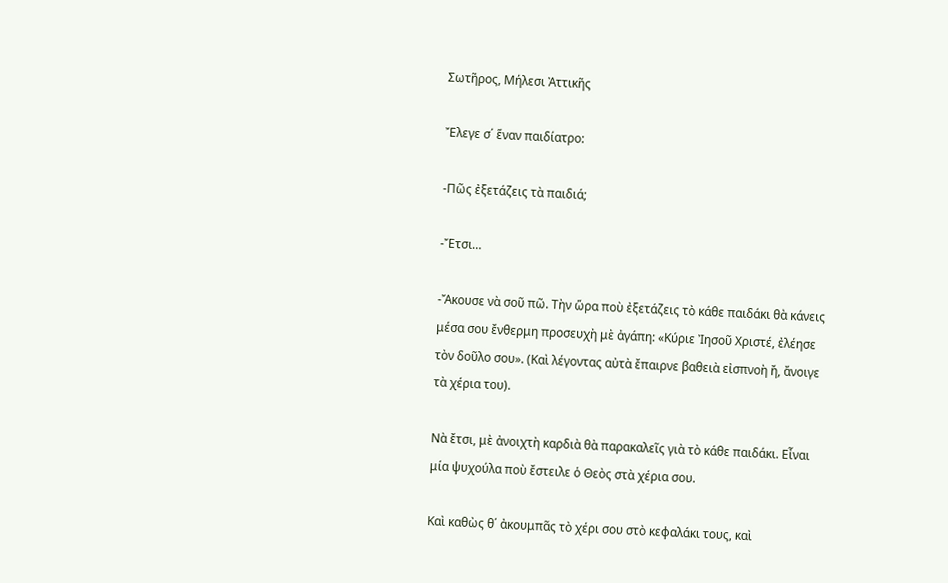Σωτῆρος, Μήλεσι Ἀττικῆς

Ἔλεγε σ΄ ἕναν παιδίατρο:

-Πῶς ἐξετάζεις τὰ παιδιά;

-Ἔτσι…

-Ἄκουσε νὰ σοῦ πῶ. Τὴν ὥρα ποὺ ἐξετάζεις τὸ κάθε παιδάκι θὰ κάνεις μέσα σου ἔνθερμη προσευχὴ μὲ ἀγάπη: «Κύριε Ἰησοῦ Χριστέ, ἐλέησε τὸν δοῦλο σου». (Καὶ λέγοντας αὐτὰ ἔπαιρνε βαθειὰ εἰσπνοὴ ἤ, ἄνοιγε τὰ χέρια του).

Νὰ ἔτσι, μὲ ἀνοιχτὴ καρδιὰ θὰ παρακαλεῖς γιὰ τὸ κάθε παιδάκι. Εἶναι μία ψυχούλα ποὺ ἔστειλε ὁ Θεὸς στὰ χέρια σου.

Καὶ καθὼς θ΄ ἀκουμπᾶς τὸ χέρι σου στὸ κεφαλάκι τους, καὶ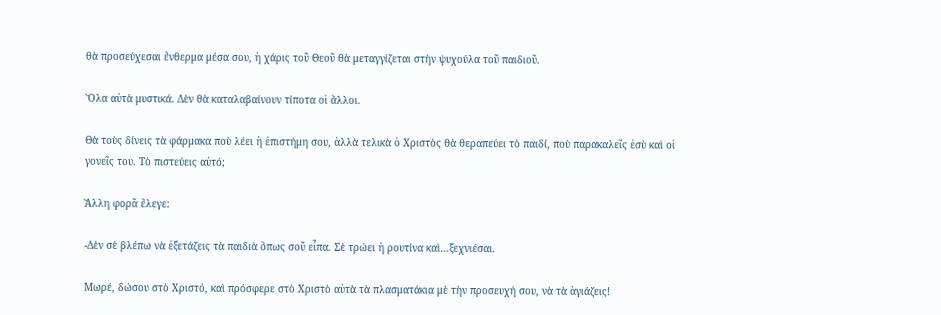θὰ προσεύχεσαι ἔνθερμα μέσα σου, ἡ χάρις τοῦ Θεοῦ θὰ μεταγγίζεται στὴν ψυχούλα τοῦ παιδιοῦ.

Ὅλα αὐτὰ μυστικά. Δὲν θὰ καταλαβαίνουν τίποτα οἱ ἄλλοι.

Θὰ τοὺς δίνεις τὰ φάρμακα ποὺ λέει ἡ ἐπιστήμη σου, ἀλλὰ τελικὰ ὁ Χριστὸς θὰ θεραπεύει τὸ παιδί, ποὺ παρακαλεῖς ἐσὺ καὶ οἱ γονεῖς του. Τὸ πιστεύεις αὐτό;

Ἄλλη φορᾶ ἔλεγε:

-Δὲν σὲ βλέπω νὰ ἐξετάζεις τὰ παιδιὰ ὅπως σοῦ εἶπα. Σὲ τρώει ἡ ρουτίνα καὶ…ξεχνιέσαι.

Μωρέ, δώσου στὸ Χριστό, καὶ πρόσφερε στὸ Χριστὸ αὐτὰ τὰ πλασματάκια μὲ τὴν προσευχή σου, νὰ τὰ ἁγιάζεις!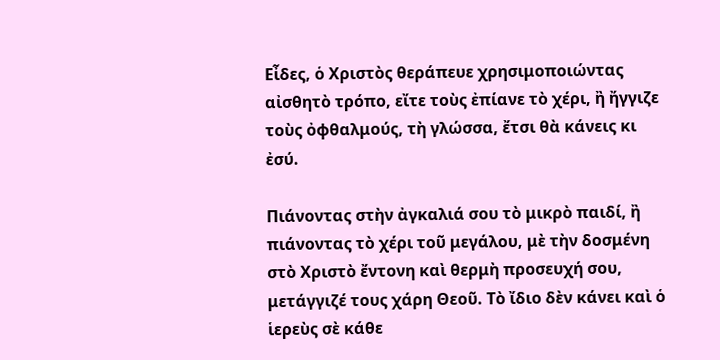Εἶδες, ὁ Χριστὸς θεράπευε χρησιμοποιώντας αἰσθητὸ τρόπο, εἴτε τοὺς ἐπίανε τὸ χέρι, ἢ ἤγγιζε τοὺς ὀφθαλμούς, τὴ γλώσσα, ἔτσι θὰ κάνεις κι ἐσύ.

Πιάνοντας στὴν ἀγκαλιά σου τὸ μικρὸ παιδί, ἢ πιάνοντας τὸ χέρι τοῦ μεγάλου, μὲ τὴν δοσμένη στὸ Χριστὸ ἔντονη καὶ θερμὴ προσευχή σου, μετάγγιζέ τους χάρη Θεοῦ. Τὸ ἴδιο δὲν κάνει καὶ ὁ ἱερεὺς σὲ κάθε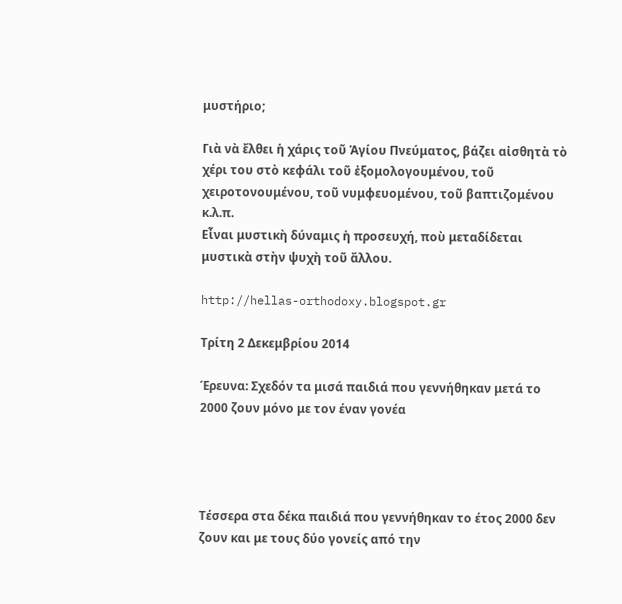μυστήριο;

Γιὰ νὰ ἔλθει ἡ χάρις τοῦ Ἁγίου Πνεύματος, βάζει αἰσθητὰ τὸ χέρι του στὸ κεφάλι τοῦ ἐξομολογουμένου, τοῦ χειροτονουμένου, τοῦ νυμφευομένου, τοῦ βαπτιζομένου κ.λ.π.
Εἶναι μυστικὴ δύναμις ἡ προσευχή, ποὺ μεταδίδεται μυστικὰ στὴν ψυχὴ τοῦ ἄλλου.

http://hellas-orthodoxy.blogspot.gr

Τρίτη 2 Δεκεμβρίου 2014

Έρευνα: Σχεδόν τα μισά παιδιά που γεννήθηκαν μετά το 2000 ζουν μόνο με τον έναν γονέα




Τέσσερα στα δέκα παιδιά που γεννήθηκαν το έτος 2000 δεν ζουν και με τους δύο γονείς από την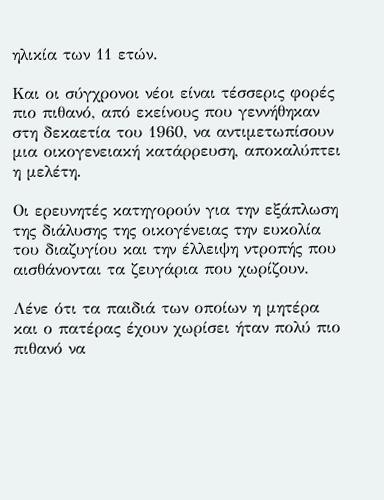ηλικία των 11 ετών.

Και οι σύγχρονοι νέοι είναι τέσσερις φορές πιο πιθανό, από εκείνους που γεννήθηκαν στη δεκαετία του 1960, να αντιμετωπίσουν μια οικογενειακή κατάρρευση, αποκαλύπτει η μελέτη.

Οι ερευνητές κατηγορούν για την εξάπλωση της διάλυσης της οικογένειας την ευκολία του διαζυγίου και την έλλειψη ντροπής που αισθάνονται τα ζευγάρια που χωρίζουν.

Λένε ότι τα παιδιά των οποίων η μητέρα και ο πατέρας έχουν χωρίσει ήταν πολύ πιο πιθανό να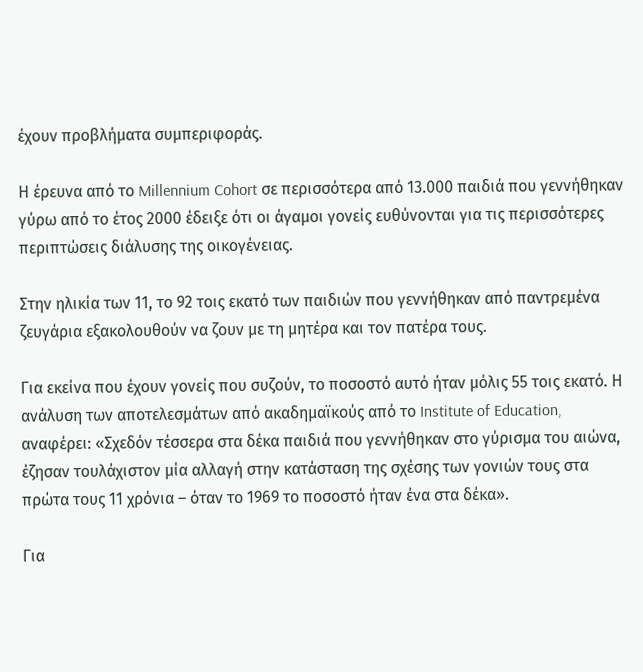έχουν προβλήματα συμπεριφοράς.

Η έρευνα από το Millennium Cohort σε περισσότερα από 13.000 παιδιά που γεννήθηκαν γύρω από το έτος 2000 έδειξε ότι οι άγαμοι γονείς ευθύνονται για τις περισσότερες περιπτώσεις διάλυσης της οικογένειας.

Στην ηλικία των 11, το 92 τοις εκατό των παιδιών που γεννήθηκαν από παντρεμένα ζευγάρια εξακολουθούν να ζουν με τη μητέρα και τον πατέρα τους.

Για εκείνα που έχουν γονείς που συζούν, το ποσοστό αυτό ήταν μόλις 55 τοις εκατό. Η ανάλυση των αποτελεσμάτων από ακαδημαϊκούς από το Institute of Education, αναφέρει: «Σχεδόν τέσσερα στα δέκα παιδιά που γεννήθηκαν στο γύρισμα του αιώνα, έζησαν τουλάχιστον μία αλλαγή στην κατάσταση της σχέσης των γονιών τους στα πρώτα τους 11 χρόνια – όταν το 1969 το ποσοστό ήταν ένα στα δέκα».

Για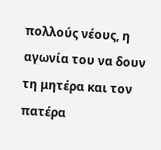πολλούς νέους, η αγωνία του να δουν τη μητέρα και τον πατέρα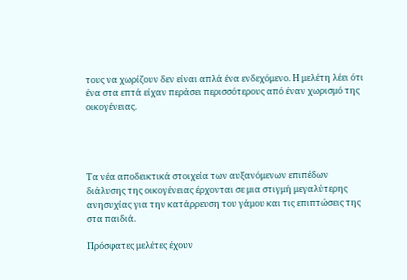τους να χωρίζουν δεν είναι απλά ένα ενδεχόμενο. Η μελέτη λέει ότι ένα στα επτά είχαν περάσει περισσότερους από έναν χωρισμό της οικογένειας.




Τα νέα αποδεικτικά στοιχεία των αυξανόμενων επιπέδων διάλυσης της οικογένειας έρχονται σε μια στιγμή μεγαλύτερης ανησυχίας για την κατάρρευση του γάμου και τις επιπτώσεις της στα παιδιά.

Πρόσφατες μελέτες έχουν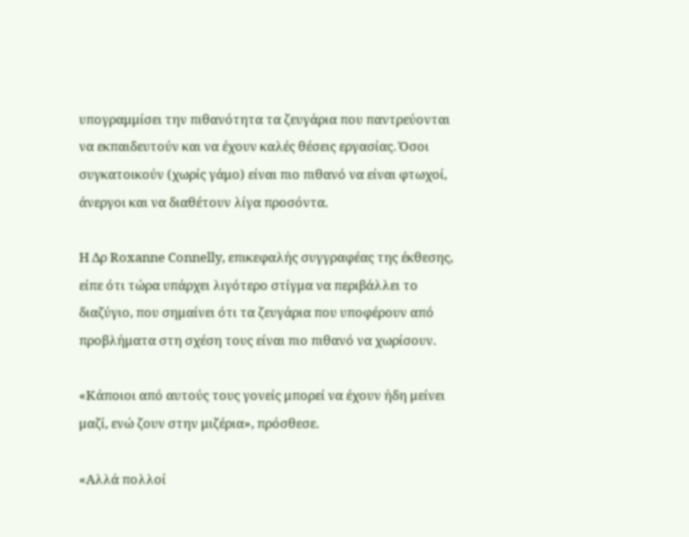υπογραμμίσει την πιθανότητα τα ζευγάρια που παντρεύονται να εκπαιδευτούν και να έχουν καλές θέσεις εργασίας. Όσοι συγκατοικούν (χωρίς γάμο) είναι πιο πιθανό να είναι φτωχοί, άνεργοι και να διαθέτουν λίγα προσόντα.

Η Δρ Roxanne Connelly, επικεφαλής συγγραφέας της έκθεσης, είπε ότι τώρα υπάρχει λιγότερο στίγμα να περιβάλλει το διαζύγιο, που σημαίνει ότι τα ζευγάρια που υποφέρουν από προβλήματα στη σχέση τους είναι πιο πιθανό να χωρίσουν.

«Κάποιοι από αυτούς τους γονείς μπορεί να έχουν ήδη μείνει μαζί, ενώ ζουν στην μιζέρια», πρόσθεσε.

«Αλλά πολλοί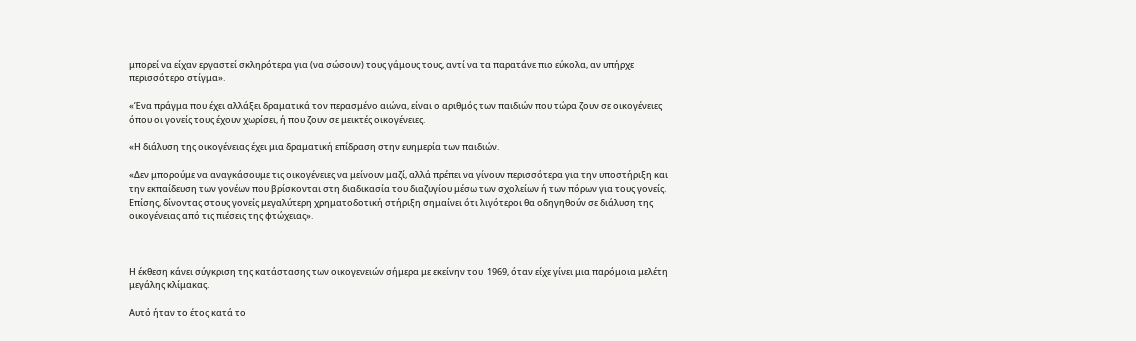μπορεί να είχαν εργαστεί σκληρότερα για (να σώσουν) τους γάμους τους, αντί να τα παρατάνε πιο εύκολα, αν υπήρχε περισσότερο στίγμα».

«Ένα πράγμα που έχει αλλάξει δραματικά τον περασμένο αιώνα, είναι ο αριθμός των παιδιών που τώρα ζουν σε οικογένειες όπου οι γονείς τους έχουν χωρίσει, ή που ζουν σε μεικτές οικογένειες.

«Η διάλυση της οικογένειας έχει μια δραματική επίδραση στην ευημερία των παιδιών.

«Δεν μπορούμε να αναγκάσουμε τις οικογένειες να μείνουν μαζί, αλλά πρέπει να γίνουν περισσότερα για την υποστήριξη και την εκπαίδευση των γονέων που βρίσκονται στη διαδικασία του διαζυγίου μέσω των σχολείων ή των πόρων για τους γονείς. Επίσης, δίνοντας στους γονείς μεγαλύτερη χρηματοδοτική στήριξη σημαίνει ότι λιγότεροι θα οδηγηθούν σε διάλυση της οικογένειας από τις πιέσεις της φτώχειας».



Η έκθεση κάνει σύγκριση της κατάστασης των οικογενειών σήμερα με εκείνην του  1969, όταν είχε γίνει μια παρόμοια μελέτη μεγάλης κλίμακας.

Αυτό ήταν το έτος κατά το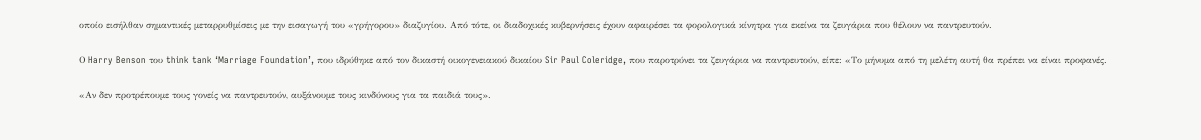οποίο εισήλθαν σημαντικές μεταρρυθμίσεις με την εισαγωγή του «γρήγορου» διαζυγίου. Από τότε, οι διαδοχικές κυβερνήσεις έχουν αφαιρέσει τα φορολογικά κίνητρα για εκείνα τα ζευγάρια που θέλουν να παντρευτούν.

Ο Harry Benson του think tank ‘Marriage Foundation’, που ιδρύθηκε από τον δικαστή οικογενειακού δικαίου Sir Paul Coleridge, που παροτρύνει τα ζευγάρια να παντρευτούν, είπε: «Το μήνυμα από τη μελέτη αυτή θα πρέπει να είναι προφανές.

«Αν δεν προτρέπουμε τους γονείς να παντρευτούν, αυξάνουμε τους κινδύνους για τα παιδιά τους».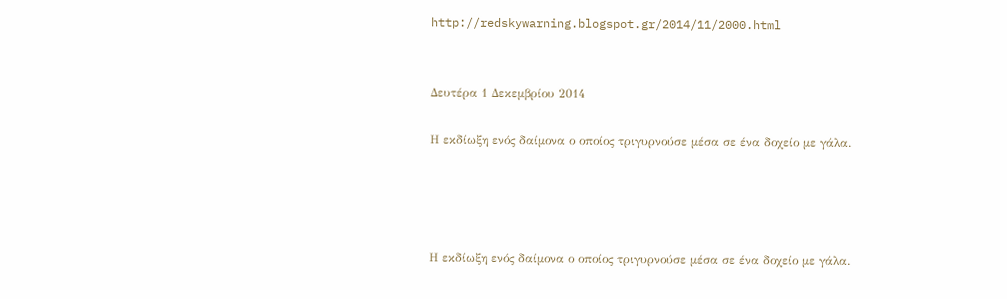http://redskywarning.blogspot.gr/2014/11/2000.html


Δευτέρα 1 Δεκεμβρίου 2014

Η εκδίωξη ενός δαίμονα ο οποίος τριγυρνούσε μέσα σε ένα δοχείο με γάλα.




Η εκδίωξη ενός δαίμονα ο οποίος τριγυρνούσε μέσα σε ένα δοχείο με γάλα.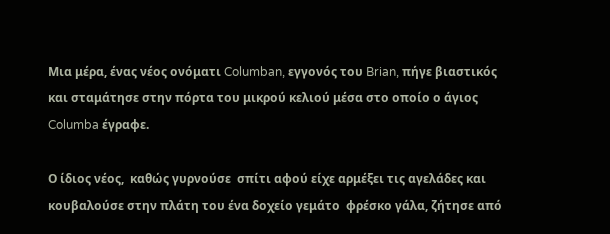Μια μέρα, ένας νέος ονόματι Columban, εγγονός του Brian, πήγε βιαστικός και σταμάτησε στην πόρτα του μικρού κελιού μέσα στο οποίο ο άγιος Columba έγραφε.

Ο ίδιος νέος,  καθώς γυρνούσε  σπίτι αφού είχε αρμέξει τις αγελάδες και κουβαλούσε στην πλάτη του ένα δοχείο γεμάτο  φρέσκο γάλα, ζήτησε από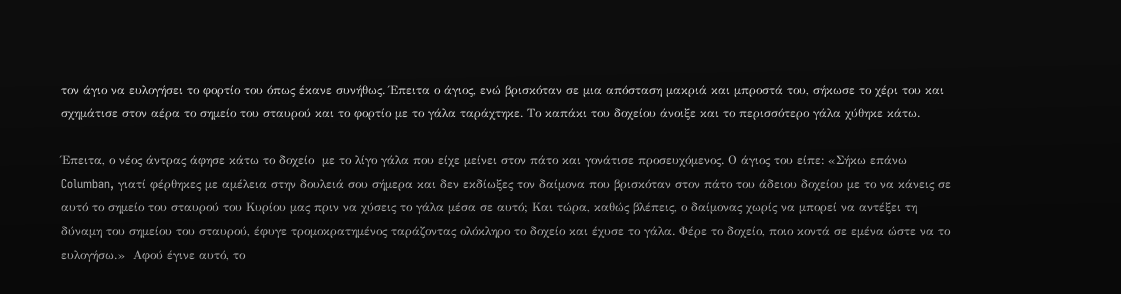τον άγιο να ευλογήσει το φορτίο του όπως έκανε συνήθως. Έπειτα ο άγιος, ενώ βρισκόταν σε μια απόσταση μακριά και μπροστά του, σήκωσε το χέρι του και σχημάτισε στον αέρα το σημείο του σταυρού και το φορτίο με το γάλα ταράχτηκε. Το καπάκι του δοχείου άνοιξε και το περισσότερο γάλα χύθηκε κάτω.

Έπειτα, ο νέος άντρας άφησε κάτω το δοχείο  με το λίγο γάλα που είχε μείνει στον πάτο και γονάτισε προσευχόμενος. Ο άγιος του είπε: «Σήκω επάνω  Columban, γιατί φέρθηκες με αμέλεια στην δουλειά σου σήμερα και δεν εκδίωξες τον δαίμονα που βρισκόταν στον πάτο του άδειου δοχείου με το να κάνεις σε αυτό το σημείο του σταυρού του Κυρίου μας πριν να χύσεις το γάλα μέσα σε αυτό; Και τώρα, καθώς βλέπεις, ο δαίμονας χωρίς να μπορεί να αντέξει τη δύναμη του σημείου του σταυρού, έφυγε τρομοκρατημένος ταράζοντας ολόκληρο το δοχείο και έχυσε το γάλα. Φέρε το δοχείο, ποιο κοντά σε εμένα ώστε να το ευλογήσω.»  Αφού έγινε αυτό, το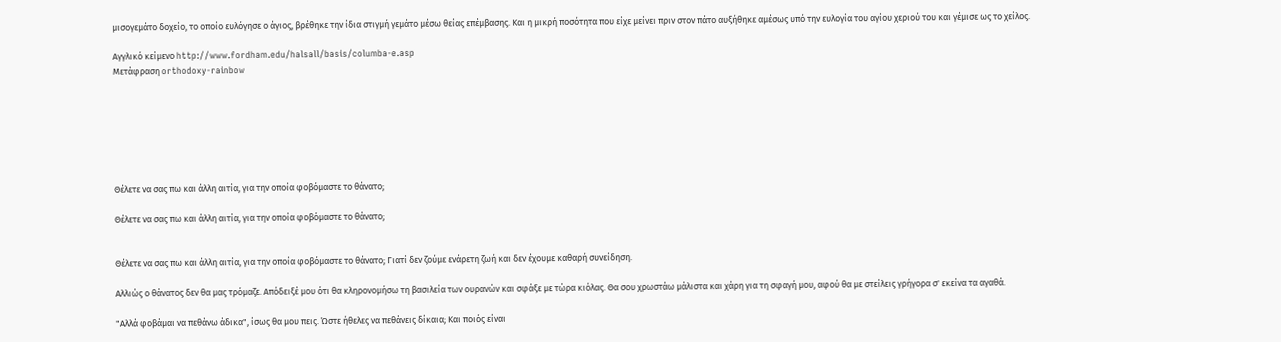μισογεμάτο δοχείο, το οποίο ευλόγησε ο άγιος, βρέθηκε την ίδια στιγμή γεμάτο μέσω θείας επέμβασης. Και η μικρή ποσότητα που είχε μείνει πριν στον πάτο αυξήθηκε αμέσως υπό την ευλογία του αγίου χεριού του και γέμισε ως το χείλος.

Αγγλικό κείμενο http://www.fordham.edu/halsall/basis/columba-e.asp
Μετάφραση orthodoxy-rainbow







Θέλετε να σας πω και άλλη αιτία, για την οποία φοβόμαστε το θάνατο;

Θέλετε να σας πω και άλλη αιτία, για την οποία φοβόμαστε το θάνατο;


Θέλετε να σας πω και άλλη αιτία, για την οποία φοβόμαστε το θάνατο; Γιατί δεν ζούμε ενάρετη ζωή και δεν έχουμε καθαρή συνείδηση.

Αλλιώς ο θάνατος δεν θα μας τρόμαζε. Απόδειξέ μου ότι θα κληρονομήσω τη βασιλεία των ουρανών και σφάξε με τώρα κιόλας. Θα σου χρωστάω μάλιστα και χάρη για τη σφαγή μου, αφού θα με στείλεις γρήγορα σ' εκείνα τα αγαθά.

"Αλλά φοβάμαι να πεθάνω άδικα", ίσως θα μου πεις. Ώστε ήθελες να πεθάνεις δίκαια; Και ποιός είναι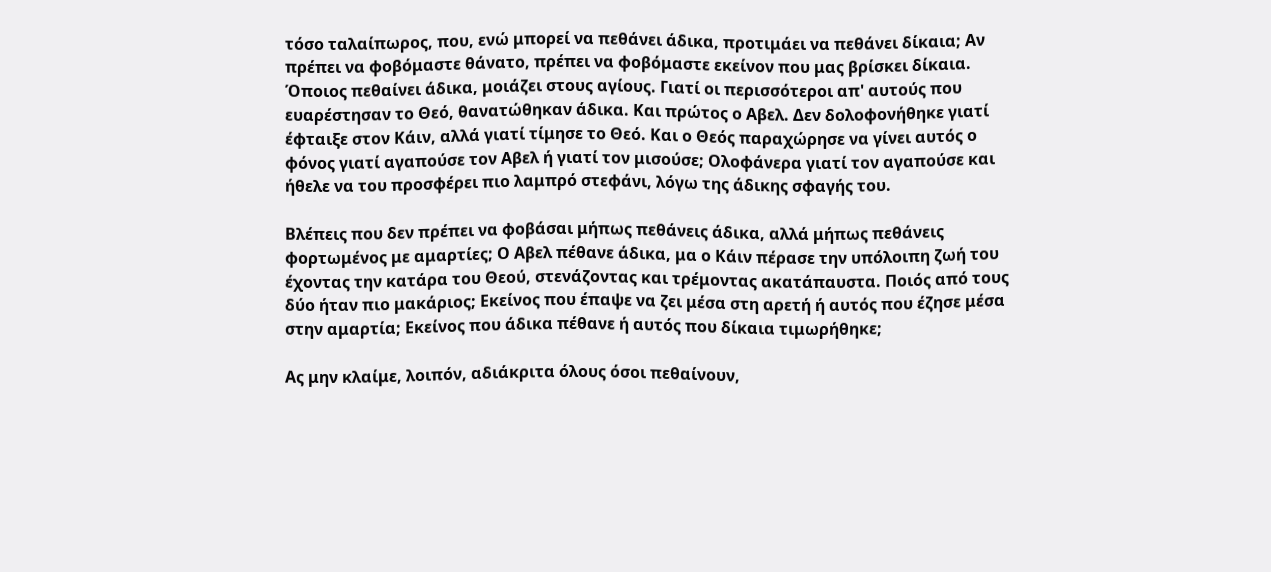τόσο ταλαίπωρος, που, ενώ μπορεί να πεθάνει άδικα, προτιμάει να πεθάνει δίκαια; Αν πρέπει να φοβόμαστε θάνατο, πρέπει να φοβόμαστε εκείνον που μας βρίσκει δίκαια. Όποιος πεθαίνει άδικα, μοιάζει στους αγίους. Γιατί οι περισσότεροι απ' αυτούς που ευαρέστησαν το Θεό, θανατώθηκαν άδικα. Και πρώτος ο Αβελ. Δεν δολοφονήθηκε γιατί έφταιξε στον Κάιν, αλλά γιατί τίμησε το Θεό. Και ο Θεός παραχώρησε να γίνει αυτός ο φόνος γιατί αγαπούσε τον Αβελ ή γιατί τον μισούσε; Ολοφάνερα γιατί τον αγαπούσε και ήθελε να του προσφέρει πιο λαμπρό στεφάνι, λόγω της άδικης σφαγής του.

Βλέπεις που δεν πρέπει να φοβάσαι μήπως πεθάνεις άδικα, αλλά μήπως πεθάνεις φορτωμένος με αμαρτίες; Ο Αβελ πέθανε άδικα, μα ο Κάιν πέρασε την υπόλοιπη ζωή του έχοντας την κατάρα του Θεού, στενάζοντας και τρέμοντας ακατάπαυστα. Ποιός από τους δύο ήταν πιο μακάριος; Εκείνος που έπαψε να ζει μέσα στη αρετή ή αυτός που έζησε μέσα στην αμαρτία; Εκείνος που άδικα πέθανε ή αυτός που δίκαια τιμωρήθηκε;

Ας μην κλαίμε, λοιπόν, αδιάκριτα όλους όσοι πεθαίνουν,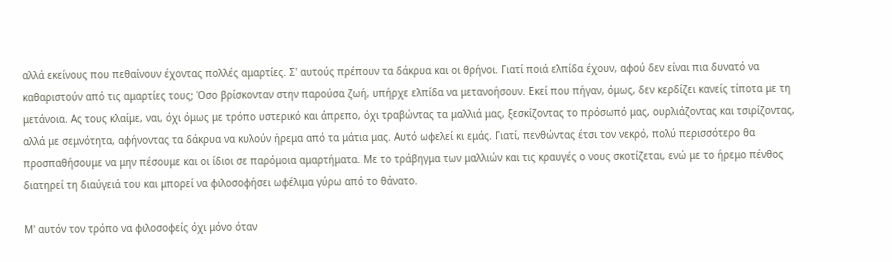αλλά εκείνους που πεθαίνουν έχοντας πολλές αμαρτίες. Σ' αυτούς πρέπουν τα δάκρυα και οι θρήνοι. Γιατί ποιά ελπίδα έχουν, αφού δεν είναι πια δυνατό να καθαριστούν από τις αμαρτίες τους; Όσο βρίσκονταν στην παρούσα ζωή, υπήρχε ελπίδα να μετανοήσουν. Εκεί που πήγαν, όμως, δεν κερδίζει κανείς τίποτα με τη μετάνοια. Ας τους κλαίμε, ναι, όχι όμως με τρόπο υστερικό και άπρεπο, όχι τραβώντας τα μαλλιά μας, ξεσκίζοντας το πρόσωπό μας, ουρλιάζοντας και τσιρίζοντας, αλλά με σεμνότητα, αφήνοντας τα δάκρυα να κυλούν ήρεμα από τα μάτια μας. Αυτό ωφελεί κι εμάς. Γιατί, πενθώντας έτσι τον νεκρό, πολύ περισσότερο θα προσπαθήσουμε να μην πέσουμε και οι ίδιοι σε παρόμοια αμαρτήματα. Με το τράβηγμα των μαλλιών και τις κραυγές ο νους σκοτίζεται, ενώ με το ήρεμο πένθος διατηρεί τη διαύγειά του και μπορεί να φιλοσοφήσει ωφέλιμα γύρω από το θάνατο.

Μ' αυτόν τον τρόπο να φιλοσοφείς όχι μόνο όταν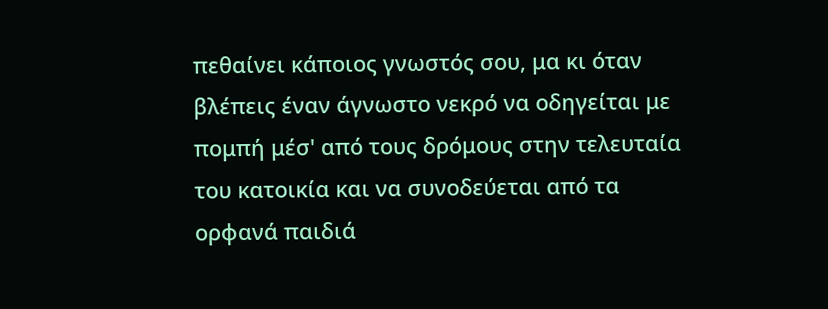πεθαίνει κάποιος γνωστός σου, μα κι όταν βλέπεις έναν άγνωστο νεκρό να οδηγείται με πομπή μέσ' από τους δρόμους στην τελευταία του κατοικία και να συνοδεύεται από τα ορφανά παιδιά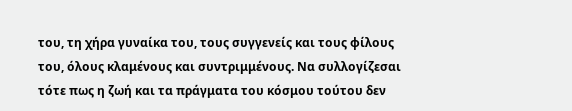του, τη χήρα γυναίκα του, τους συγγενείς και τους φίλους του, όλους κλαμένους και συντριμμένους. Να συλλογίζεσαι τότε πως η ζωή και τα πράγματα του κόσμου τούτου δεν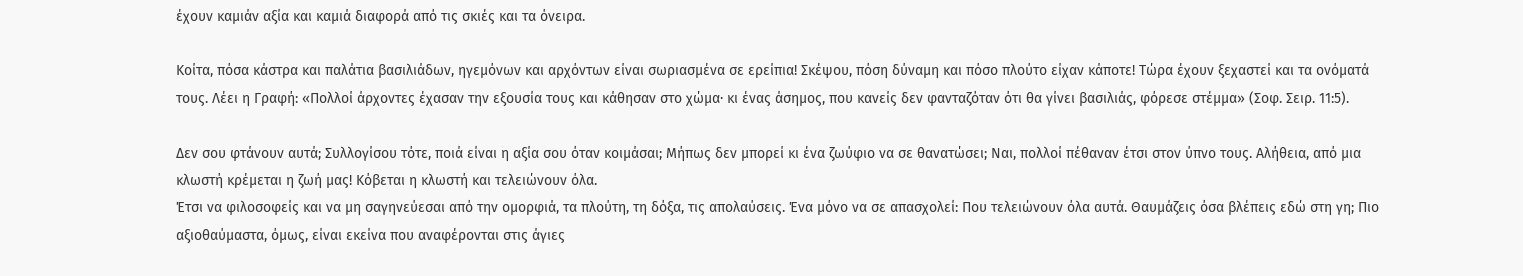έχουν καμιάν αξία και καμιά διαφορά από τις σκιές και τα όνειρα.

Κοίτα, πόσα κάστρα και παλάτια βασιλιάδων, ηγεμόνων και αρχόντων είναι σωριασμένα σε ερείπια! Σκέψου, πόση δύναμη και πόσο πλούτο είχαν κάποτε! Τώρα έχουν ξεχαστεί και τα ονόματά τους. Λέει η Γραφή: «Πολλοί άρχοντες έχασαν την εξουσία τους και κάθησαν στο χώμα· κι ένας άσημος, που κανείς δεν φανταζόταν ότι θα γίνει βασιλιάς, φόρεσε στέμμα» (Σοφ. Σειρ. 11:5).

Δεν σου φτάνουν αυτά; Συλλογίσου τότε, ποιά είναι η αξία σου όταν κοιμάσαι; Μήπως δεν μπορεί κι ένα ζωύφιο να σε θανατώσει; Ναι, πολλοί πέθαναν έτσι στον ύπνο τους. Αλήθεια, από μια κλωστή κρέμεται η ζωή μας! Κόβεται η κλωστή και τελειώνουν όλα.
Έτσι να φιλοσοφείς και να μη σαγηνεύεσαι από την ομορφιά, τα πλούτη, τη δόξα, τις απολαύσεις. Ένα μόνο να σε απασχολεί: Που τελειώνουν όλα αυτά. Θαυμάζεις όσα βλέπεις εδώ στη γη; Πιο αξιοθαύμαστα, όμως, είναι εκείνα που αναφέρονται στις άγιες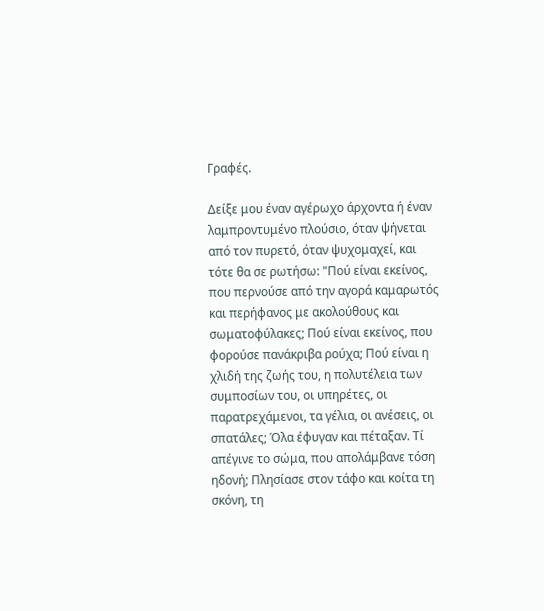Γραφές.

Δείξε μου έναν αγέρωχο άρχοντα ή έναν λαμπροντυμένο πλούσιο, όταν ψήνεται από τον πυρετό, όταν ψυχομαχεί, και τότε θα σε ρωτήσω: "Πού είναι εκείνος, που περνούσε από την αγορά καμαρωτός και περήφανος με ακολούθους και σωματοφύλακες; Πού είναι εκείνος, που φορούσε πανάκριβα ρούχα; Πού είναι η χλιδή της ζωής του, η πολυτέλεια των συμποσίων του, οι υπηρέτες, οι παρατρεχάμενοι, τα γέλια, οι ανέσεις, οι σπατάλες; Όλα έφυγαν και πέταξαν. Τί απέγινε το σώμα, που απολάμβανε τόση ηδονή; Πλησίασε στον τάφο και κοίτα τη σκόνη, τη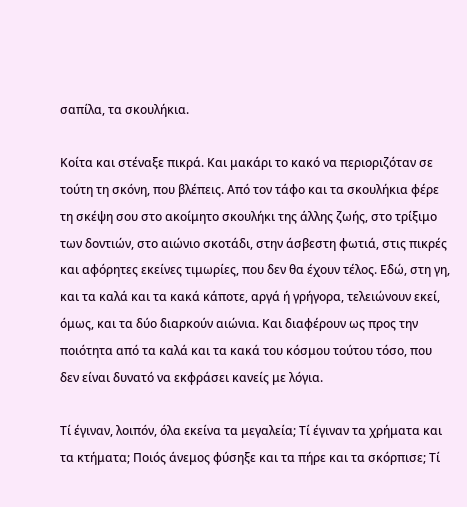σαπίλα, τα σκουλήκια.

Κοίτα και στέναξε πικρά. Και μακάρι το κακό να περιοριζόταν σε τούτη τη σκόνη, που βλέπεις. Από τον τάφο και τα σκουλήκια φέρε τη σκέψη σου στο ακοίμητο σκουλήκι της άλλης ζωής, στο τρίξιμο των δοντιών, στο αιώνιο σκοτάδι, στην άσβεστη φωτιά, στις πικρές και αφόρητες εκείνες τιμωρίες, που δεν θα έχουν τέλος. Εδώ, στη γη, και τα καλά και τα κακά κάποτε, αργά ή γρήγορα, τελειώνουν εκεί, όμως, και τα δύο διαρκούν αιώνια. Και διαφέρουν ως προς την ποιότητα από τα καλά και τα κακά του κόσμου τούτου τόσο, που δεν είναι δυνατό να εκφράσει κανείς με λόγια.

Τί έγιναν, λοιπόν, όλα εκείνα τα μεγαλεία; Τί έγιναν τα χρήματα και τα κτήματα; Ποιός άνεμος φύσηξε και τα πήρε και τα σκόρπισε; Τί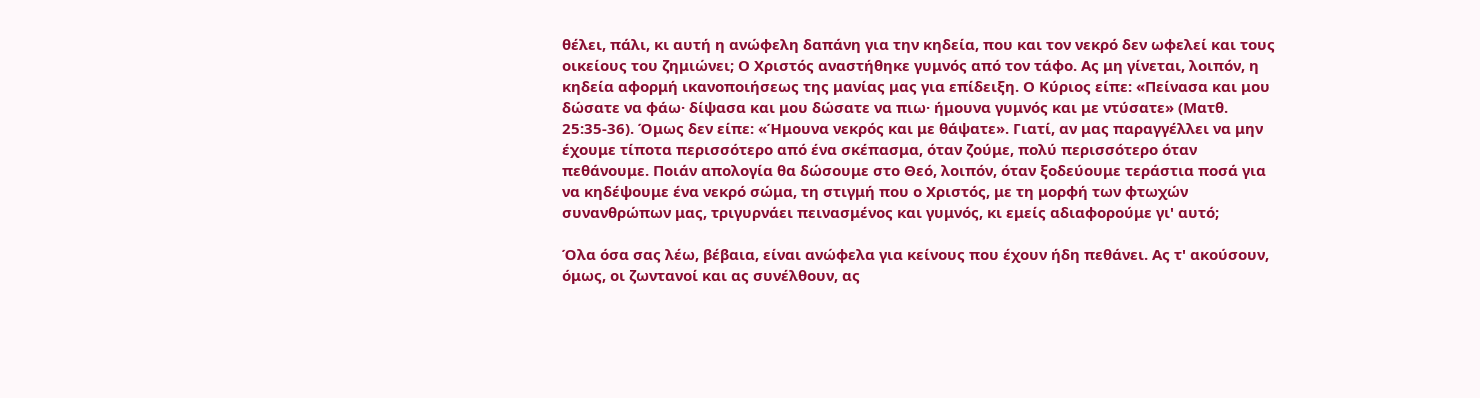θέλει, πάλι, κι αυτή η ανώφελη δαπάνη για την κηδεία, που και τον νεκρό δεν ωφελεί και τους οικείους του ζημιώνει; Ο Χριστός αναστήθηκε γυμνός από τον τάφο. Ας μη γίνεται, λοιπόν, η κηδεία αφορμή ικανοποιήσεως της μανίας μας για επίδειξη. Ο Κύριος είπε: «Πείνασα και μου δώσατε να φάω· δίψασα και μου δώσατε να πιω· ήμουνα γυμνός και με ντύσατε» (Ματθ. 25:35-36). Όμως δεν είπε: «Ήμουνα νεκρός και με θάψατε». Γιατί, αν μας παραγγέλλει να μην έχουμε τίποτα περισσότερο από ένα σκέπασμα, όταν ζούμε, πολύ περισσότερο όταν πεθάνουμε. Ποιάν απολογία θα δώσουμε στο Θεό, λοιπόν, όταν ξοδεύουμε τεράστια ποσά για να κηδέψουμε ένα νεκρό σώμα, τη στιγμή που ο Χριστός, με τη μορφή των φτωχών συνανθρώπων μας, τριγυρνάει πεινασμένος και γυμνός, κι εμείς αδιαφορούμε γι' αυτό;

Όλα όσα σας λέω, βέβαια, είναι ανώφελα για κείνους που έχουν ήδη πεθάνει. Ας τ' ακούσουν, όμως, οι ζωντανοί και ας συνέλθουν, ας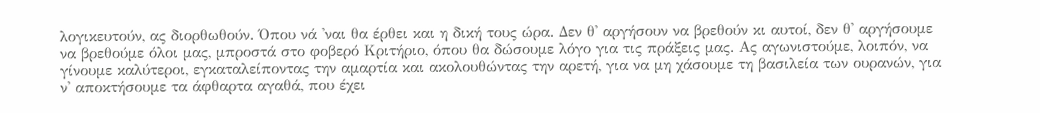λογικευτούν, ας διορθωθούν. Όπου νά 'ναι θα έρθει και η δική τους ώρα. Δεν θ' αργήσουν να βρεθούν κι αυτοί, δεν θ' αργήσουμε να βρεθούμε όλοι μας, μπροστά στο φοβερό Κριτήριο, όπου θα δώσουμε λόγο για τις πράξεις μας. Ας αγωνιστούμε, λοιπόν, να γίνουμε καλύτεροι, εγκαταλείποντας την αμαρτία και ακολουθώντας την αρετή, για να μη χάσουμε τη βασιλεία των ουρανών, για ν' αποκτήσουμε τα άφθαρτα αγαθά, που έχει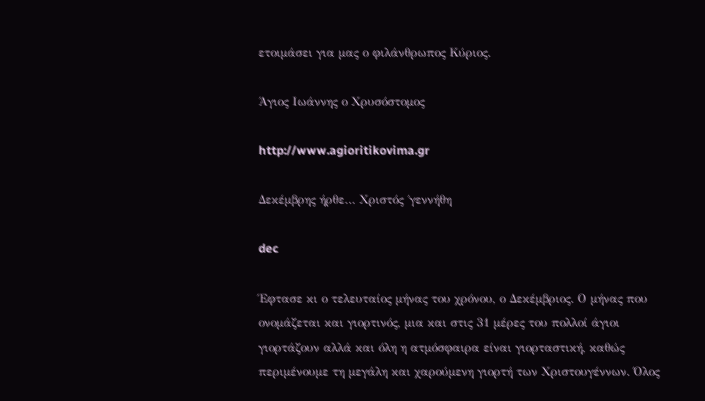ετοιμάσει για μας ο φιλάνθρωπος Κύριος.

Άγιος Ιωάννης ο Χρυσόστομος

http://www.agioritikovima.gr

Δεκέμβρης ήρθε… Χριστός ΄γεννήθη

dec

Έφτασε κι ο τελευταίος μήνας του χρόνου, ο Δεκέμβριος. Ο μήνας που ονομάζεται και γιορτινός, μια και στις 31 μέρες του πολλοί άγιοι γιορτάζουν αλλά και όλη η ατμόσφαιρα είναι γιορταστική, καθώς περιμένουμε τη μεγάλη και χαρούμενη γιορτή των Χριστουγέννων. Όλος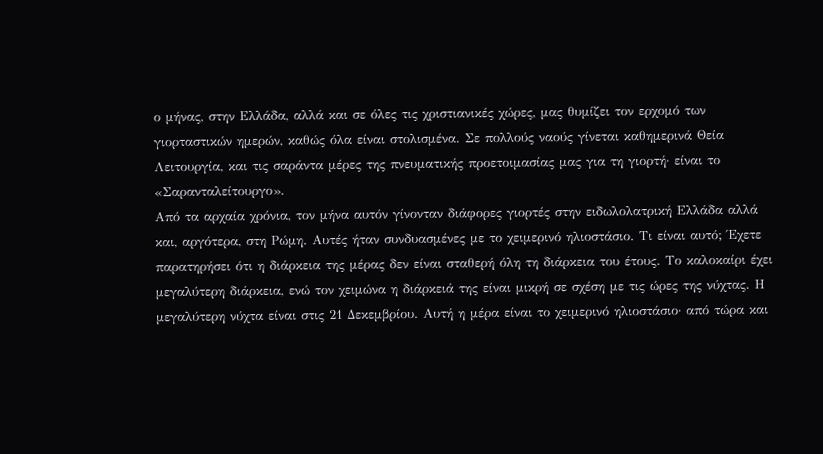ο μήνας, στην Ελλάδα, αλλά και σε όλες τις χριστιανικές χώρες, μας θυμίζει τον ερχομό των γιορταστικών ημερών, καθώς όλα είναι στολισμένα. Σε πολλούς ναούς γίνεται καθημερινά Θεία Λειτουργία, και τις σαράντα μέρες της πνευματικής προετοιμασίας μας για τη γιορτή· είναι το «Σαρανταλείτουργο».
Από τα αρχαία χρόνια, τον μήνα αυτόν γίνονταν διάφορες γιορτές στην ειδωλολατρική Ελλάδα αλλά και, αργότερα, στη Ρώμη. Αυτές ήταν συνδυασμένες με το χειμερινό ηλιοστάσιο. Τι είναι αυτό; Έχετε παρατηρήσει ότι η διάρκεια της μέρας δεν είναι σταθερή όλη τη διάρκεια του έτους. Το καλοκαίρι έχει μεγαλύτερη διάρκεια, ενώ τον χειμώνα η διάρκειά της είναι μικρή σε σχέση με τις ώρες της νύχτας. Η μεγαλύτερη νύχτα είναι στις 21 Δεκεμβρίου. Αυτή η μέρα είναι το χειμερινό ηλιοστάσιο· από τώρα και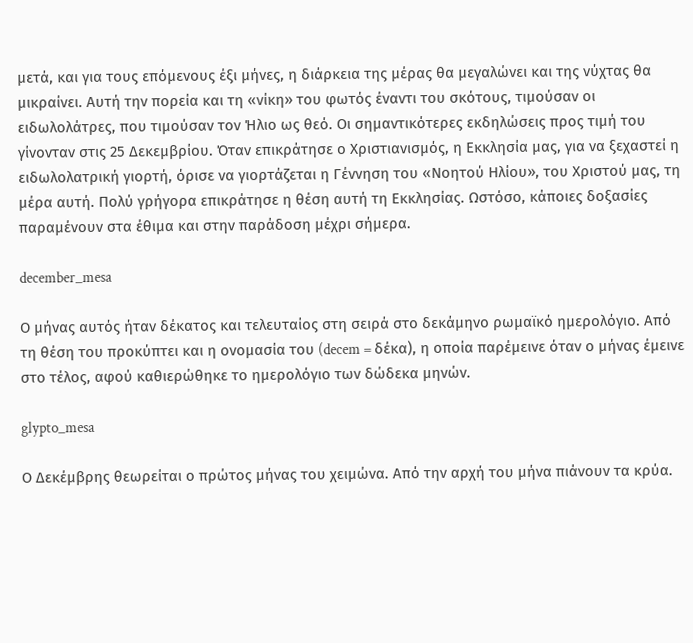μετά, και για τους επόμενους έξι μήνες, η διάρκεια της μέρας θα μεγαλώνει και της νύχτας θα μικραίνει. Αυτή την πορεία και τη «νίκη» του φωτός έναντι του σκότους, τιμούσαν οι ειδωλολάτρες, που τιμούσαν τον Ήλιο ως θεό. Οι σημαντικότερες εκδηλώσεις προς τιμή του γίνονταν στις 25 Δεκεμβρίου. Όταν επικράτησε ο Χριστιανισμός, η Εκκλησία μας, για να ξεχαστεί η ειδωλολατρική γιορτή, όρισε να γιορτάζεται η Γέννηση του «Νοητού Ηλίου», του Χριστού μας, τη μέρα αυτή. Πολύ γρήγορα επικράτησε η θέση αυτή τη Εκκλησίας. Ωστόσο, κάποιες δοξασίες παραμένουν στα έθιμα και στην παράδοση μέχρι σήμερα.

december_mesa

Ο μήνας αυτός ήταν δέκατος και τελευταίος στη σειρά στο δεκάμηνο ρωμαϊκό ημερολόγιο. Από τη θέση του προκύπτει και η ονομασία του (decem = δέκα), η οποία παρέμεινε όταν ο μήνας έμεινε στο τέλος, αφού καθιερώθηκε το ημερολόγιο των δώδεκα μηνών.

glypto_mesa

Ο Δεκέμβρης θεωρείται ο πρώτος μήνας του χειμώνα. Από την αρχή του μήνα πιάνουν τα κρύα.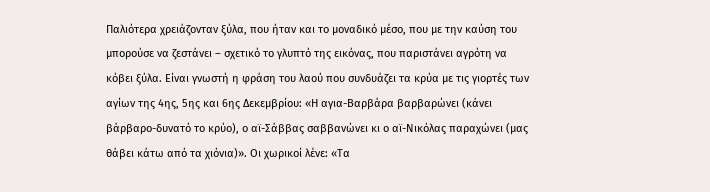Παλιότερα χρειάζονταν ξύλα, που ήταν και το μοναδικό μέσο, που με την καύση του μπορούσε να ζεστάνει – σχετικό το γλυπτό της εικόνας, που παριστάνει αγρότη να κόβει ξύλα. Είναι γνωστή η φράση του λαού που συνδυάζει τα κρύα με τις γιορτές των αγίων της 4ης, 5ης και 6ης Δεκεμβρίου: «Η αγια-Βαρβάρα βαρβαρώνει (κάνει βάρβαρο-δυνατό το κρύο), ο αϊ-Σάββας σαββανώνει κι ο αϊ-Νικόλας παραχώνει (μας θάβει κάτω από τα χιόνια)». Οι χωρικοί λένε: «Τα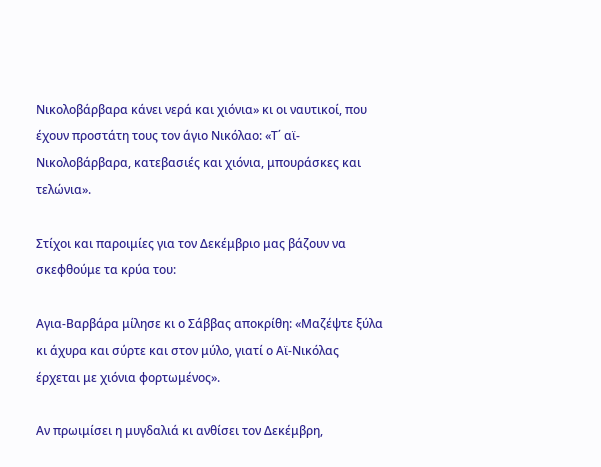Νικολοβάρβαρα κάνει νερά και χιόνια» κι οι ναυτικοί, που έχουν προστάτη τους τον άγιο Νικόλαο: «Τ΄ αϊ-Νικολοβάρβαρα, κατεβασιές και χιόνια, μπουράσκες και τελώνια».

Στίχοι και παροιμίες για τον Δεκέμβριο μας βάζουν να σκεφθούμε τα κρύα του:

Αγια-Βαρβάρα μίλησε κι ο Σάββας αποκρίθη: «Μαζέψτε ξύλα κι άχυρα και σύρτε και στον μύλο, γιατί ο Αϊ-Νικόλας έρχεται με χιόνια φορτωμένος».

Αν πρωιμίσει η μυγδαλιά κι ανθίσει τον Δεκέμβρη,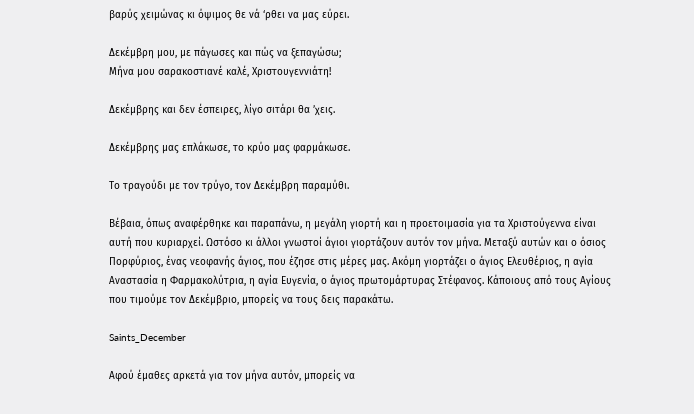βαρύς χειμώνας κι όψιμος θε νά ‘ρθει να μας εύρει.

Δεκέμβρη μου, με πάγωσες και πώς να ξεπαγώσω;
Μήνα μου σαρακοστιανέ καλέ, Χριστουγεννιάτη!

Δεκέμβρης και δεν έσπειρες, λίγο σιτάρι θα ’χεις.

Δεκέμβρης μας επλάκωσε, το κρύο μας φαρμάκωσε.

Το τραγούδι με τον τρύγο, τον Δεκέμβρη παραμύθι.

Βέβαια, όπως αναφέρθηκε και παραπάνω, η μεγάλη γιορτή και η προετοιμασία για τα Χριστούγεννα είναι αυτή που κυριαρχεί. Ωστόσο κι άλλοι γνωστοί άγιοι γιορτάζουν αυτόν τον μήνα. Μεταξύ αυτών και ο όσιος Πορφύριος, ένας νεοφανής άγιος, που έζησε στις μέρες μας. Ακόμη γιορτάζει ο άγιος Ελευθέριος, η αγία Αναστασία η Φαρμακολύτρια, η αγία Ευγενία, ο άγιος πρωτομάρτυρας Στέφανος. Κάποιους από τους Αγίους που τιμούμε τον Δεκέμβριο, μπορείς να τους δεις παρακάτω.

Saints_December

Αφού έμαθες αρκετά για τον μήνα αυτόν, μπορείς να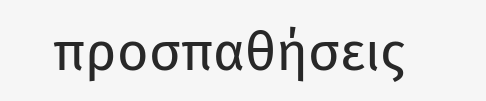προσπαθήσεις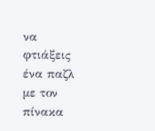να φτιάξεις ένα παζλ με τον πίνακα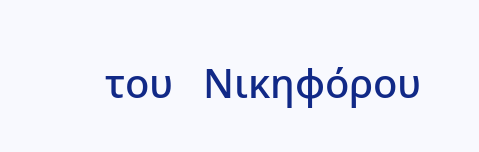του   Νικηφόρου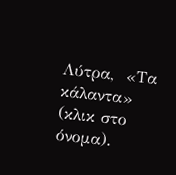Λύτρα,  «Τα κάλαντα» (κλικ στο όνομα).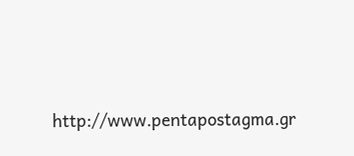http://www.pentapostagma.gr